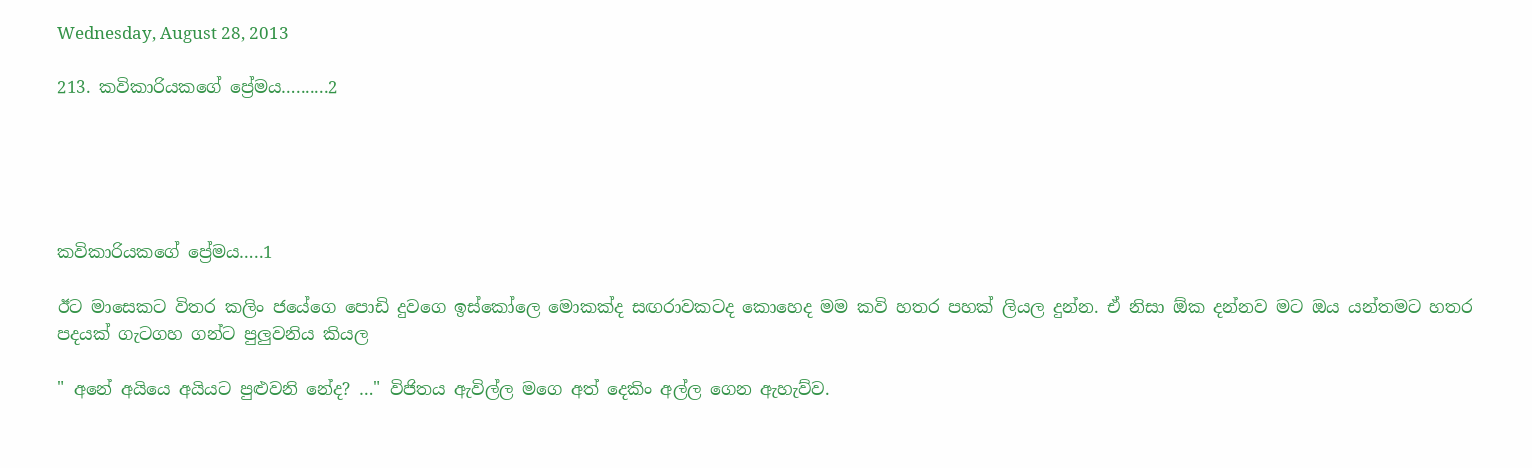Wednesday, August 28, 2013

213. කවිකාරියකගේ ප්‍රේමය….......2





කවිකාරියකගේ ප්‍රේමය…..1

ඊට මාසෙකට විතර කලිං ජයේගෙ පොඩි දුවගෙ ඉස්කෝලෙ මොකක්ද සඟරාවකටද කොහෙද මම කවි හතර පහක් ලියල දුන්න. ඒ නිසා ඕක දන්නව මට ඔය යන්තමට හතර පදයක් ගැටගහ ගන්ට පුලුවනිය කියල

" අනේ අයියෙ අයියට පුළුවනි නේද? …" විජිතය ඇවිල්ල මගෙ අත් දෙකිං අල්ල ගෙන ඇහැව්ව.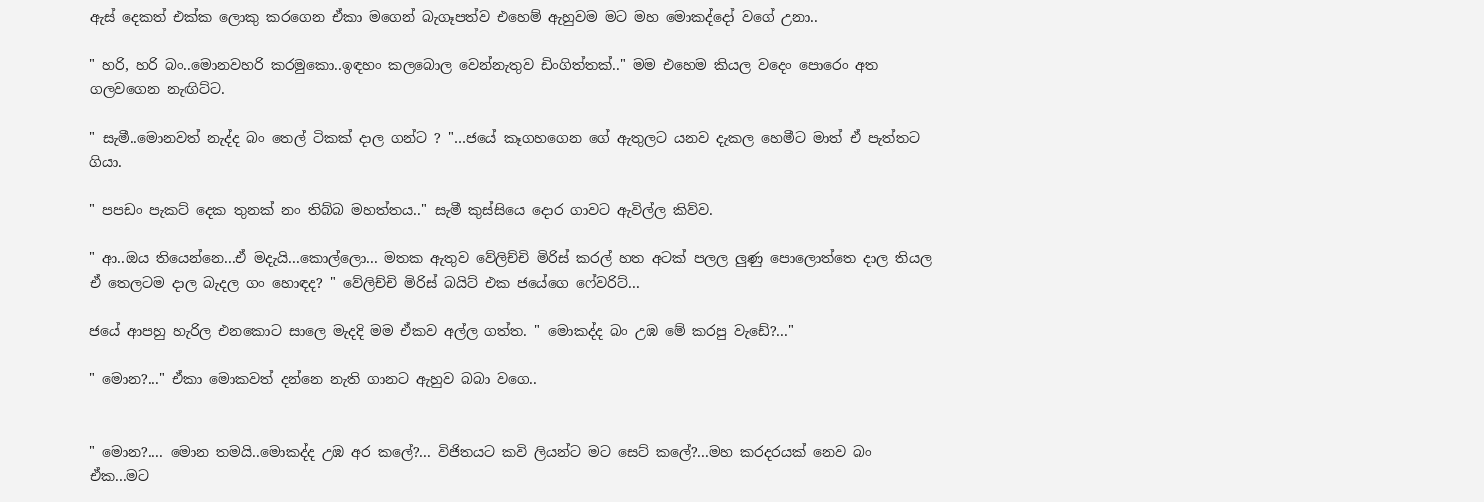ඇස් දෙකත් එක්ක ලොකු කරගෙන ඒකා මගෙන් බැගෑපත්ව එහෙම් ඇහුවම මට මහ මොකද්දෝ වගේ උනා..

" හරි, හරි බං..මොනවහරි කරමුකො..ඉඳහං කලබොල වෙන්නැතුව ඩිංගිත්තක්.." මම එහෙම කියල වදෙං පොරෙං අත ගලවගෙන නැඟිට්ට.

" සැමී..මොනවත් නැද්ද බං තෙල් ටිකක් දාල ගන්ට ? "…ජයේ කෑගහගෙන ගේ ඇතුලට යනව දැකල හෙමීට මාත් ඒ පැත්තට ගියා.

" පපඩං පැකට් දෙක තුනක් නං තිබ්බ මහත්තය.." සැමී කුස්සියෙ දොර ගාවට ඇවිල්ල කිව්ව.

" ආ..ඔය තියෙන්නෙ...ඒ මදැයි...කොල්ලො... මතක ඇතුව වේලිච්චි මිරිස් කරල් හත අටක් පලල ලුණු පොලොත්තෙ දාල තියල ඒ තෙලටම දාල බැදල ගං හොඳද? " වේලිච්චි මිරිස් බයිට් එක ජයේගෙ ෆේවරිට්...

ජයේ ආපහු හැරිල එනකොට සාලෙ මැදදි මම ඒකව අල්ල ගත්ත. " මොකද්ද බං උඹ මේ කරපු වැඩේ?..."

" මොන?..." ඒකා මොකවත් දන්නෙ නැති ගානට ඇහුව බබා වගෙ..


" මොන?.... මොන තමයි..මොකද්ද උඹ අර කලේ?... විජිතයට කවි ලියන්ට මට සෙට් කලේ?...මහ කරදරයක් නෙව බං ඒක...මට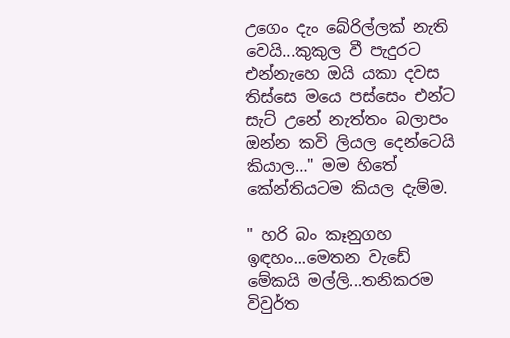උගෙං දැං බේරිල්ලක් නැති වෙයි...කුකුල වී පැදුරට එන්නැහෙ ඔයි යකා දවස තිස්සෙ මයෙ පස්සෙං එන්ට සැට් උනේ නැත්තං බලාපං ඔන්න කවි ලියල දෙන්ටෙයි කියාල…" මම හිතේ කේන්තියටම කියල දැම්ම.

" හරි බං කෑනුගහ ඉඳහං...මෙතන වැඩේ මේකයි මල්ලි...තනිකරම විවුර්ත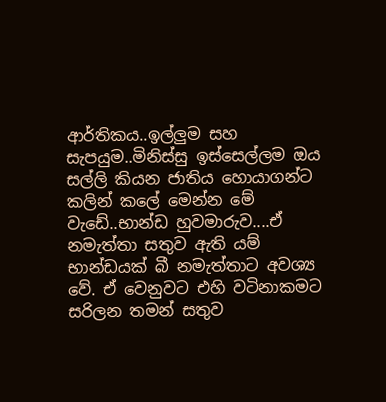ආර්තිකය..ඉල්ලුම සහ සැපයුම..මිනිස්සු ඉස්සෙල්ලම ඔය සල්ලි කියන ජාතිය හොයාගන්ට කලින් කලේ මෙන්න මේ වැඩේ..භාන්ඩ හුවමාරුව....ඒ නමැත්තා සතුව ඇති යම් භාන්ඩයක් බී නමැත්තාට අවශ්‍ය වේ. ඒ වෙනුවට එහි වටිනාකමට සරිලන තමන් සතුව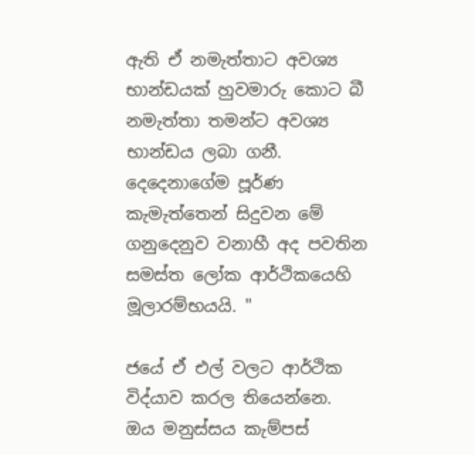ඇති ඒ නමැත්තාට අවශ්‍ය භාන්ඩයක් හුවමාරු කොට බී නමැත්තා තමන්ට අවශ්‍ය භාන්ඩය ලබා ගනී. දෙදෙනාගේම පූර්ණ කැමැත්තෙන් සිදුවන මේ ගනුදෙනුව වනාහී අද පවතින සමස්ත ලෝක ආර්ථිකයෙහි මූලාරම්භයයි. "

ජයේ ඒ එල් වලට ආර්ථික විද්යාව කරල තියෙන්නෙ. ඔය මනුස්සය කැම්පස්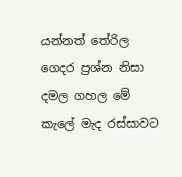යන්නත් තේරිල ගෙදර ප්‍රශ්න නිසා දමල ගහල මේ කැලේ මැද රස්සාවට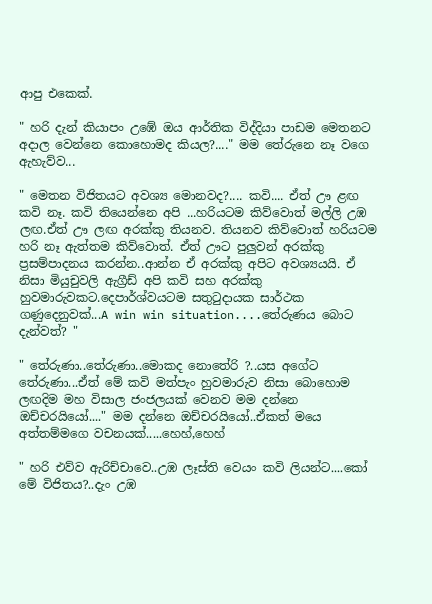ආපු එකෙක්.

" හරි දැන් කියාපං උඹේ ඔය ආර්තික විද්දියා පාඩම මෙතනට අදාල වෙන්නෙ කොහොමද කියල?...." මම තේරුනෙ නෑ වගෙ ඇහැව්ව...

" මෙතන විජිතයට අවශ්‍ය මොනවද?.... කවි.... ඒත් ඌ ළඟ කවි නෑ. කවි තියෙන්නෙ අපි ...හරියටම කිව්වොත් මල්ලි උඹ ලඟ.ඒත් ඌ ලඟ අරක්කු තියනව. තියනව කිව්වොත් හරියටම හරි නෑ ඇත්තම කිව්වොත්. ඒත් ඌට පුලුවන් අරක්කු ප්‍රසම්පාදනය කරන්න..ආන්න ඒ අරක්කු අපිට අවශ්‍යයයි. ඒ නිසා මියුචුවලි ඇග්‍රීඩ් අපි කවි සහ අරක්කු හුවමාරුවකට.දෙපාර්ශ්වයටම සතුටුදායක සාර්ථක ගණුදෙනුවක්...A win win situation....තේරුණය බොට දැන්වත්? "

" තේරුණා..තේරුණා..මොකද නොතේරි ?..යස අගේට තේරුණා...ඒත් මේ කවි මත්පැං හුවමාරුව නිසා බොහොම ලඟදිම මහ විසාල ජංජලයක් වෙනව මම දන්නෙ ඔච්චරයියෝ...." මම දන්නෙ ඔච්චරයියෝ..ඒකත් මයෙ අත්තම්මගෙ වචනයක්.....හෙහ්,හෙහ්

" හරි එව්ව ඇරිච්චාවෙ..උඹ ලෑස්ති වෙයං කවි ලියන්ට....කෝ මේ විජිතය?..දැං උඹ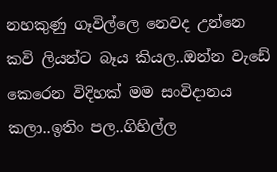නහකුණු ගෑවිල්ලෙ නෙවද උන්නෙ කවි ලියන්ට බෑය කියල..ඔන්න වැඩේ කෙරෙන විදිහක් මම සංවිදානය කලා..ඉතිං පල..ගිහිල්ල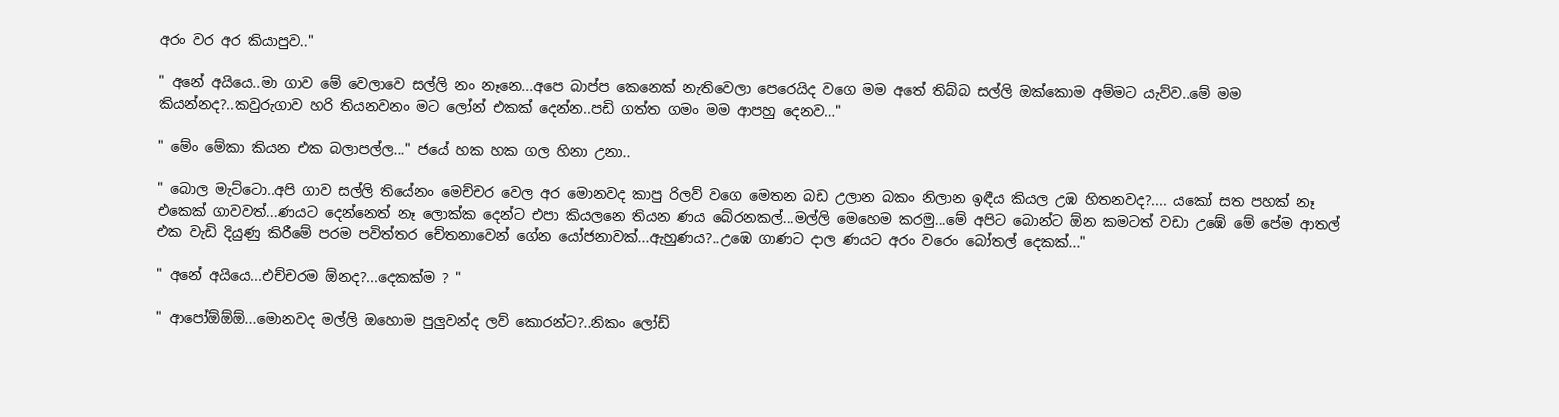අරං වර අර කියාපුව.."

" අනේ අයියෙ..මා ගාව මේ වෙලාවෙ සල්ලි නං නෑනෙ...අපෙ බාප්ප කෙනෙක් නැතිවෙලා පෙරෙයිද වගෙ මම අතේ තිබ්බ සල්ලි ඔක්කොම අම්මට යැව්ව..මේ මම කියන්නද?..කවුරුගාව හරි තියනවනං මට ලෝන් එකක් දෙන්න..පඩි ගත්ත ගමං මම ආපහු දෙනව…"

" මේං මේකා කියන එක බලාපල්ල..." ජයේ හක හක ගල හිනා උනා..

" බොල මැට්ටො..අපි ගාව සල්ලි තියේනං මෙච්චර වෙල අර මොනවද කාපු රිලව් වගෙ මෙතන බඩ උලාන බකං නිලාන ඉඳීය කියල උඹ හිතනවද?.... යකෝ සත පහක් නෑ එකෙක් ගාවවත්...ණයට දෙන්නෙත් නෑ ලොක්ක දෙන්ට එපා කියලනෙ තියන ණය බේරනකල්...මල්ලි මෙහෙම කරමු...මේ අපිට බොන්ට ඕන කමටත් වඩා උඹේ මේ පේම ආතල් එක වැඩි දියුණු කිරීමේ පරම පවිත්තර චේතනාවෙන් ගේන යෝජනාවක්...ඇහුණය?..උඹෙ ගාණට දාල ණයට අරං වරෙං බෝතල් දෙකක්..."

" අනේ අයියෙ...එච්චරම ඕනද?...දෙකක්ම ? "

" ආපෝඕඕඕ...මොනවද මල්ලි ඔහොම පුලුවන්ද ලව් කොරන්ට?..නිකං ලෝඩ්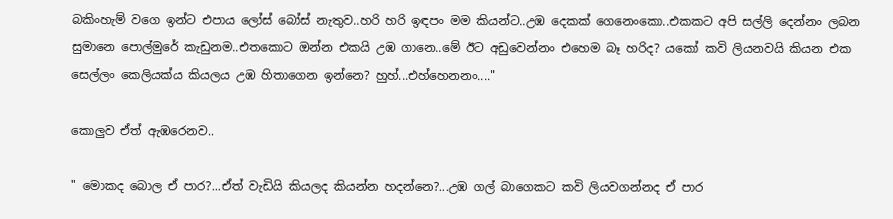බකිංහැම් වගෙ ඉන්ට එපාය ලෝස් බෝස් නැතුව..හරි හරි ඉඳපං මම කියන්ට..උඹ දෙකක් ගෙනෙංකො..එකකට අපි සල්ලි දෙන්නං ලබන සුමානෙ පොල්මුරේ කැඩුනම..එතකොට ඔන්න එකයි උඹ ගානෙ..මේ ඊට අඩුවෙන්නං එහෙම බෑ හරිද? යකෝ කවි ලියනවයි කියන එක සෙල්ලං කෙලියක්ය කියලය උඹ හිතාගෙන ඉන්නෙ? හුහ්...එහ්හෙනනං...."

කොලුව ඒත් ඇඹරෙනව..

" මොකද බොල ඒ පාර?...ඒත් වැඩියි කියලද කියන්න හදන්නෙ?...උඹ ගල් බාගෙකට කවි ලියවගන්නද ඒ පාර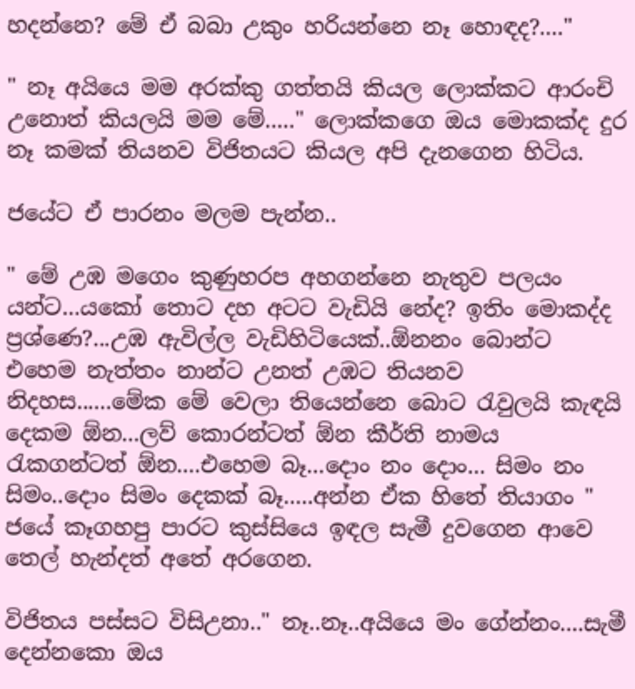හදන්නෙ? මේ ඒ බබා උකුං හරියන්නෙ නෑ හොඳද?...."

" නෑ අයියෙ මම අරක්කු ගත්තයි කියල ලොක්කට ආරංචි උනොත් කියලයි මම මේ....." ලොක්කගෙ ඔය මොකක්ද දුර නෑ කමක් තියනව විජිතයට කියල අපි දැනගෙන හිටිය.

ජයේට ඒ පාරනං මලම පැන්න..

" මේ උඹ මගෙං කුණුහරප අහගන්නෙ නැතුව පලයං යන්ට...යකෝ තොට දහ අටට වැඩියි නේද? ඉතිං මොකද්ද ප්‍රශ්ණෙ?...උඹ ඇවිල්ල වැඩිහිටියෙක්..ඕනනං බොන්ට එහෙම නැත්තං නාන්ට උනත් උඹට තියනව නිදහස......මේක මේ වෙලා තියෙන්නෙ බොට රැවුලයි කැඳයි දෙකම ඕන...ලව් කොරන්ටත් ඕන කීර්ති නාමය රැකගන්ටත් ඕන....එහෙම බෑ...දොං නං දොං... සිමං නං සිමං..දොං සිමං දෙකක් බෑ.....අන්න ඒක හිතේ තියාගං " ජයේ කෑගහපු පාරට කුස්සියෙ ඉඳල සැමී දුවගෙන ආවෙ තෙල් හැන්දත් අතේ අරගෙන.

විජිතය පස්සට විසිඋනා.." නෑ..නෑ..අයියෙ මං ගේන්නං....සැමී දෙන්නකො ඔය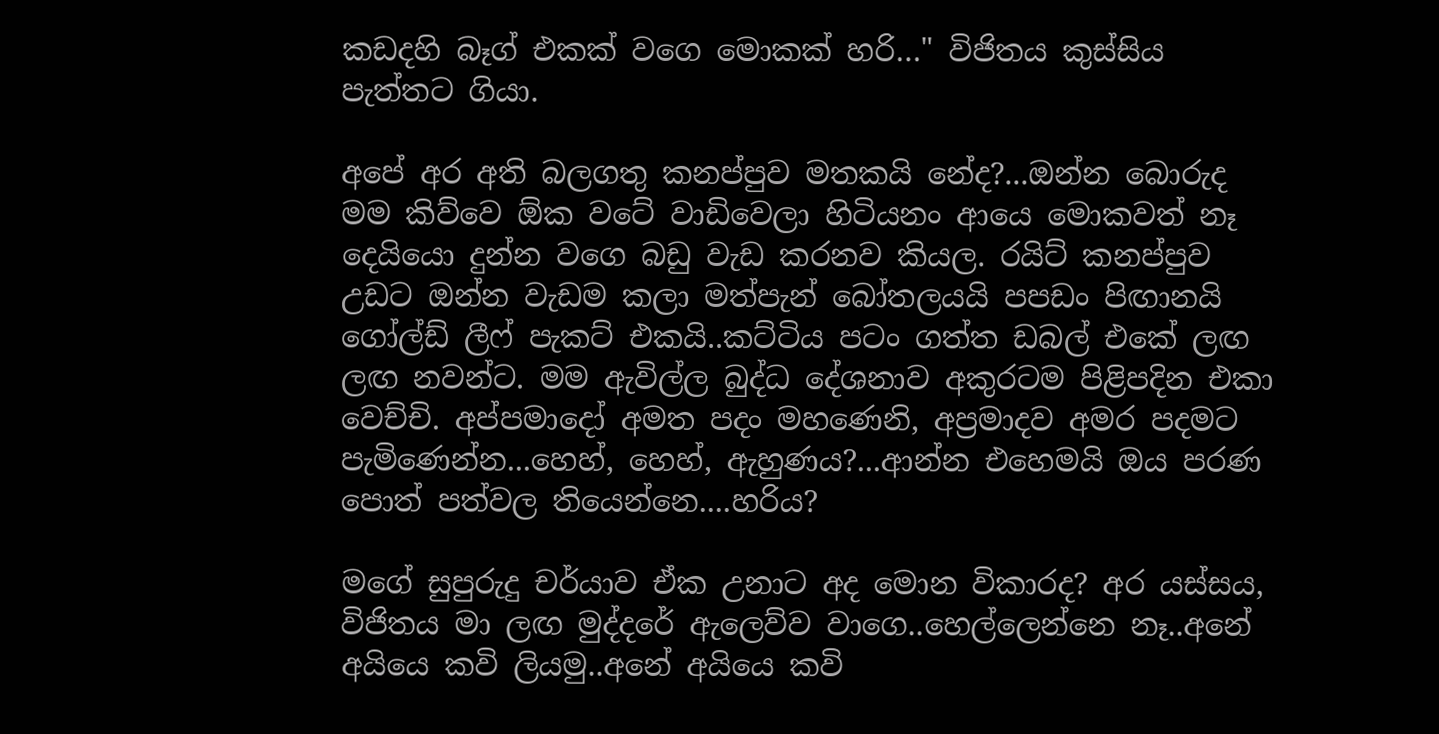කඩදහි බෑග් එකක් වගෙ මොකක් හරි…" විජිතය කුස්සිය පැත්තට ගියා.

අපේ අර අති බලගතු කනප්පුව මතකයි නේද?...ඔන්න බොරුද මම කිව්වෙ ඕක වටේ වාඩිවෙලා හිටියනං ආයෙ මොකවත් නෑ දෙයියො දුන්න වගෙ බඩු වැඩ කරනව කියල. රයිට් කනප්පුව උඩට ඔන්න වැඩම කලා මත්පැන් බෝතලයයි පපඩං පිඟානයි ගෝල්ඩ් ලීෆ් පැකට් එකයි..කට්ටිය පටං ගත්ත ඩබල් එකේ ලඟ ලඟ නවන්ට. මම ඇවිල්ල බුද්ධ දේශනාව අකුරටම පිළිපදින එකා වෙච්චි. අප්පමාදෝ අමත පදං මහණෙනි, අප්‍රමාදව අමර පදමට පැමිණෙන්න...හෙහ්, හෙහ්, ඇහුණය?...ආන්න එහෙමයි ඔය පරණ පොත් පත්වල තියෙන්නෙ....හරිය?

මගේ සුපුරුදු චර්යාව ඒක උනාට අද මොන විකාරද? අර යස්සය, විජිතය මා ලඟ මුද්දරේ ඇලෙව්ව වාගෙ..හෙල්ලෙන්නෙ නෑ..අනේ අයියෙ කවි ලියමු..අනේ අයියෙ කවි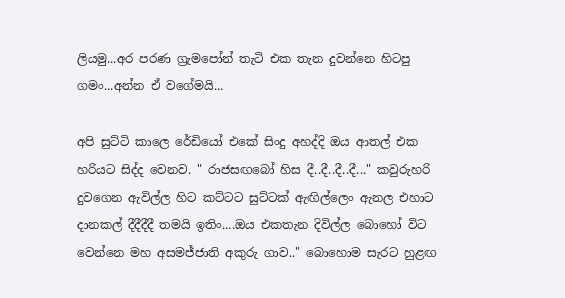ලියමු...අර පරණ ග්‍රැමපෝන් තැටි එක තැන දුවන්නෙ හිටපු ගමං...අන්න ඒ වගේමයි...

අපි සුට්ටි කාලෙ රේඩියෝ එකේ සිංදු අහද්දි ඔය ආතල් එක හරියට සිද්ද වෙනව. " රාජසඟබෝ හිස දී..දී..දී..දී..." කවුරුහරි දුවගෙන ඇවිල්ල හිට කට්ටට සුට්ටක් ඇඟිල්ලෙං ඇනල එහාට දානකල් දීදීදීදී තමයි ඉතිං....ඔය එකතැන දිවිල්ල බොහෝ විට වෙන්නෙ මහ අසමජ්ජාති අකුරු ගාව.." බොහොම සැරට හුළඟ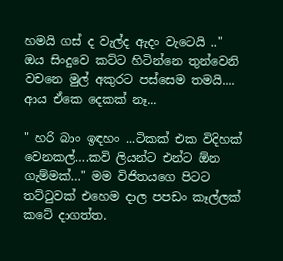හමයි ගස් ද වැල්ද ඇදං වැටෙයි .." ඔය සිංදුවෙ කට්ට හිටින්නෙ තුන්වෙනි වචනෙ මුල් අකුරට පස්සෙම තමයි.... ආය ඒකෙ දෙකක් නෑ...

" හරි බාං ඉඳහං ...ටිකක් එක විදිහක් වෙනකල්….කවි ලියන්ට එන්ට ඕන ගැම්මක්…" මම විජිතයගෙ පිටට තට්ටුවක් එහෙම දාල පපඩං කෑල්ලක් කටේ දාගත්ත.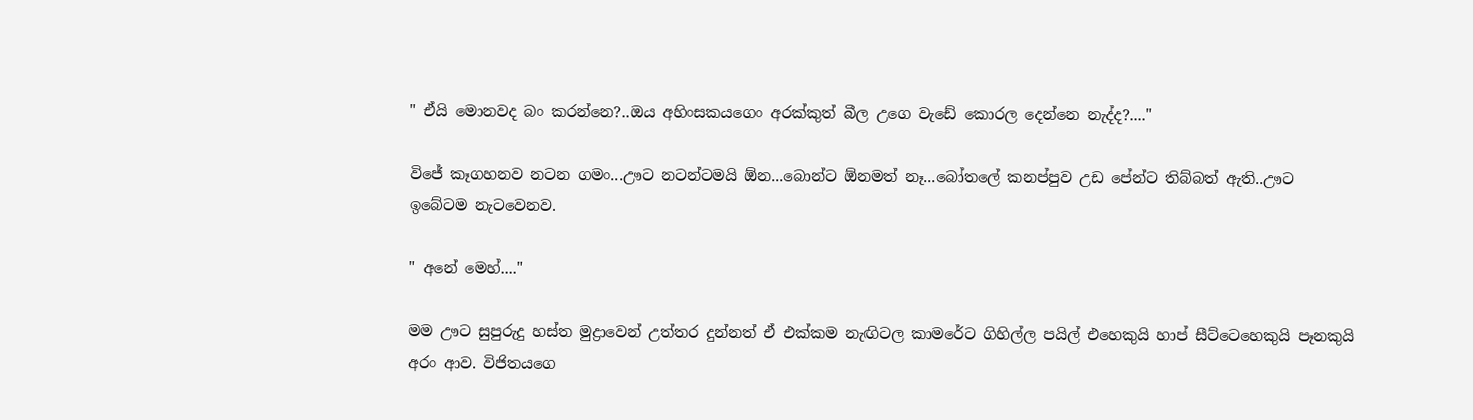" ඒයි මොනවද බං කරන්නෙ?..ඔය අහිංසකයගෙං අරක්කුත් බීල උගෙ වැඩේ කොරල දෙන්නෙ නැද්ද?...."

විජේ කෑගහනව නටන ගමං...ඌට නටන්ටමයි ඕන...බොන්ට ඕනමත් නෑ...බෝතලේ කනප්පුව උඩ පේන්ට තිබ්බත් ඇති..ඌට ඉබේටම නැටවෙනව.

" අනේ මෙහ්...."

මම ඌට සුපුරුදු හස්ත මුද්‍රාවෙන් උත්තර දුන්නත් ඒ එක්කම නැඟිටල කාමරේට ගිහිල්ල පයිල් එහෙකුයි හාප් සීට්ටෙහෙකුයි පෑනකුයි අරං ආව. විජිතයගෙ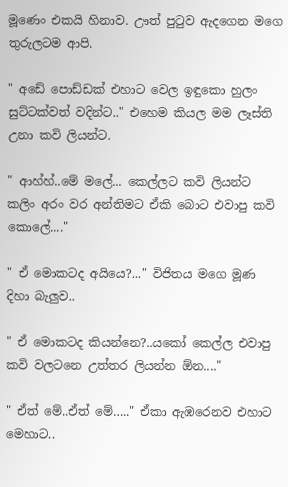මූණෙං එකයි හිනාව. ඌත් පුටුව ඇදගෙන මගෙ තුරුලටම ආපි.

" අඩේ පොඩ්ඩක් එහාට වෙල ඉඳුකො හුලං සුට්ටක්වත් වදින්ට.." එහෙම කියල මම ලෑස්ති උනා කවි ලියන්ට.

" ආහ්හ්..මේ මලේ... කෙල්ලට කවි ලියන්ට කලිං අරං වර අන්තිමට ඒකි බොට එවාපු කවි කොලේ...."

" ඒ මොකටද අයියෙ?..." විජිතය මගෙ මූණ දිහා බැලුව..

" ඒ මොකටද කියන්නෙ?..යකෝ කෙල්ල එවාපු කවි වලටනෙ උත්තර ලියන්න ඕන...."

" ඒත් මේ..ඒත් මේ….." ඒකා ඇඹරෙනව එහාට මෙහාට..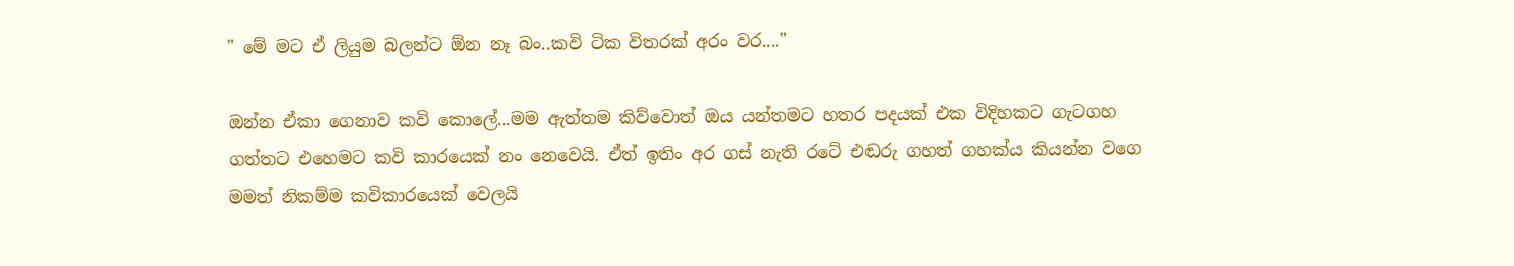" මේ මට ඒ ලියුම බලන්ට ඕන නෑ බං..කවි ටික විතරක් අරං වර...."

ඔන්න ඒකා ගෙනාව කවි කොලේ...මම ඇත්තම කිව්වොත් ඔය යන්තමට හතර පදයක් එක විදිහකට ගැටගහ ගත්තට එහෙමට කවි කාරයෙක් නං නෙවෙයි. ඒත් ඉතිං අර ගස් නැති රටේ එඬරු ගහත් ගහක්ය කියන්න වගෙ මමත් නිකම්ම කවිකාරයෙක් වෙලයි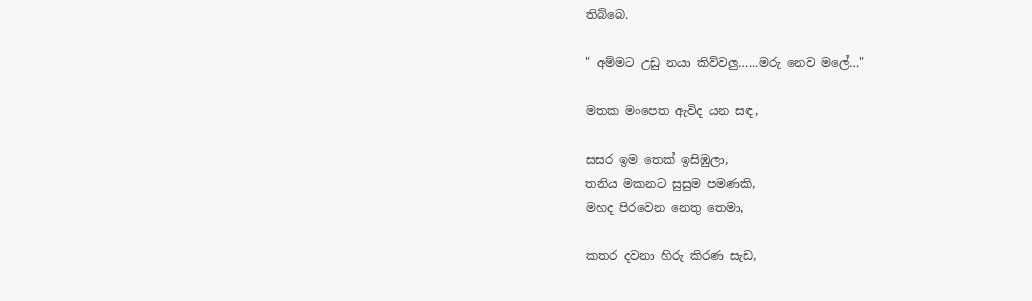තිබ්බෙ.

" අම්මට උඩු නයා කිව්වලු…...මරු නෙව මලේ…"

මතක මංපෙත ඇවිද යන සඳ,

සසර ඉම තෙක් ඉසිඹුලා,
තනිය මකනට සුසුම පමණකි,
මහද පිරවෙන නෙතු තෙමා,

කතර දවනා හිරු කිරණ සැඩ,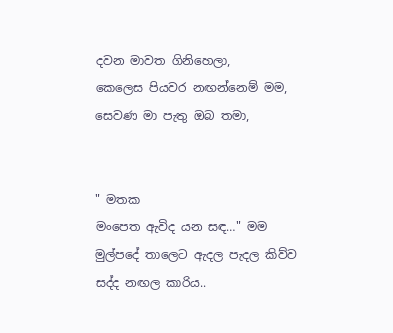දවන මාවත ගිනිහෙලා,
කෙලෙස පියවර නඟන්නෙම් මම,
සෙවණ මා පැතු ඔබ තමා,


" මතක
මංපෙත ඇවිද යන සඳ…" මම මුල්පදේ තාලෙට ඇදල පැදල කිව්ව සද්ද නඟල කාරිය..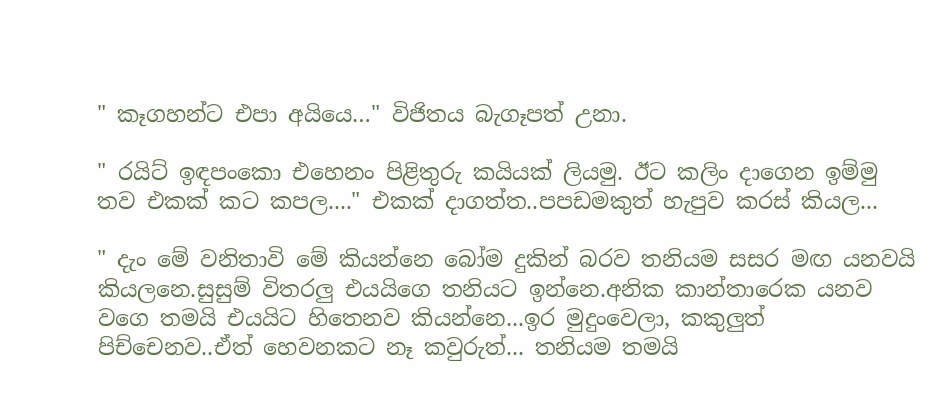" කෑගහන්ට එපා අයියෙ…" විජිතය බැගෑපත් උනා.

" රයිට් ඉඳපංකො එහෙනං පිළිතුරු කයියක් ලියමු. ඊට කලිං දාගෙන ඉම්මු තව එකක් කට කපල...." එකක් දාගත්ත..පපඩමකුත් හැපුව කරස් කියල...

" දැං මේ වනිතාවි මේ කියන්නෙ බෝම දුකින් බරව තනියම සසර මඟ යනවයි කියලනෙ.සුසුම් විතරලු එයයිගෙ තනියට ඉන්නෙ.අනික කාන්තාරෙක යනව වගෙ තමයි එයයිට හිතෙනව කියන්නෙ...ඉර මුදුංවෙලා, කකුලුත් පිච්චෙනව..ඒත් හෙවනකට නෑ කවුරුත්... තනියම තමයි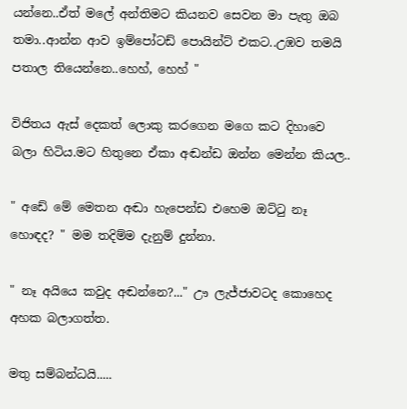යන්නෙ..ඒත් මලේ අන්තිමට කියනව සෙවන මා පැතු ඔබ තමා..ආන්න ආව ඉම්පෝටඩ් පොයින්ට් එකට..උඹව තමයි පතාල තියෙන්නෙ..හෙහ්, හෙහ් "

විජිතය ඇස් දෙකත් ලොකු කරගෙන මගෙ කට දිහාවෙ බලා හිටිය.මට හිතුනෙ ඒකා අඬන්ඩ ඔන්න මෙන්න කියල..

" අඩේ මේ මෙතන අඬා හැපෙන්ඩ එහෙම ඔට්ටු නෑ හොඳද? " මම තදිම්ම දැනුම් දුන්නා.

" නෑ අයියෙ කවුද අඬන්නෙ?..." ඌ ලැජ්ජාවටද කොහෙද අහක බලාගත්ත.

මතු සම්බන්ධයි.....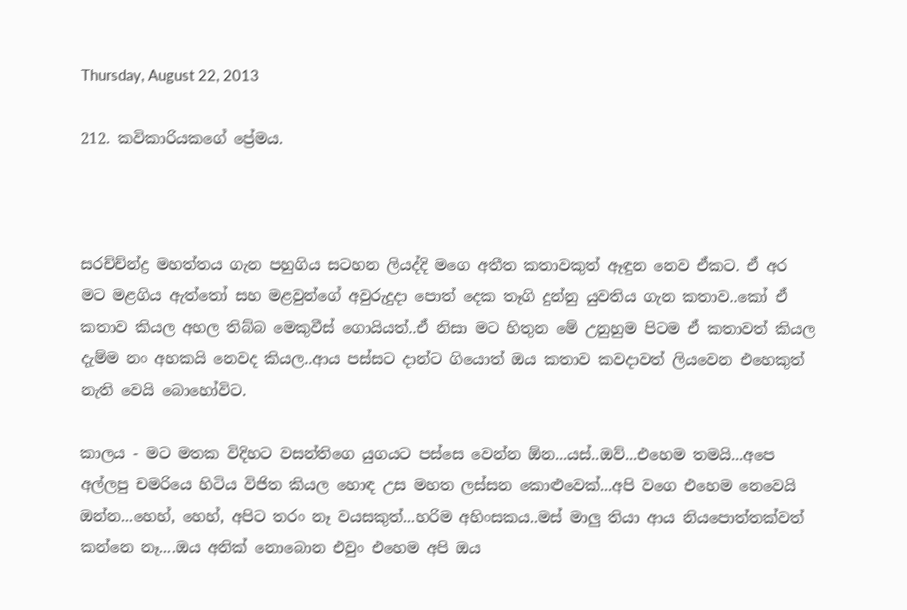Thursday, August 22, 2013

212. කවිකාරියකගේ ප්‍රේමය.



සරච්ච්න්ද්‍ර මහත්තය ගැන පහුගිය සටහන ලියද්දි මගෙ අතීත කතාවකුත් ඈඳුන නෙව ඒකට. ඒ අර මට මළගිය ඇත්තෝ සහ මළවුන්ගේ අවුරුදුදා පොත් දෙක තෑගි දුන්නු යුවතිය ගැන කතාව..කෝ ඒ කතාව කියල අහල තිබ්බ මෙකුවීස් ගොයියත්..ඒ නිසා මට හිතුන මේ උනුහුම පිටම ඒ කතාවත් කියල දැම්ම නං අහකයි නෙවද කියල..ආය පස්සට දාන්ට ගියොත් ඔය කතාව කවදාවත් ලියවෙන එහෙකුත් නැති වෙයි බොහෝවිට.

කාලය - මට මතක විදිහට වසන්තිගෙ යුගයට පස්සෙ වෙන්න ඕන...යස්..ඔව්...එහෙම තමයි...අපෙ අල්ලපු චමරියෙ හිටිය විජිත කියල හොඳ උස මහත ලස්සන කොළුවෙක්...අපි වගෙ එහෙම නෙවෙයි ඔන්න...හෙහ්, හෙහ්, අපිට තරං නෑ වයසකුත්...හරිම අහිංසකය..මස් මාලු තියා ආය නියපොත්තක්වත් කන්නෙ නෑ....ඔය අනික් නොබොන එවුං එහෙම අපි ඔය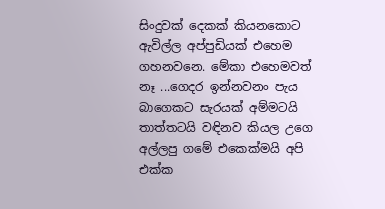සිංදුවක් දෙකක් කියනකොට ඇවිල්ල අප්පුඩියක් එහෙම ගහනවනෙ. මේකා එහෙමවත් නෑ ...ගෙදර ඉන්නවනං පැය බාගෙකට සැරයක් අම්මටයි තාත්තටයි වඳිනව කියල උගෙ අල්ලපු ගමේ එකෙක්මයි අපි එක්ක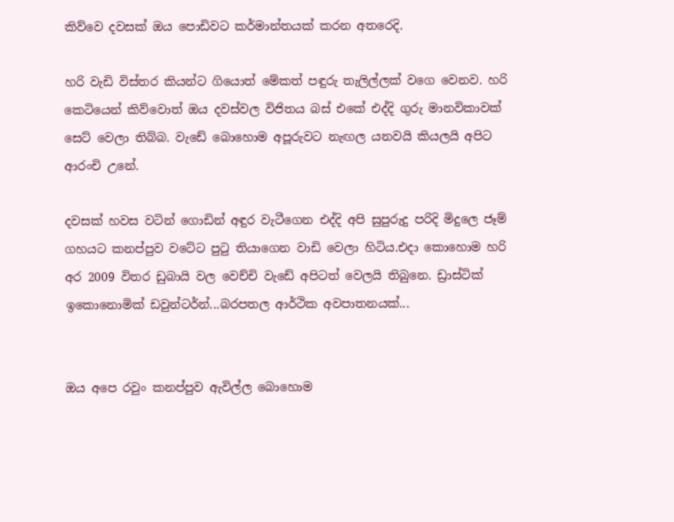කිව්වෙ දවසක් ඔය පොඩිවට කර්මාන්තයක් කරන අතරෙදි.

හරි වැඩි විස්තර කියන්ට ගියොත් මේකත් පඳුරු තැලිල්ලක් වගෙ වෙනව. හරි කෙටියෙන් කිව්වොත් ඔය දවස්වල විජිතය බස් එකේ එද්දි ගුරු මානවිකාවක් සෙට් වෙලා තිබ්බ. වැඩේ බොහොම අපූරුවට නැඟල යනවයි කියලයි අපිට ආරංචි උනේ.

දවසක් හවස වටින් ගොඩින් අඳුර වැටීගෙන එද්දි අපි සුපුරුදු පරිදි මිදුලෙ ජෑම් ගහයට කනප්පුව වටේට පුටු තියාගෙන වාඩි වෙලා හිටිය.එදා කොහොම හරි අර 2009 විතර ඩුබායි වල වෙච්චි වැඩේ අපිටත් වෙලයි තිබුනෙ. ඩ්‍රාස්ටික් ඉකොනොමික් ඩවුන්ටර්න්...බරපතල ආර්ථික අවපාතනයක්...


ඔය අපෙ රවුං කනප්පුව ඇවිල්ල බොහොම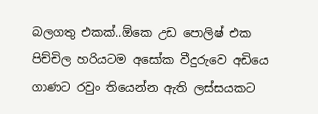බලගතු එකක්..ඕකෙ උඩ පොලිෂ් එක පිච්චිල හරියටම අසෝක වීදුරුවෙ අඩියෙ ගාණට රවුං තියෙන්න ඇති ලස්සයකට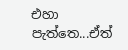එහා පැත්තෙ...ඒත්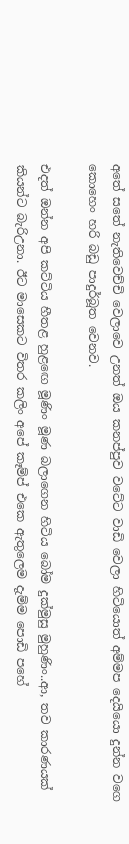අතේ සතේ නැතිවෙච්චි වෙලාවෙ උනත් ඔය කනප්පුව වටේට වාඩි වෙලා හිටියොත් අම්මප දෙයියො දුන්න වගෙ කොහෙං හරි බඩු පාදුර්බූත වෙනව.

එදත් ඔන්න අපි කට්ටිය හීතළ හුළඟෙ මූණිං මූණ බලාගෙන හිටිය බෝම දුක්මුසු මුහුණිං..ආ, තව කාරණයක් කියන්ට බැරිඋනා. ඊට මාසෙකට විතර කලිං අපේ කෑම්ප් එකෙ ඇතුලෙම දැම්ම පොඩි පහේ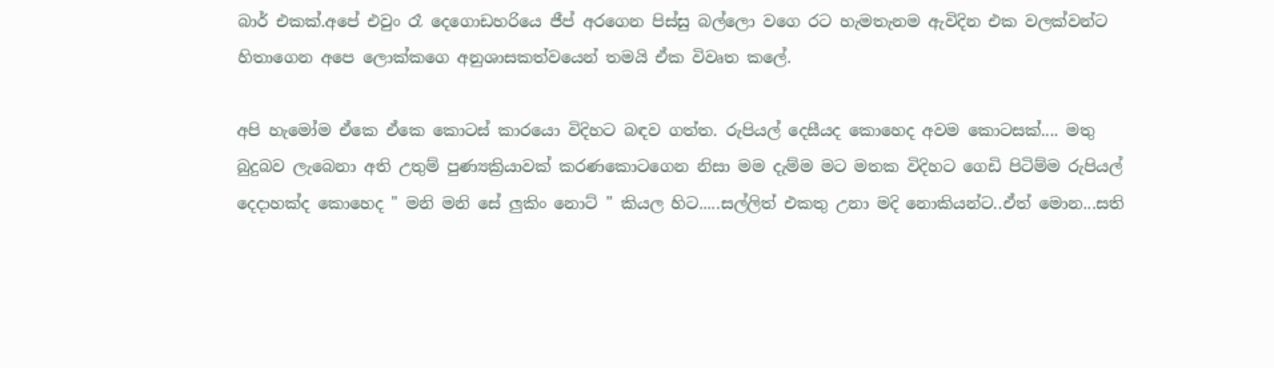බාර් එකක්.අපේ එවුං රෑ දෙගොඩහරියෙ ජීප් අරගෙන පිස්සු බල්ලො වගෙ රට හැමතැනම ඇවිදින එක වලක්වන්ට හිතාගෙන අපෙ ලොක්කගෙ අනුශාසකත්වයෙන් තමයි ඒක විවෘත කලේ.

අපි හැමෝම ඒකෙ ඒකෙ කොටස් කාරයො විදිහට බඳව ගත්ත. රුපියල් දෙසීයද කොහෙද අවම කොටසක්.... මතු බුදුබව ලැබෙනා අති උතුම් පුණ්‍යක්‍රියාවක් කරණකොටගෙන නිසා මම දැම්ම මට මතක විදිහට ගෙඩි පිටිම්ම රුපියල් දෙදාහක්ද කොහෙද " මනි මනි සේ ලුකිං නොට් " කියල හිට.....සල්ලිත් එකතු උනා මදි නොකියන්ට..ඒත් මොන...සති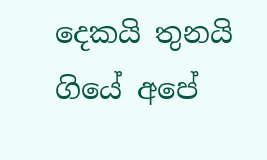දෙකයි තුනයි ගියේ අපේ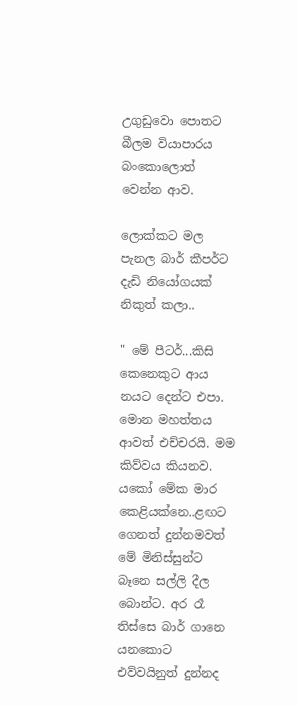උගුඩුවො පොතට බීලම වියාපාරය බංකොලොත් වෙන්න ආව.

ලොක්කට මල පැනල බාර් කීපර්ට දැඩි නියෝගයක් නිකුත් කලා..

" මේ පීටර්...කිසි කෙනෙකුට ආය නයට දෙන්ට එපා. මොන මහත්තය ආවත් එච්චරයි. මම කිව්වය කියනව. යකෝ මේක මාර කෙළියක්නෙ..ළඟට ගෙනත් දුන්නමවත් මේ මිනිස්සුන්ට බෑනෙ සල්ලි දීල බොන්ට. අර රෑ තිස්සෙ බාර් ගානෙ යනකොට එව්වයිනුත් දුන්නද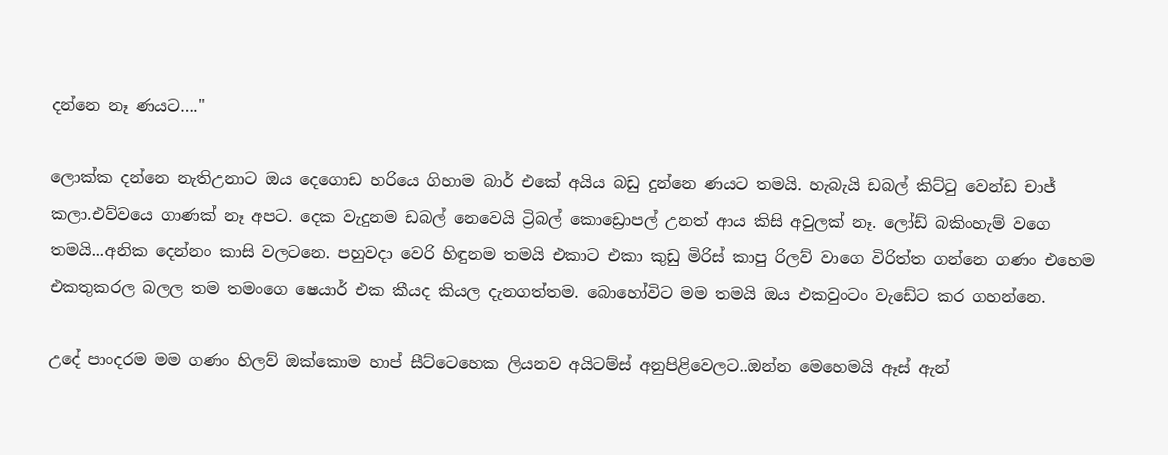දන්නෙ නෑ ණයට…."

ලොක්ක දන්නෙ නැතිඋනාට ඔය දෙගොඩ හරියෙ ගිහාම බාර් එකේ අයිය බඩු දුන්නෙ ණයට තමයි. හැබැයි ඩබල් කිට්ටු වෙන්ඩ චාජ් කලා.එව්වයෙ ගාණක් නෑ අපට. දෙක වැදුනම ඩබල් නෙවෙයි ට්‍රිබල් කොඩ්‍රොපල් උනත් ආය කිසි අවුලක් නෑ. ලෝඩ් බකිංහැම් වගෙ තමයි...අනික දෙන්නං කාසි වලටනෙ. පහුවදා වෙරි හිඳුනම තමයි එකාට එකා කුඩු මිරිස් කාපු රිලව් වාගෙ විරිත්ත ගන්නෙ ගණං එහෙම එකතුකරල බලල තම තමංගෙ ෂෙයාර් එක කීයද කියල දැනගත්තම. බොහෝවිට මම තමයි ඔය එකවුංටං වැඩේට කර ගහන්නෙ.

උදේ පාංදරම මම ගණං හිලව් ඔක්කොම හාප් සීට්ටෙහෙක ලියනව අයිටම්ස් අනුපිළිවෙලට..ඔන්න මෙහෙමයි ඈස් ඇන්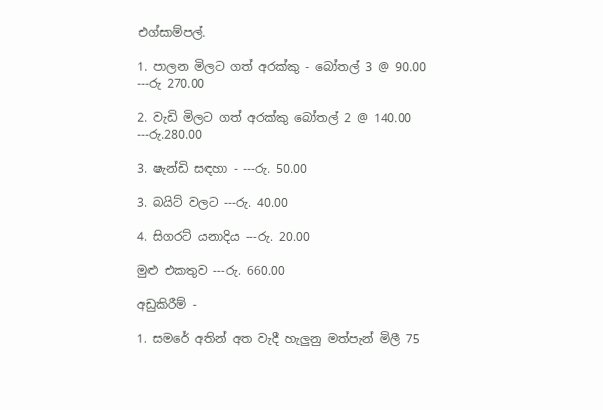එග්සාම්පල්.

1. පාලන මිලට ගත් අරක්කු - බෝතල් 3 @ 90.00 ---රු 270.00

2. වැඩි මිලට ගත් අරක්කු බෝතල් 2 @ 140.00 ---රු.280.00

3. ෂැන්ඩි සඳහා - ---රු. 50.00

3. බයිට් වලට ---රු. 40.00

4. සිගරට් යනාදිය ---රු. 20.00

මුළු එකතුව ---රු. 660.00

අඩුකිරීම් -

1. සමරේ අතින් අත වැදී හැලුනු මත්පැන් මිලී 75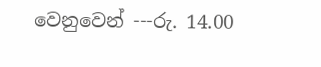වෙනුවෙන් ---රු. 14.00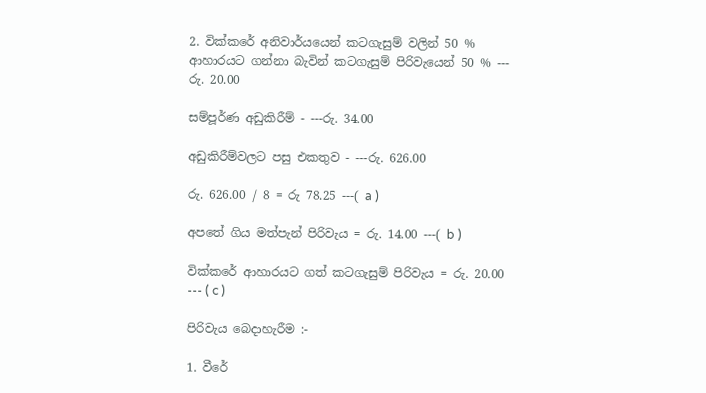2. වික්කරේ අනිවාර්යයෙන් කටගැසුම් වලින් 50 % ආහාරයට ගන්නා බැවින් කටගැසුම් පිරිවැයෙන් 50 % ---  රු. 20.00

සම්පූර්ණ අඩුකිරීම් - ---රු. 34.00

අඩුකිරීම්වලට පසු එකතුව - ---රු. 626.00

රු. 626.00 / 8 = රු 78.25 ---( a )

අපතේ ගිය මත්පැන් පිරිවැය = රු. 14.00 ---( b )

වික්කරේ ආහාරයට ගත් කටගැසුම් පිරිවැය = රු. 20.00 --- ( c )

පිරිවැය බෙදාහැරීම :-

1. වීරේ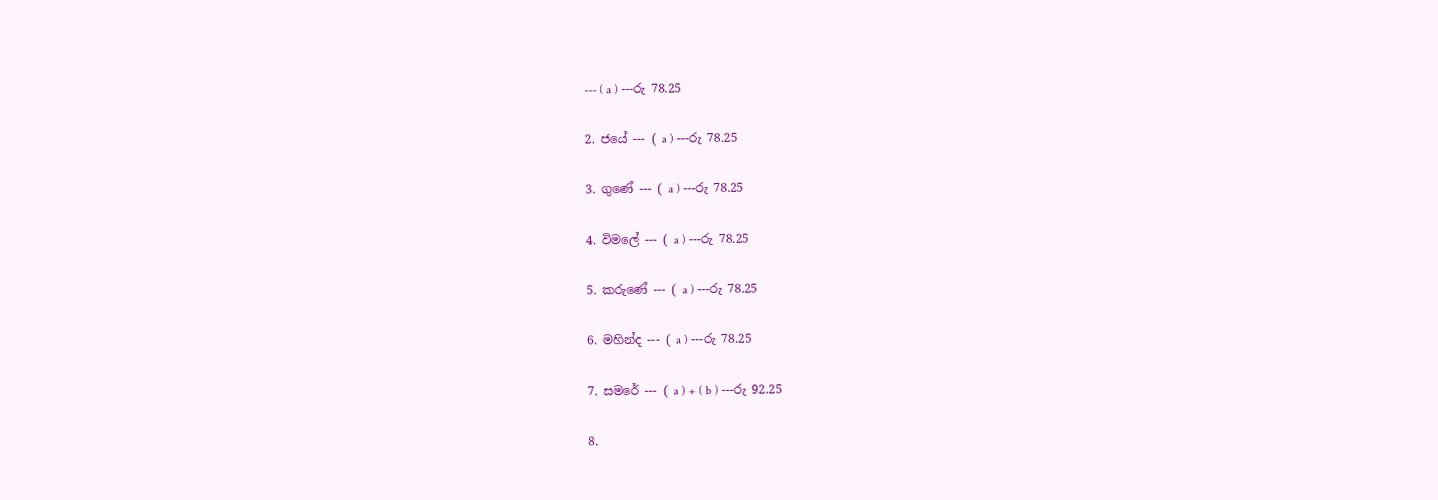--- ( a ) ---රු 78.25

2. ජයේ --- ( a ) ---රු 78.25

3. ගුණේ --- ( a ) ---රු 78.25

4. විමලේ --- ( a ) ---රු 78.25

5. කරුණේ --- ( a ) ---රු 78.25

6. මහින්ද --- ( a ) ---රු 78.25

7. සමරේ --- ( a ) + ( b ) ---රු 92.25

8.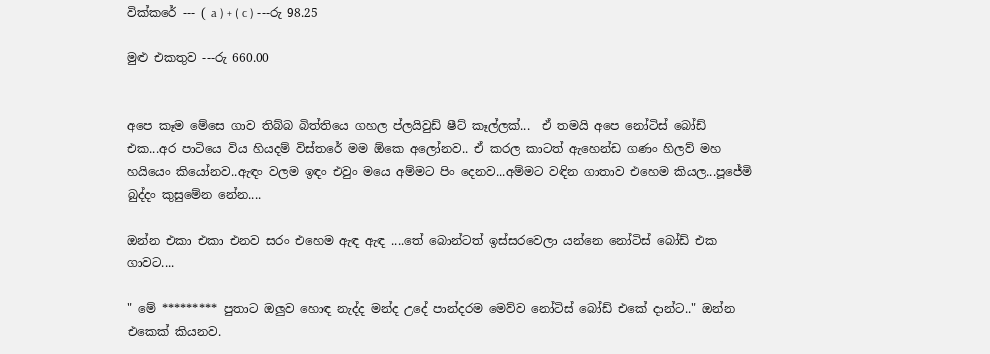වික්කරේ --- ( a ) + ( c ) ---රු 98.25

මුළු එකතුව ---රු 660.00


අපෙ කෑම මේසෙ ගාව තිබ්බ බිත්තියෙ ගහල ප්ලයිවුඩ් ෂීට් කෑල්ලක්...  ඒ තමයි අපෙ නෝටිස් බෝඩ් එක...අර පාටියෙ විය හියදම් විස්තරේ මම ඕකෙ අලෝනව.. ඒ කරල කාටත් ඇහෙන්ඩ ගණං හිලව් මහ හයියෙං කියෝනව..ඇඳං වලම ඉඳං එවුං මයෙ අම්මට පිං දෙනව...අම්මට වඳින ගාතාව එහෙම කියල...පූජේමි බුද්දං කුසුමේන නේන....

ඔන්න එකා එකා එනව සරං එහෙම ඇඳ ඇඳ ....තේ බොන්ටත් ඉස්සරවෙලා යන්නෙ නෝටිස් බෝඩ් එක ගාවට....

" මේ ********* පුතාට ඔලුව හොඳ නැද්ද මන්ද උදේ පාන්දරම මෙව්ව නෝටිස් බෝඩ් එකේ දාන්ට.." ඔන්න එකෙක් කියනව.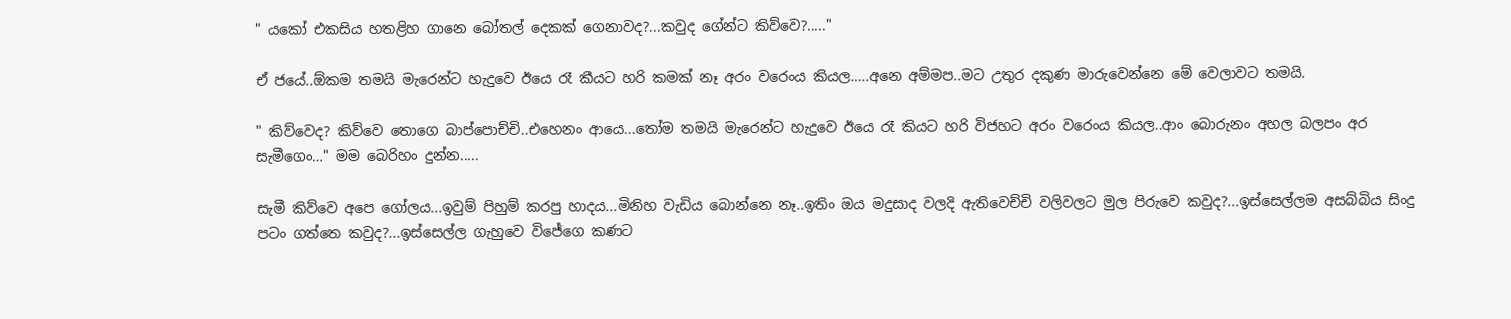" යකෝ එකසිය හතළිහ ගානෙ බෝතල් දෙකක් ගෙනාවද?...කවුද ගේන්ට කිව්වෙ?....."

ඒ ජයේ..ඕකම තමයි මැරෙන්ට හැදුවෙ ඊයෙ රෑ කීයට හරි කමක් නෑ අරං වරෙංය කියල…..අනෙ අම්මප..මට උතුර දකුණ මාරුවෙන්නෙ මේ වෙලාවට තමයි.

" කිව්වෙද? කිව්වෙ තොගෙ බාප්පොච්චි..එහෙනං ආයෙ...තෝම තමයි මැරෙන්ට හැදුවෙ ඊයෙ රෑ කියට හරි විජහට අරං වරෙංය කියල..ආං බොරුනං අහල බලපං අර සැමීගෙං…" මම බෙරිහං දුන්න.....

සැමී කිව්වෙ අපෙ ගෝලය...ඉවුම් පිහුම් කරපු හාදය...මිනිහ වැඩිය බොන්නෙ නෑ..ඉතිං ඔය මදුසාද වලදි ඇතිවෙච්චි වලිවලට මුල පිරුවෙ කවුද?...ඉස්සෙල්ලම අසබ්බිය සිංදු පටං ගත්තෙ කවුද?...ඉස්සෙල්ල ගැහුවෙ විජේගෙ කණට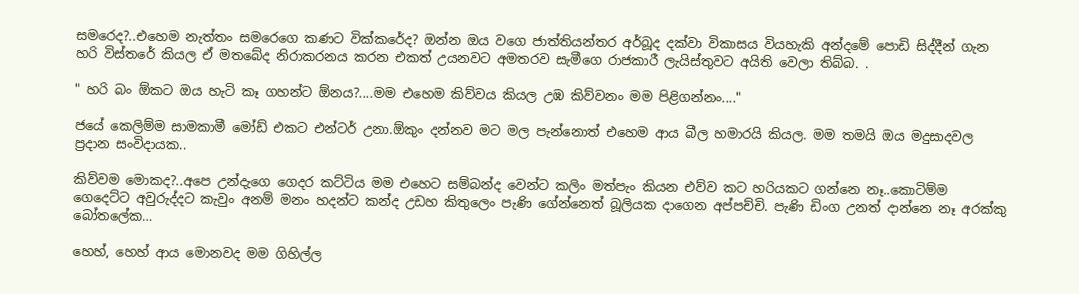සමරෙද?..එහෙම නැත්තං සමරෙගෙ කණට වික්කරේද? ඔන්න ඔය වගෙ ජාත්තියන්තර අර්බූද දක්වා විකාසය වියහැකි අන්දමේ පොඩි සිද්දීන් ගැන හරි විස්තරේ කියල ඒ මතබේද නිරාකරනය කරන එකත් උයනවට අමතරව සැමීගෙ රාජකාරී ලැයිස්තුවට අයිති වෙලා තිබ්බ. .

" හරි බං ඕකට ඔය හැටි කෑ ගහන්ට ඕනය?....මම එහෙම කිව්වය කියල උඹ කිව්වනං මම පිළිගන්නං...."

ජයේ කෙලිම්ම සාමකාමී මෝඩ් එකට එන්ටර් උනා.ඕකුං දන්නව මට මල පැන්නොත් එහෙම ආය බීල හමාරයි කියල. මම තමයි ඔය මදුසාදවල ප්‍රදාන සංවිදායක..

කිව්වම මොකද?..අපෙ උන්දැගෙ ගෙදර කට්ටිය මම එහෙට සම්බන්ද වෙන්ට කලිං මත්පැං කියන එව්ව කට හරියකට ගන්නෙ නෑ..කොටිම්ම ගෙදෙට්ට අවුරුද්දට කැවුං අනම් මනං හදන්ට කන්ද උඩහ කිතුලෙං පැණි ගේන්නෙත් බූලියක දාගෙන අප්පච්චි. පැණි ඩිංග උනත් දාන්නෙ නෑ අරක්කු බෝතලේක…

හෙහ්, හෙහ් ආය මොනවද මම ගිහිල්ල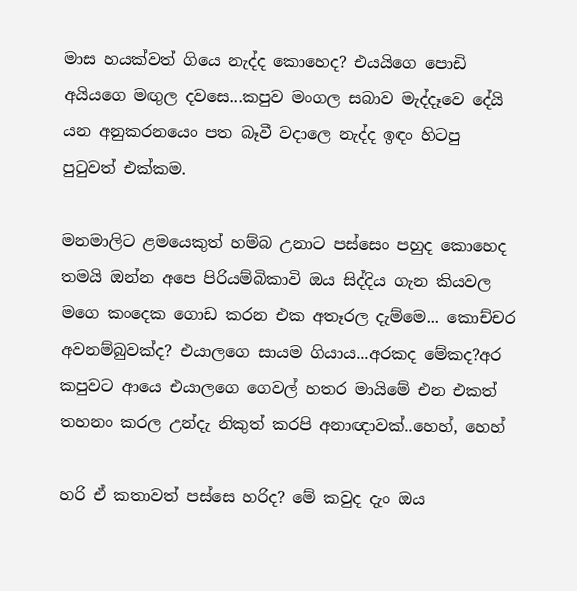මාස හයක්වත් ගියෙ නැද්ද කොහෙද? එයයිගෙ පොඩි අයියගෙ මඟුල දවසෙ...කපුව මංගල සබාව මැද්දෑවෙ දේයි යන අනුකරනයෙං පත බෑවී වදාලෙ නැද්ද ඉඳං හිටපු පුටුවත් එක්කම.

මනමාලිට ළමයෙකුත් හම්බ උනාට පස්සෙං පහුද කොහෙද තමයි ඔන්න අපෙ පිරියම්බිකාවි ඔය සිද්දිය ගැන කියවල මගෙ කංදෙක ගොඩ කරන එක අතෑරල දැම්මෙ... කොච්චර අවනම්බුවක්ද? එයාලගෙ සායම ගියාය...අරකද මේකද?අර කපුවට ආයෙ එයාලගෙ ගෙවල් හතර මායිමේ එන එකත් තහනං කරල උන්දැ නිකුත් කරපි අනාඥාවක්..හෙහ්, හෙහ්

හරි ඒ කතාවත් පස්සෙ හරිද? මේ කවුද දැං ඔය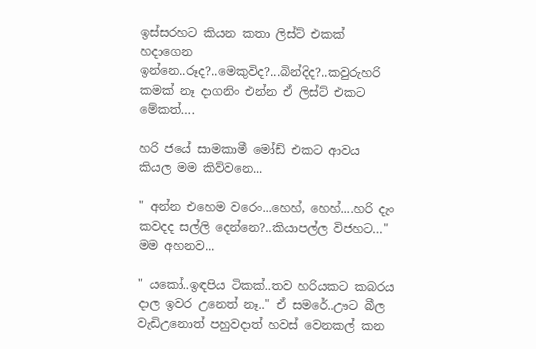ඉස්සරහට කියන කතා ලිස්ට් එකක් හදාගෙන ඉන්නෙ..රූද?..මෙකුවිද?...බින්දිද?..කවුරුහරි කමක් නෑ දාගනිං එන්න ඒ ලිස්ට් එකට මේකත්….

හරි ජයේ සාමකාමී මෝඩ් එකට ආවය කියල මම කිව්වනෙ...

" අන්න එහෙම වරෙං...හෙහ්, හෙහ්....හරි දැං කවදද සල්ලි දෙන්නෙ?..කියාපල්ල විජහට…" මම අහනව...

" යකෝ..ඉඳපිය ටිකක්..තව හරියකට කබරය දාල ඉවර උනෙත් නෑ.." ඒ සමරේ..ඌට බීල වැඩිඋනොත් පහුවදාත් හවස් වෙනකල් කන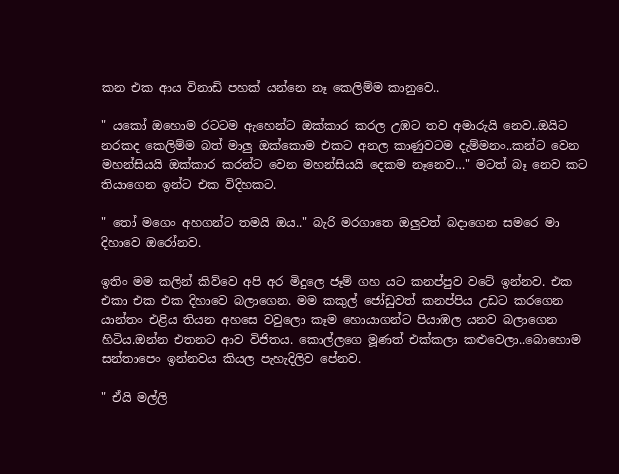කන එක ආය විනාඩි පහක් යන්නෙ නෑ කෙලිම්ම කානුවෙ..

" යකෝ ඔහොම රටටම ඇහෙන්ට ඔක්කාර කරල උඹට තව අමාරුයි නෙව..ඔයිට නරකද කෙලිම්ම බත් මාලු ඔක්කොම එකට අනල කාණුවටම දැම්මනං..කන්ට වෙන මහන්සියයි ඔක්කාර කරන්ට වෙන මහන්සියයි දෙකම නෑනෙව…" මටත් බෑ නෙව කට තියාගෙන ඉන්ට එක විදිහකට.

" තෝ මගෙං අහගන්ට තමයි ඔය.." බැරි මරගාතෙ ඔලුවත් බදාගෙන සමරෙ මා දිහාවෙ ඔරෝනව.

ඉතිං මම කලින් කිව්වෙ අපි අර මිදුලෙ ජෑම් ගහ යට කනප්පුව වටේ ඉන්නව. එක එකා එක එක දිහාවෙ බලාගෙන. මම කකුල් ජෝඩුවත් කනප්පිය උඩට කරගෙන යාන්තං එළිය තියන අහසෙ වවුලො කෑම හොයාගන්ට පියාඹල යනව බලාගෙන හිටිය.ඔන්න එතනට ආව විජිතය. කොල්ලගෙ මූණත් එක්කලා කළුවෙලා..බොහොම සන්තාපෙං ඉන්නවය කියල පැහැදිලිව පේනව.

" ඒයි මල්ලි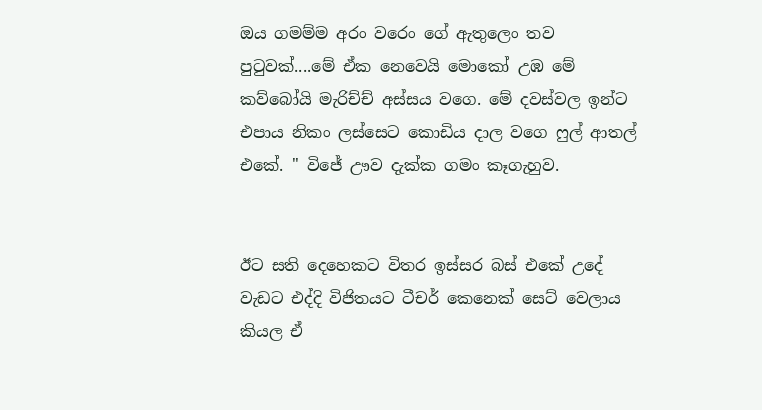ඔය ගමම්ම අරං වරෙං ගේ ඇතුලෙං තව පුටුවක්....මේ ඒක නෙවෙයි මොකෝ උඹ මේ කව්බෝයි මැරිච්ච් අස්සය වගෙ. මේ දවස්වල ඉන්ට එපාය නිකං ලස්සෙට කොඩිය දාල වගෙ ෆුල් ආතල් එකේ. " විජේ ඌව දැක්ක ගමං කෑගැහුව.


ඊට සති දෙහෙකට විතර ඉස්සර බස් එකේ උදේ වැඩට එද්දි විජිතයට ටීචර් කෙනෙක් සෙට් වෙලාය කියල ඒ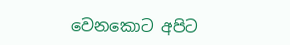වෙනකොට අපිට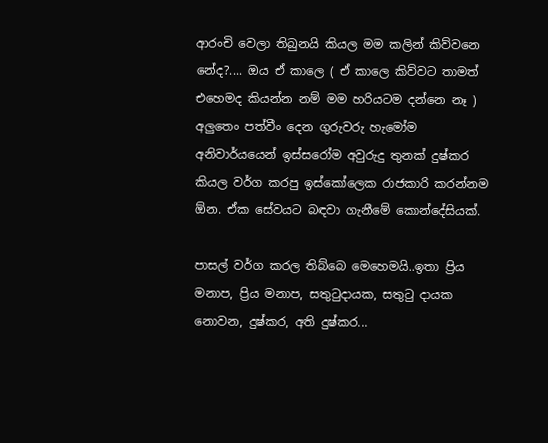ආරංචි වෙලා තිබුනයි කියල මම කලින් කිව්වනෙ නේද?.... ඔය ඒ කාලෙ ( ඒ කාලෙ කිව්වට තාමත් එහෙමද කියන්න නම් මම හරියටම දන්නෙ නෑ ) අලුතෙං පත්වීං දෙන ගුරුවරු හැමෝම අනිවාර්යයෙන් ඉස්සරෝම අවුරුදු තුනක් දුෂ්කර කියල වර්ග කරපු ඉස්කෝලෙක රාජකාරි කරන්නම ඕන. ඒක සේවයට බඳවා ගැනීමේ කොන්දේසියක්.

පාසල් වර්ග කරල තිබ්බෙ මෙහෙමයි..ඉතා ප්‍රිය මනාප, ප්‍රිය මනාප, සතුටුදායක, සතුටු දායක නොවන, දුෂ්කර, අති දුෂ්කර...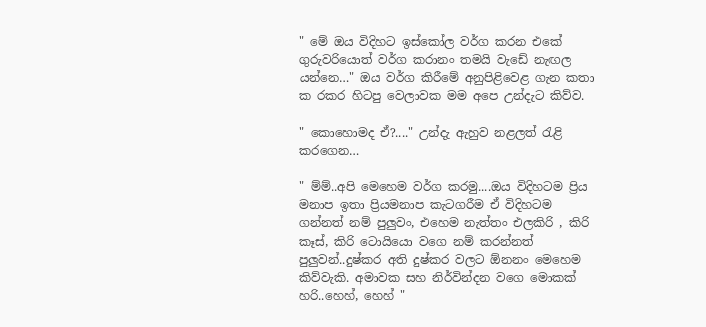" මේ ඔය විදිහට ඉස්කෝල වර්ග කරන එකේ ගුරුවරියොත් වර්ග කරානං තමයි වැඩේ නැඟල යන්නෙ…" ඔය වර්ග කිරීමේ අනුපිළිවෙළ ගැන කතා ක රකර හිටපු වෙලාවක මම අපෙ උන්දැට කිව්ව.

" කොහොමද ඒ?...." උන්දැ ඇහුව නළලත් රැළි කරගෙන…

" ම්ම්..අපි මෙහෙම වර්ග කරමු....ඔය විදිහටම ප්‍රිය මනාප ඉතා ප්‍රියමනාප කැටගරීම ඒ විදිහටම ගන්නත් නම් පුලුවං, එහෙම නැත්තං එලකිරි , කිරි කෑස්, කිරි ටොයියො වගෙ නම් කරන්නත් පුලුවන්..දුෂ්කර අති දුෂ්කර වලට ඕනනං මෙහෙම කිව්වැකි. අමාවක සහ නිර්වින්දන වගෙ මොකක් හරි..හෙහ්, හෙහ් "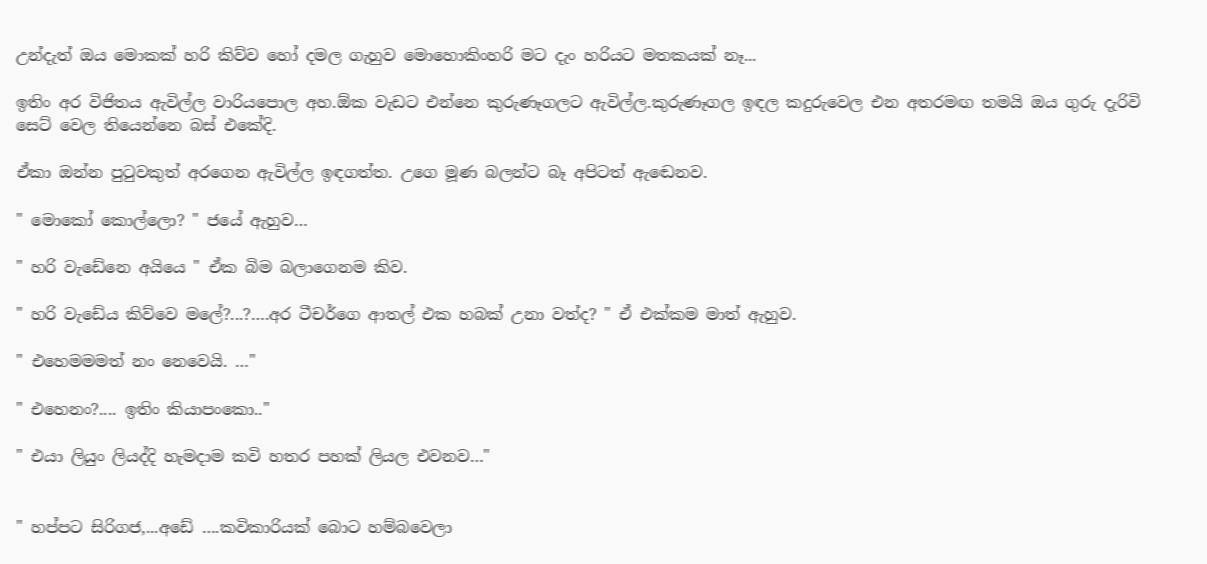උන්දැත් ඔය මොකක් හරි කිව්ව හෝ දමල ගැහුව මොහොකිංහරි මට දැං හරියට මතකයක් නෑ...

ඉතිං අර විජිතය ඇවිල්ල වාරියපොල අහ.ඕක වැඩට එන්නෙ කුරුණෑගලට ඇවිල්ල.කුරුණෑගල ඉඳල කදුරුවෙල එන අතරමඟ තමයි ඔය ගුරු දැරිවි සෙට් වෙල තියෙන්නෙ බස් එකේදි.

ඒකා ඔන්න පුටුවකුත් අරගෙන ඇවිල්ල ඉඳගත්ත. උගෙ මූණ බලන්ට බෑ අපිටත් ඇඬෙනව.

" මොකෝ කොල්ලො? " ජයේ ඇහුව…

" හරි වැඩේනෙ අයියෙ " ඒක බිම බලාගෙනම කිව.

" හරි වැඩේය කිව්වෙ මලේ?...?….අර ටීචර්ගෙ ආතල් එක හබක් උනා වත්ද? " ඒ එක්කම මාත් ඇහුව.

" එහෙමමමත් නං නෙවෙයි. …"

" එහෙනං?.... ඉතිං කියාපංකො.."

" එයා ලියුං ලියද්දි හැමදාම කවි හතර පහක් ලියල එවනව…"


" හප්පට සිරිගජ,...අඩේ ….කවිකාරියක් බොට හම්බවෙලා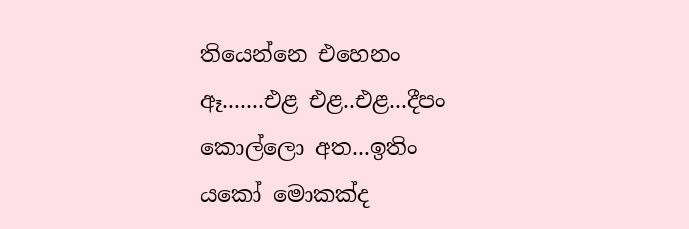තියෙන්නෙ එහෙනං ඈ.......එළ එළ..එළ...දීපං කොල්ලො අත...ඉතිං යකෝ මොකක්ද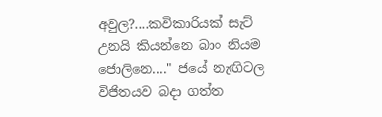අවුල?....කවිකාරියක් සැට් උනයි කියන්නෙ බාං නියම ජොලිනෙ...." ජයේ නැඟිටල විජිතයව බදා ගත්ත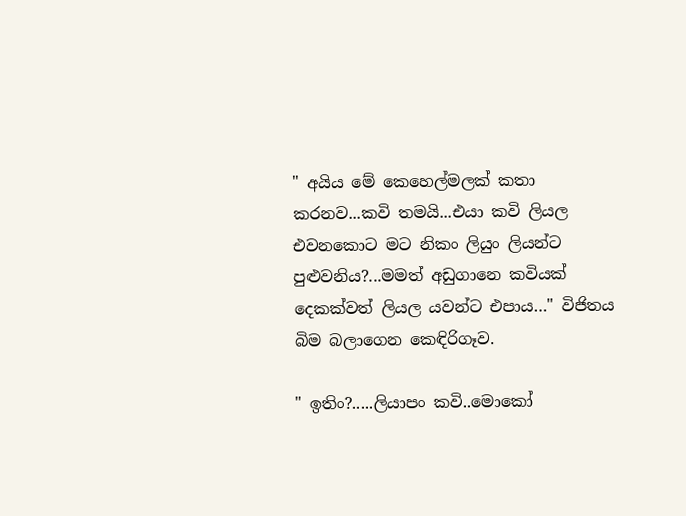" අයිය මේ කෙහෙල්මලක් කතා කරනව...කවි තමයි...එයා කවි ලියල එවනකොට මට නිකං ලියුං ලියන්ට පුළුවනිය?...මමත් අඩුගානෙ කවියක් දෙකක්වත් ලියල යවන්ට එපාය…" විජිතය බිම බලාගෙන කෙඳිරිගෑව.

" ඉතිං?.....ලියාපං කවි..මොකෝ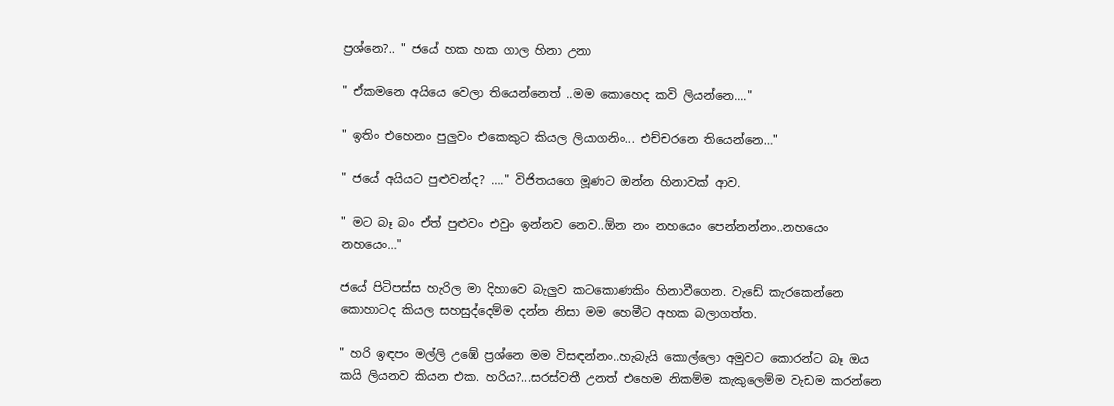ප්‍රශ්නෙ?.. " ජයේ හක හක ගාල හිනා උනා

" ඒකමනෙ අයියෙ වෙලා තියෙන්නෙත් ..මම කොහෙද කවි ලියන්නෙ...."

" ඉතිං එහෙනං පුලුවං එකෙකුට කියල ලියාගනිං... එච්චරනෙ තියෙන්නෙ…"

" ජයේ අයියට පුළුවන්ද? …." විජිතයගෙ මූණට ඔන්න හිනාවක් ආව.

" මට බෑ බං ඒත් පුළුවං එවුං ඉන්නව නෙව..ඕන නං නහයෙං පෙන්නන්නං..නහයෙං නහයෙං…"

ජයේ පිටිපස්ස හැරිල මා දිහාවෙ බැලුව කටකොණකිං හිනාවීගෙන. වැඩේ කැරකෙන්නෙ කොහාටද කියල සහසුද්දෙම්ම දන්න නිසා මම හෙමීට අහක බලාගත්ත.

" හරි ඉඳපං මල්ලි උඹේ ප්‍රශ්නෙ මම විසඳන්නං..හැබැයි කොල්ලො අමුවට කොරන්ට බෑ ඔය කයි ලියනව කියන එක. හරිය?...සරස්වතී උනත් එහෙම නිකම්ම කැකුලෙම්ම වැඩම කරන්නෙ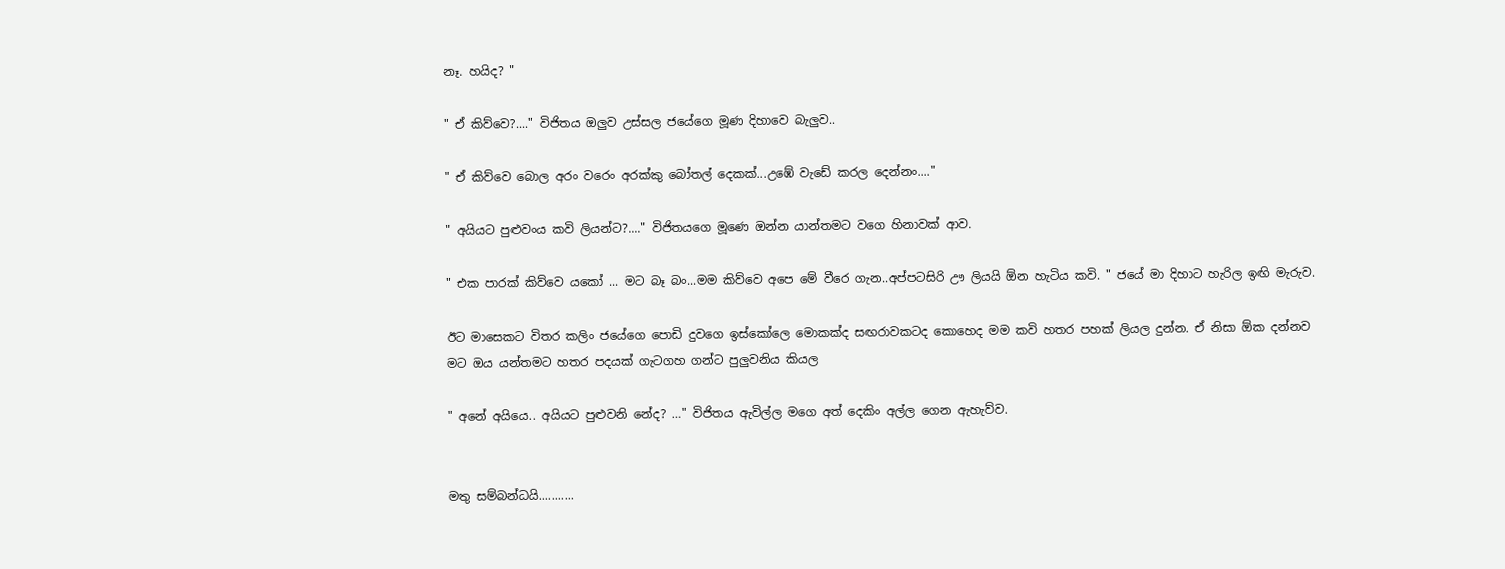නෑ. හයිද? "

" ඒ කිව්වෙ?...." විජිතය ඔලුව උස්සල ජයේගෙ මූණ දිහාවෙ බැලුව..

" ඒ කිව්වෙ බොල අරං වරෙං අරක්කු බෝතල් දෙකක්...උඹේ වැඩේ කරල දෙන්නං...."

" අයියට පුළුවංය කවි ලියන්ට?...." විජිතයගෙ මූණෙ ඔන්න යාන්තමට වගෙ හිනාවක් ආව.

" එක පාරක් කිව්වෙ යකෝ ... මට බෑ බං...මම කිව්වෙ අපෙ මේ වීරෙ ගැන..අප්පටසිරි ඌ ලියයි ඕන හැටිය කවි. " ජයේ මා දිහාට හැරිල ඉඟි මැරුව.

ඊට මාසෙකට විතර කලිං ජයේගෙ පොඩි දුවගෙ ඉස්කෝලෙ මොකක්ද සඟරාවකටද කොහෙද මම කවි හතර පහක් ලියල දුන්න. ඒ නිසා ඕක දන්නව මට ඔය යන්තමට හතර පදයක් ගැටගහ ගන්ට පුලුවනිය කියල

" අනේ අයියෙ.. අයියට පුළුවනි නේද? …" විජිතය ඇවිල්ල මගෙ අත් දෙකිං අල්ල ගෙන ඇහැව්ව.


මතු සම්බන්ධයි...........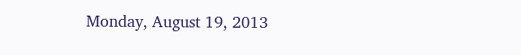Monday, August 19, 2013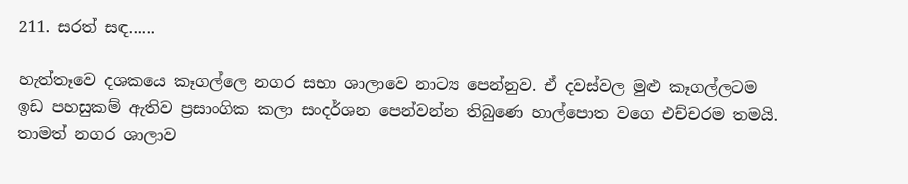211. සරත් සඳ......

හැත්තෑවෙ දශකයෙ කෑගල්ලෙ නගර සභා ශාලාවෙ නාට්‍ය පෙන්නුව. ඒ දවස්වල මුළු කෑගල්ලටම ඉඩ පහසුකම් ඇතිව ප්‍රසාංගික කලා සංදර්ශන පෙන්වන්න තිබුණෙ හාල්පොත වගෙ එච්චරම තමයි. තාමත් නගර ශාලාව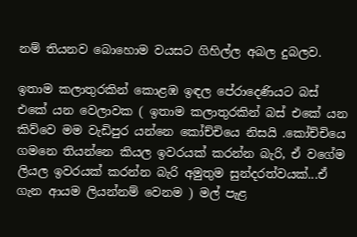නම් තියනව බොහොම වයසට ගිහිල්ල අබල දුබලව.

ඉතාම කලාතුරකින් කොළඹ ඉඳල පේරාදෙණියට බස් එකේ යන වෙලාවක ( ඉතාම කලාතුරකින් බස් එකේ යන කිව්වෙ මම වැඩිපුර යන්නෙ කෝච්චියෙ නිසයි .කෝච්චියෙ ගමනෙ තියන්නෙ කියල ඉවරයක් කරන්න බැරි, ඒ වගේම ලියල ඉවරයක් කරන්න බැරි අමුතුම සුන්දරත්වයක්...ඒ ගැන ආයම ලියන්නම් වෙනම ) මල් පැළ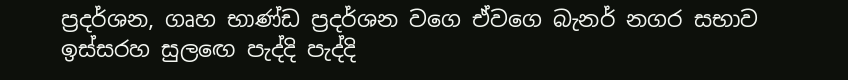ප්‍රදර්ශන, ගෘහ භාණ්ඩ ප්‍රදර්ශන වගෙ ඒවගෙ බැනර් නගර සභාව ඉස්සරහ සුලඟෙ පැද්දි පැද්දි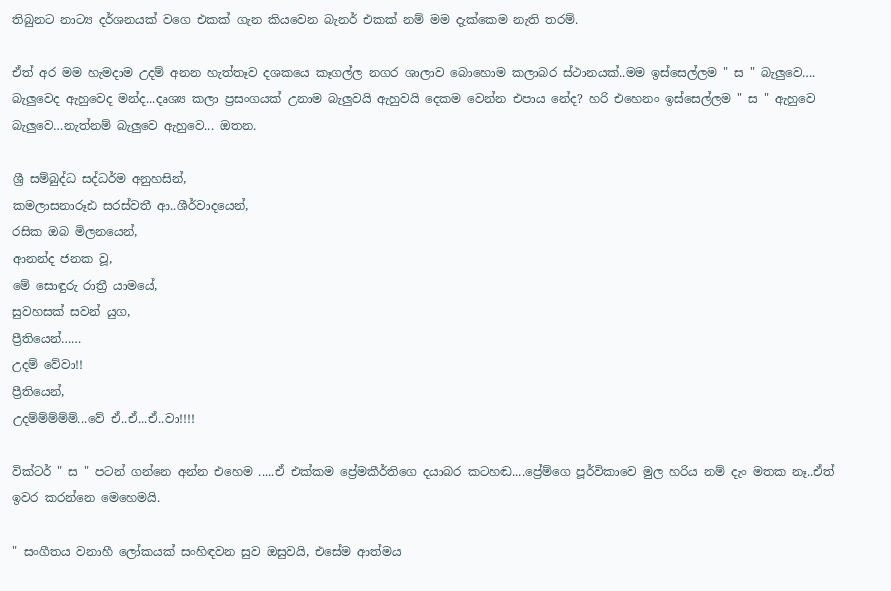තිබුනට නාට්‍ය දර්ශනයක් වගෙ එකක් ගැන කියවෙන බැනර් එකක් නම් මම දැක්කෙම නැති තරම්.

ඒත් අර මම හැමදාම උදම් අනන හැත්තෑව දශකයෙ කෑගල්ල නගර ශාලාව බොහොම කලාබර ස්ථානයක්..මම ඉස්සෙල්ලම " ස " බැලුවෙ…. බැලුවෙද ඇහුවෙද මන්ද...දෘශ්‍ය කලා ප්‍රසංගයක් උනාම බැලුවයි ඇහුවයි දෙකම වෙන්න එපාය නේද? හරි එහෙනං ඉස්සෙල්ලම " ස " ඇහුවෙ බැලුවෙ…නැත්නම් බැලුවෙ ඇහුවෙ... ඔතන.

ශ්‍රී සම්බුද්ධ සද්ධර්ම අනුහසින්,
කමලාසනාරූඪ සරස්වතී ආ..ශීර්වාදයෙන්,
රසික ඔබ මිලනයෙන්,
ආනන්ද ජනක වූ,
මේ සොඳුරු රාත්‍රී යාමයේ,
සුවහසක් සවන් යුග,
ප්‍රීතියෙන්……
උදම් වේවා!!
ප්‍රීතියෙන්,
උදම්ම්ම්ම්ම්...වේ ඒ..ඒ...ඒ..වා!!!!

වික්ටර් " ස " පටන් ගන්නෙ අන්න එහෙම .....ඒ එක්කම ප්‍රේමකීර්තිගෙ දයාබර කටහඬ....ප්‍රේම්ගෙ පූර්විකාවෙ මුල හරිය නම් දැං මතක නෑ..ඒත් ඉවර කරන්නෙ මෙහෙමයි.

" සංගීතය වනාහී ලෝකයක් සංහිඳවන සුව ඔසුවයි, එසේම ආත්මය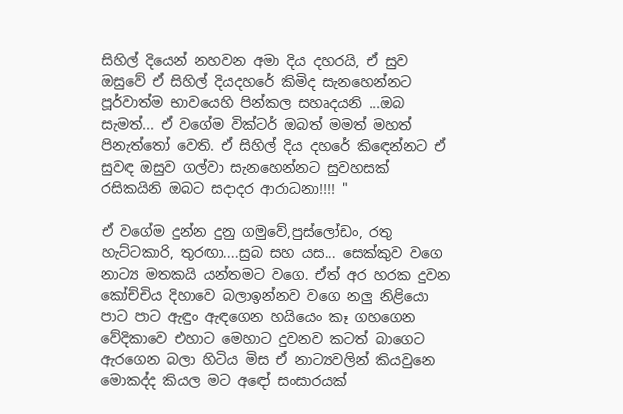සිහිල් දියෙන් නහවන අමා දිය දහරයි, ඒ සුව ඔසුවේ ඒ සිහිල් දියදහරේ කිමිද සැනහෙන්නට පූර්වාත්ම භාවයෙහි පින්කල සහෘදයනි ...ඔබ සැමත්... ඒ වගේම වික්ටර් ඔබත් මමත් මහත් පිනැත්තෝ වෙති. ඒ සිහිල් දිය දහරේ කිඳෙන්නට ඒ සුවඳ ඔසුව ගල්වා සැනහෙන්නට සුවහසක් රසිකයිනි ඔබට සදාදර ආරාධනා!!!! "

ඒ වගේම දුන්න දුනු ගමුවේ,පුස්ලෝඩං, රතු හැට්ටකාරි, තුරඟා....සුබ සහ යස... සෙක්කුව වගෙ නාට්‍ය මතකයි යන්තමට වගෙ. ඒත් අර හරක දුවන කෝච්චිය දිහාවෙ බලාඉන්නව වගෙ නලු නිළියො පාට පාට ඇඳුං ඇඳගෙන හයියෙං කෑ ගහගෙන වේදිකාවෙ එහාට මෙහාට දුවනව කටත් බාගෙට ඇරගෙන බලා හිටිය මිස ඒ නාට්‍යවලින් කියවුනෙ මොකද්ද කියල මට අඳෝ සංසාරයක්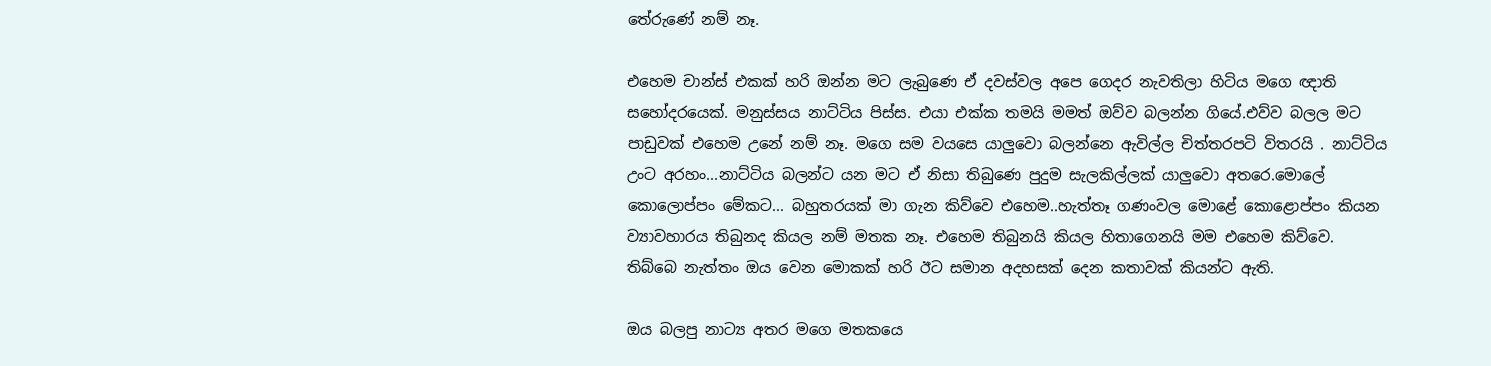තේරුණේ නම් නෑ.

එහෙම චාන්ස් එකක් හරි ඔන්න මට ලැබුණෙ ඒ දවස්වල අපෙ ගෙදර නැවතිලා හිටිය මගෙ ඥාති සහෝදරයෙක්. මනුස්සය නාට්ටිය පිස්ස. එයා එක්ක තමයි මමත් ඔව්ව බලන්න ගියේ.එව්ව බලල මට පාඩුවක් එහෙම උනේ නම් නෑ. මගෙ සම වයසෙ යාලුවො බලන්නෙ ඇවිල්ල චිත්තරපටි විතරයි . නාට්ටිය උංට අරහං...නාට්ටිය බලන්ට යන මට ඒ නිසා තිබුණෙ පුදුම සැලකිල්ලක් යාලුවො අතරෙ.මොලේ කොලොප්පං මේකට... බහුතරයක් මා ගැන කිව්වෙ එහෙම..හැත්තෑ ගණංවල මොළේ කොළොප්පං කියන ව්‍යාවහාරය තිබුනද කියල නම් මතක නෑ. එහෙම තිබුනයි කියල හිතාගෙනයි මම එහෙම කිව්වෙ. තිබ්බෙ නැත්තං ඔය වෙන මොකක් හරි ඊට සමාන අදහසක් දෙන කතාවක් කියන්ට ඇති.

ඔය බලපු නාට්‍ය අතර මගෙ මතකයෙ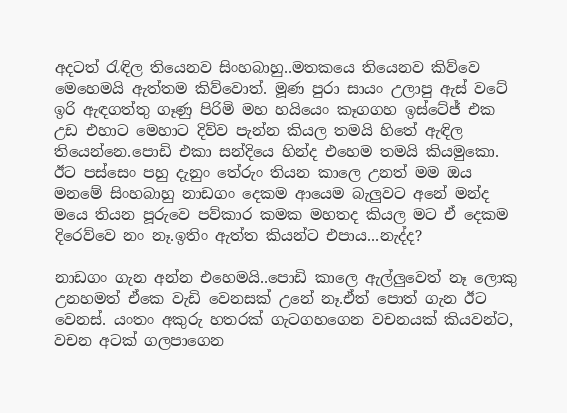අදටත් රැඳිල තියෙනව සිංහබාහු..මතකයෙ තියෙනව කිව්වෙ මෙහෙමයි ඇත්තම කිව්වොත්. මූණ පුරා සායං උලාපු ඇස් වටේ ඉරි ඇඳගත්තු ගෑණු පිරිමි මහ හයියෙං කෑගගහ ඉස්ටේජ් එක උඩ එහාට මෙහාට දිව්ව පැන්න කියල තමයි හිතේ ඇඳිල තියෙන්නෙ.පොඩි එකා සන්දියෙ හින්ද එහෙම තමයි කියමුකො. ඊට පස්සෙං පහු දැනුං තේරුං තියන කාලෙ උනත් මම ඔය මනමේ සිංහබාහු නාඩගං දෙකම ආයෙම බැලුවට අනේ මන්ද මයෙ තියන පූරුවෙ පව්කාර කමක මහතද කියල මට ඒ දෙකම දිරෙව්වෙ නං නෑ.ඉතිං ඇත්ත කියන්ට එපාය...නැද්ද?

නාඩගං ගැන අන්න එහෙමයි..පොඩි කාලෙ ඇල්ලුවෙත් නෑ ලොකු උනහමත් ඒකෙ වැඩි වෙනසක් උනේ නෑ.ඒත් පොත් ගැන ඊට වෙනස්. යංතං අකුරු හතරක් ගැටගහගෙන වචනයක් කියවන්ට, වචන අටක් ගලපාගෙන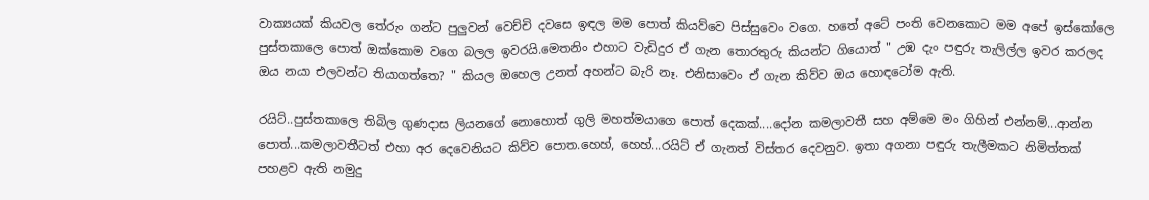වාක්‍යයක් කියවල තේරුං ගන්ට පුලුවන් වෙච්චි දවසෙ ඉඳල මම පොත් කියව්වෙ පිස්සුවෙං වගෙ. හතේ අටේ පංති වෙනකොට මම අපේ ඉස්කෝලෙ පුස්තකාලෙ පොත් ඔක්කොම වගෙ බලල ඉවරයි.මෙතනිං එහාට වැඩිදුර ඒ ගැන තොරතුරු කියන්ට ගියොත් " උඹ දැං පඳුරු තැලිල්ල ඉවර කරලද ඔය නයා එලවන්ට තියාගත්තෙ? " කියල ඔහෙල උනත් අහන්ට බැරි නෑ. එනිසාවෙං ඒ ගැන කිව්ව ඔය හොඳටෝම ඇති.

රයිට්..පුස්තකාලෙ තිබිල ගුණදාස ලියනගේ නොහොත් ගුලි මහත්මයාගෙ පොත් දෙකක්....දෝන කමලාවතී සහ අම්මෙ මං ගිහින් එන්නම්...ආන්න පොත්...කමලාවතීටත් එහා අර දෙවෙනියට කිව්ව පොත.හෙහ්, හෙහ්...රයිට් ඒ ගැනත් විස්තර දෙවනුව. ඉතා අගනා පඳුරු තැලීමකට නිමිත්තක් පහළව ඇති නමුදු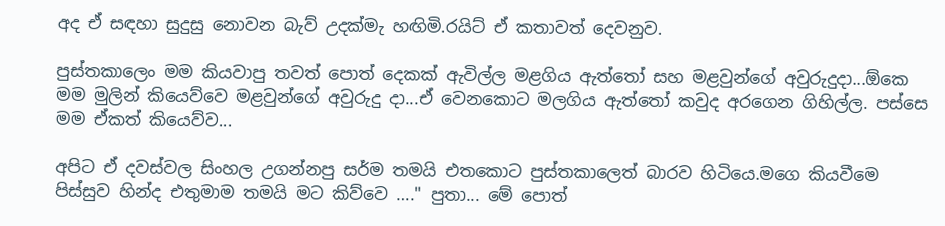අද ඒ සඳහා සුදුසු නොවන බැව් උදක්මැ හඟිමි.රයිට් ඒ කතාවත් දෙවනුව.

පුස්තකාලෙං මම කියවාපු තවත් පොත් දෙකක් ඇවිල්ල මළගිය ඇත්තෝ සහ මළවුන්ගේ අවුරුදුදා...ඕකෙ මම මුලින් කියෙව්වෙ මළවුන්ගේ අවුරුදු දා...ඒ වෙනකොට මලගිය ඇත්තෝ කවුද අරගෙන ගිහිල්ල. පස්සෙ මම ඒකත් කියෙව්ව...

අපිට ඒ දවස්වල සිංහල උගන්නපු සර්ම තමයි එතකොට පුස්තකාලෙත් බාරව හිටියෙ.මගෙ කියවීමෙ පිස්සුව හින්ද එතුමාම තමයි මට කිව්වෙ …." පුතා... මේ පොත්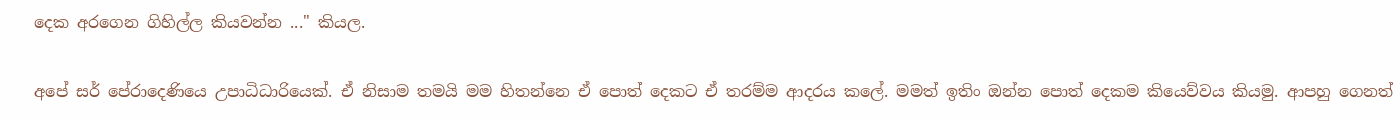දෙක අරගෙන ගිහිල්ල කියවන්න ..." කියල.

අපේ සර් පේරාදෙණියෙ උපාධිධාරියෙක්. ඒ නිසාම තමයි මම හිතන්නෙ ඒ පොත් දෙකට ඒ තරම්ම ආදරය කලේ. මමත් ඉතිං ඔන්න පොත් දෙකම කියෙව්වය කියමු. ආපහු ගෙනත්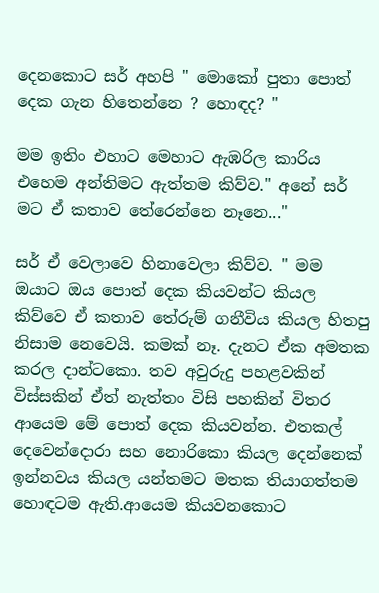දෙනකොට සර් අහපි " මොකෝ පුතා පොත් දෙක ගැන හිතෙන්නෙ ? හොඳද? "

මම ඉතිං එහාට මෙහාට ඇඹරිල කාරිය එහෙම අන්තිමට ඇත්තම කිව්ව." අනේ සර් මට ඒ කතාව තේරෙන්නෙ නෑනෙ..."

සර් ඒ වෙලාවෙ හිනාවෙලා කිව්ව. " මම ඔයාට ඔය පොත් දෙක කියවන්ට කියල කිව්වෙ ඒ කතාව තේරුම් ගනීවිය කියල හිතපු නිසාම නෙවෙයි. කමක් නෑ. දැනට ඒක අමතක කරල දාන්ටකො. තව අවුරුදු පහළවකින් විස්සකින් ඒත් නැත්තං විසි පහකින් විතර ආයෙම මේ පොත් දෙක කියවන්න. එතකල් දෙවෙන්දොරා සහ නොරිකො කියල දෙන්නෙක් ඉන්නවය කියල යන්තමට මතක තියාගත්තම හොඳටම ඇති.ආයෙම කියවනකොට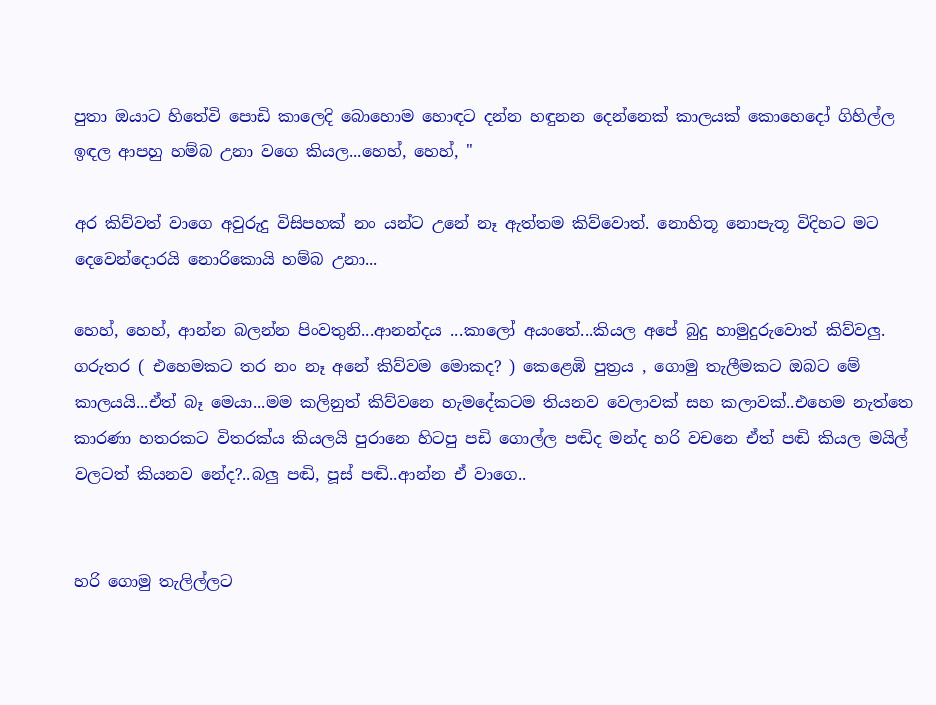පුතා ඔයාට හිතේවි පොඩි කාලෙදි බොහොම හොඳට දන්න හඳුනන දෙන්නෙක් කාලයක් කොහෙදෝ ගිහිල්ල ඉඳල ආපහු හම්බ උනා වගෙ කියල...හෙහ්, හෙහ්, "

අර කිව්වත් වාගෙ අවුරුදු විසිපහක් නං යන්ට උනේ නෑ ඇත්තම කිව්වොත්. නොහිතූ නොපැතූ විදිහට මට දෙවෙන්දොරයි නොරිකොයි හම්බ උනා...

හෙහ්, හෙහ්, ආන්න බලන්න පිංවතුනි...ආනන්දය ...කාලෝ අයංතේ...කියල අපේ බුදු හාමුදුරුවොත් කිව්වලු. ගරුතර ( එහෙමකට තර නං නෑ අනේ කිව්වම මොකද? ) කෙළෙඹි පුත්‍රය , ගොමු තැලීමකට ඔබට මේ කාලයයි...ඒත් බෑ මෙයා...මම කලිනුත් කිව්වනෙ හැමදේකටම තියනව වෙලාවක් සහ කලාවක්..එහෙම නැත්තෙ කාරණා හතරකට විතරක්ය කියලයි පුරානෙ හිටපු පඩි ගොල්ල පඬිද මන්ද හරි වචනෙ ඒත් පඬි කියල මයිල් වලටත් කියනව නේද?..බලු පඬි, පූස් පඬි..ආන්න ඒ වාගෙ..


හරි ගොමු තැලිල්ලට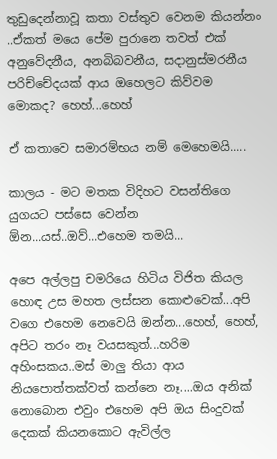තුඩුදෙන්නාවූ කතා වස්තුව වෙනම කියන්නං ..ඒකත් මයෙ පේම පුරානෙ තවත් එක් අනුවේදනීය, අනබිබවනීය, සදානුස්මරනීය පරිච්චේදයක් ආය ඔහෙලට කිව්වම මොකද? හෙහ්...හෙහ්

ඒ කතාවෙ සමාරම්භය නම් මෙහෙමයි.....

කාලය - මට මතක විදිහට වසන්තිගෙ යුගයට පස්සෙ වෙන්න ඕන...යස්..ඔව්...එහෙම තමයි...

අපෙ අල්ලපු චමරියෙ හිටිය විජිත කියල හොඳ උස මහත ලස්සන කොළුවෙක්...අපි වගෙ එහෙම නෙවෙයි ඔන්න...හෙහ්, හෙහ්, අපිට තරං නෑ වයසකුත්...හරිම අහිංසකය..මස් මාලු තියා ආය නියපොත්තක්වත් කන්නෙ නෑ....ඔය අනික් නොබොන එවුං එහෙම අපි ඔය සිංදුවක් දෙකක් කියනකොට ඇවිල්ල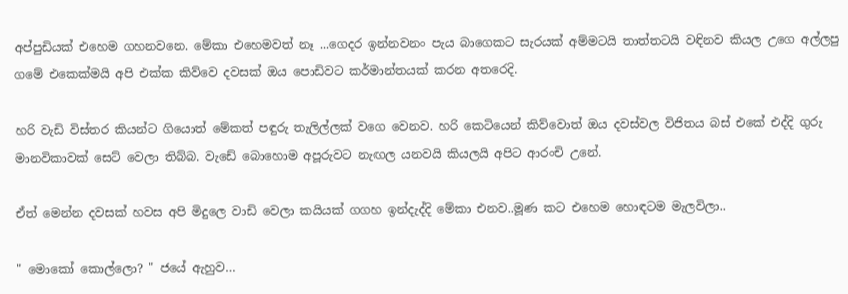අප්පුඩියක් එහෙම ගහනවනෙ. මේකා එහෙමවත් නෑ ...ගෙදර ඉන්නවනං පැය බාගෙකට සැරයක් අම්මටයි තාත්තටයි වඳිනව කියල උගෙ අල්ලපු ගමේ එකෙක්මයි අපි එක්ක කිව්වෙ දවසක් ඔය පොඩිවට කර්මාන්තයක් කරන අතරෙදි.

හරි වැඩි විස්තර කියන්ට ගියොත් මේකත් පඳුරු තැලිල්ලක් වගෙ වෙනව. හරි කෙටියෙන් කිව්වොත් ඔය දවස්වල විජිතය බස් එකේ එද්දි ගුරු මානවිකාවක් සෙට් වෙලා තිබ්බ. වැඩේ බොහොම අපූරුවට නැඟල යනවයි කියලයි අපිට ආරංචි උනේ.

ඒත් මෙන්න දවසක් හවස අපි මිදුලෙ වාඩි වෙලා කයියක් ගගහ ඉන්දැද්දි මේකා එනව..මූණ කට එහෙම හොඳටම මැලවිලා..

" මොකෝ කොල්ලො? " ජයේ ඇහුව…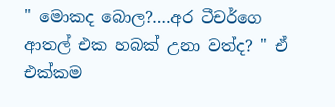" මොකද බොල?….අර ටීචර්ගෙ ආතල් එක හබක් උනා වත්ද? " ඒ එක්කම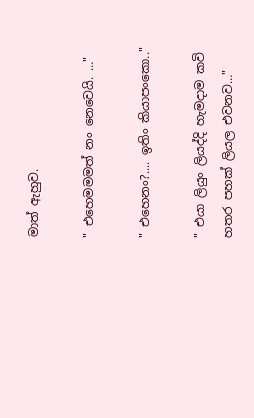මාත් ඇහුව.

" එහෙමමමත් නං නෙවෙයි. …"

" එහෙනං?.... ඉතිං කියාපංකො.."

" එයා ලියුං ලියද්දි හැමදාම කවි හතර පහක් ලියල එවනව…"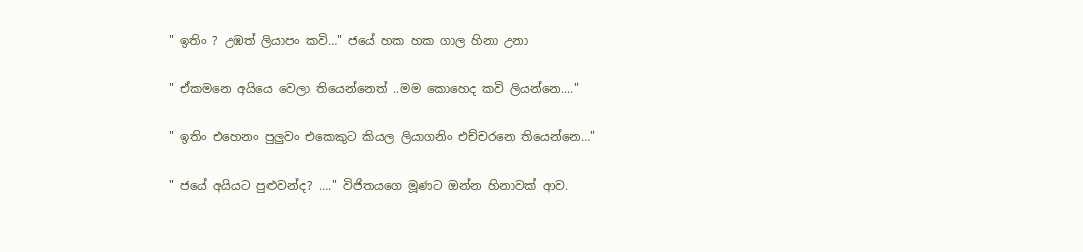" ඉතිං ? උඹත් ලියාපං කවි…" ජයේ හක හක ගාල හිනා උනා

" ඒකමනෙ අයියෙ වෙලා තියෙන්නෙත් ..මම කොහෙද කවි ලියන්නෙ...."

" ඉතිං එහෙනං පුලුවං එකෙකුට කියල ලියාගනිං එච්චරනෙ තියෙන්නෙ…"

" ජයේ අයියට පුළුවන්ද? …." විජිතයගෙ මූණට ඔන්න හිනාවක් ආව.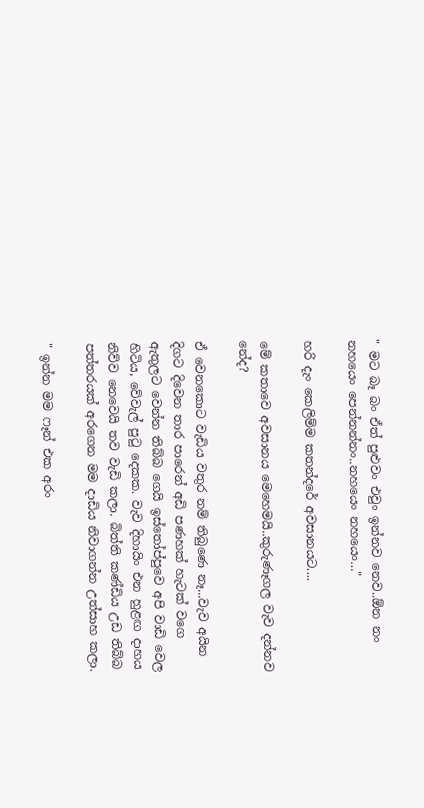" මට බෑ බං ඒත් පුළුවං එවුං ඉන්නව නෙව..ඕන නං නහයෙං පෙන්නන්නං..නහයෙං නහයෙං…"

හරි දැං කෙලිම්ම කතන්දරේ අවසානයට....

මේ කතාවෙ අවසානය මෙහෙමයි..කුරුණෑගල වැව දන්නව නේද?

ඒ වෙනකොට වැඩිය වතුර නම් තිබුණෙ නෑ...වැව අයින දිගට දිවෙන තාර පාරෙන් අඩි පණහක් හැටක් වගෙ ඇතුලට වෙන්න තිබ්බ ගෙයි ඉස්තෝප්පුවෙ අපි වාඩි වෙල හිටිය, වේවැල් පුටු දෙකක. වැව දිහායිං එන හුළඟ දාහය නිව්ව නෙවෙයි තව වැඩි කලා. බිත්ති කණ්ඩිය උඩ තිබ්බ පත්තරයක් අරගෙන මම දාඩිය නිවාගන්න උත්සාහ කලා.

" ඉන්න මම ෆෑන් එක අරං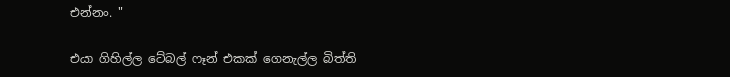එන්නං. "

එයා ගිහිල්ල ටේබල් ෆෑන් එකක් ගෙනැල්ල බිත්ති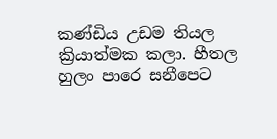කණ්ඩිය උඩම තියල ක්‍රියාත්මක කලා. හීතල හුලං පාරෙ සනීපෙට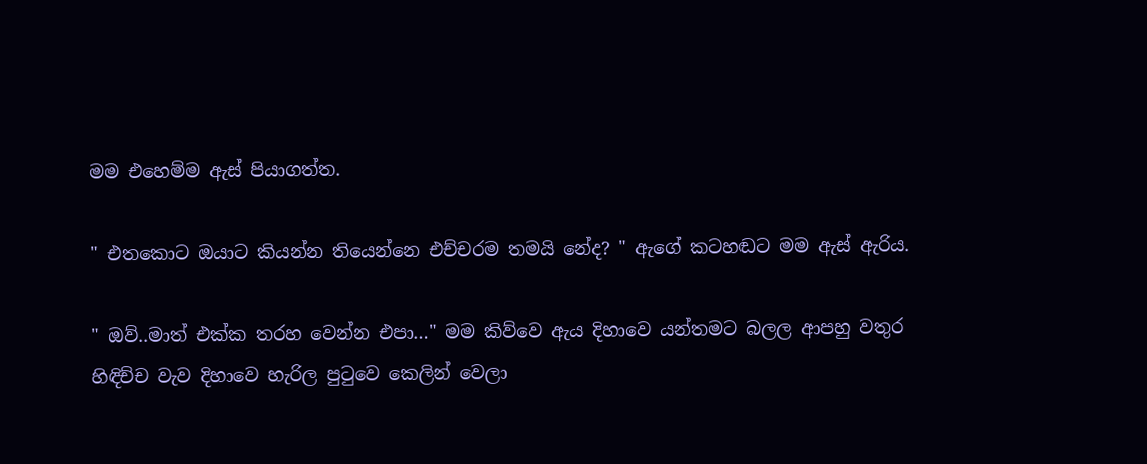මම එහෙම්ම ඇස් පියාගත්ත.

" එතකොට ඔයාට කියන්න තියෙන්නෙ එච්චරම තමයි නේද? " ඇගේ කටහඬට මම ඇස් ඇරිය.

" ඔව්..මාත් එක්ක තරහ වෙන්න එපා…" මම කිව්වෙ ඇය දිහාවෙ යන්තමට බලල ආපහු වතුර හිඳිච්ච වැව දිහාවෙ හැරිල පුටුවෙ කෙලින් වෙලා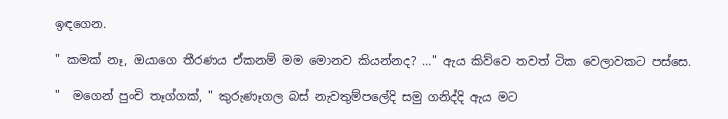ඉඳගෙන.

" කමක් නෑ, ඔයාගෙ තීරණය ඒකනම් මම මොනව කියන්නද? …" ඇය කිව්වෙ තවත් ටික වෙලාවකට පස්සෙ.

"  මගෙන් පුංචි තෑග්ගක්, " කුරුණෑගල බස් නැවතුම්පලේදි සමු ගනිද්දි ඇය මට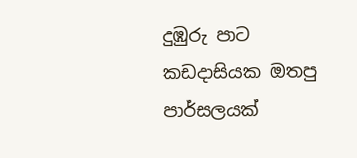දුඹුරු පාට කඩදාසියක ඔතපු පාර්සලයක්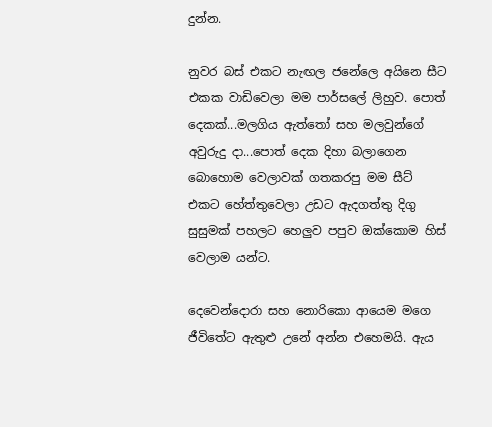දුන්න.

නුවර බස් එකට නැඟල ජනේලෙ අයිනෙ සීට එකක වාඩිවෙලා මම පාර්සලේ ලිහුව. පොත් දෙකක්...මලගිය ඇත්තෝ සහ මලවුන්ගේ අවුරුදු දා...පොත් දෙක දිහා බලාගෙන බොහොම වෙලාවක් ගතකරපු මම සීට් එකට හේත්තුවෙලා උඩට ඇදගත්තු දිගු සුසුමක් පහලට හෙලුව පපුව ඔක්කොම හිස් වෙලාම යන්ට.

දෙවෙන්දොරා සහ නොරිකො ආයෙම මගෙ ජීවිතේට ඇතුළු උනේ අන්න එහෙමයි. ඇය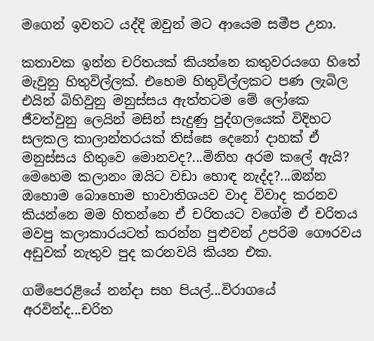මගෙන් ඉවතට යද්දි ඔවුන් මට ආයෙම සමීප උනා.

කතාවක ඉන්න චරිතයක් කියන්නෙ කතුවරයගෙ හිතේ මැවුනු හිතුවිල්ලක්. එහෙම හිතුවිල්ලකට පණ ලැබිල එයින් බිහිවුනු මනුස්සය ඇත්තටම මේ ලෝකෙ ජීවත්වුනු ලෙයින් මසින් සැදුණු පුද්ගලයෙක් විදිහට සලකල කාලාන්තරයක් තිස්සෙ දෙනෝ දාහක් ඒ මනුස්සය හිතුවෙ මොනවද?...මිනිහ අරම කලේ ඇයි? මෙහෙම කලානං ඔයිට වඩා හොඳ නැද්ද?...ඔන්න ඔහොම බොහොම භාවාතිශයව වාද විවාද කරනව කියන්නෙ මම හිතන්නෙ ඒ චරිතයට වගේම ඒ චරිතය මවපු කලාකාරයටත් කරන්න පුළුවන් උපරිම ගෞරවය අඩුවක් නැතුව පුද කරනවයි කියන එක.

ගම්පෙරළියේ නන්දා සහ පියල්...විරාගයේ අරවින්ද...චරිත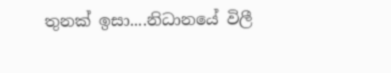තුනක් ඉසා....නිධානයේ විලී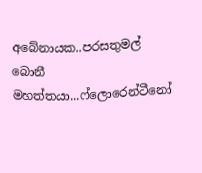අබේනායක..පරසතුමල් බොනී මහත්තයා...ෆ්ලොරෙන්ටීනෝ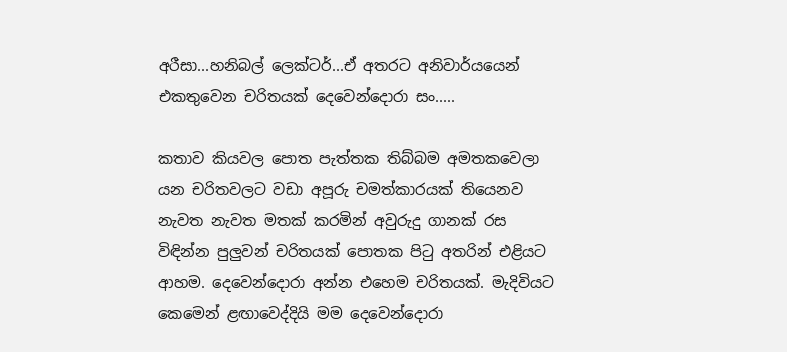අරීසා...හනිබල් ලෙක්ටර්...ඒ අතරට අනිවාර්යයෙන් එකතුවෙන චරිතයක් දෙවෙන්දොරා සං.....

කතාව කියවල පොත පැත්තක තිබ්බම අමතකවෙලා යන චරිතවලට වඩා අපූරු චමත්කාරයක් තියෙනව නැවත නැවත මතක් කරමින් අවුරුදු ගානක් රස විඳින්න පුලුවන් චරිතයක් පොතක පිටු අතරින් එළියට ආහම. දෙවෙන්දොරා අන්න එහෙම චරිතයක්. මැදිවියට කෙමෙන් ළඟාවෙද්දියි මම දෙවෙන්දොරා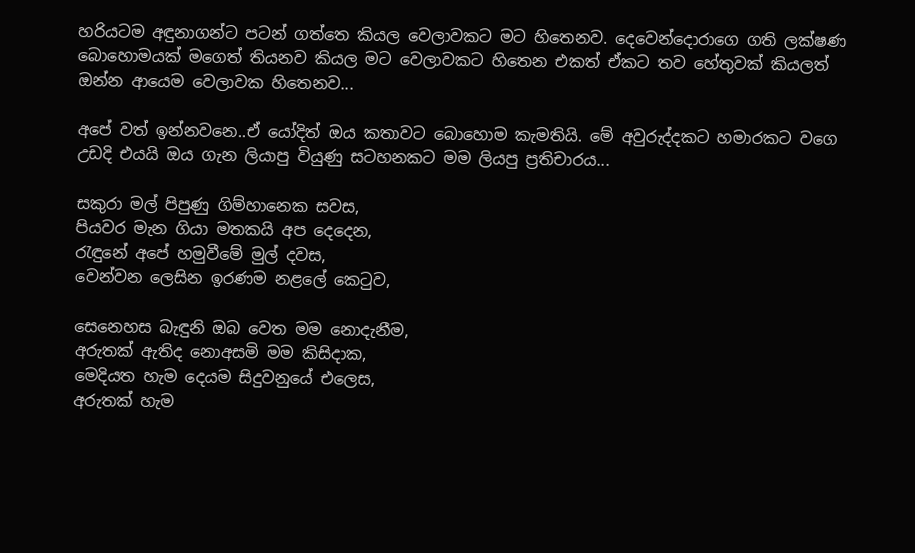හරියටම අඳුනාගන්ට පටන් ගත්තෙ කියල වෙලාවකට මට හිතෙනව. දෙවෙන්දොරාගෙ ගති ලක්ෂණ බොහොමයක් මගෙත් තියනව කියල මට වෙලාවකට හිතෙන එකත් ඒකට තව හේතුවක් කියලත් ඔන්න ආයෙම වෙලාවක හිතෙනව...

අපේ වත් ඉන්නවනෙ..ඒ යෝදිත් ඔය කතාවට බොහොම කැමතියි. මේ අවුරුද්දකට හමාරකට වගෙ උඩදි එයයි ඔය ගැන ලියාපු වියුණු සටහනකට මම ලියපු ප්‍රතිචාරය...

සකුරා මල් පිපුණු ගිම්හානෙක සවස,
පියවර මැන ගියා මතකයි අප දෙදෙන,
රැඳුනේ අපේ හමුවීමේ මුල් දවස,
වෙන්වන ලෙසින ඉරණම නළලේ කෙටුව,

සෙනෙහස බැඳුනි ඔබ වෙත මම නොදැනීම,
අරුතක් ඇතිද නොඅසමි මම කිසිදාක,
මෙදියත හැම දෙයම සිදුවනුයේ එලෙස,
අරුතක් හැම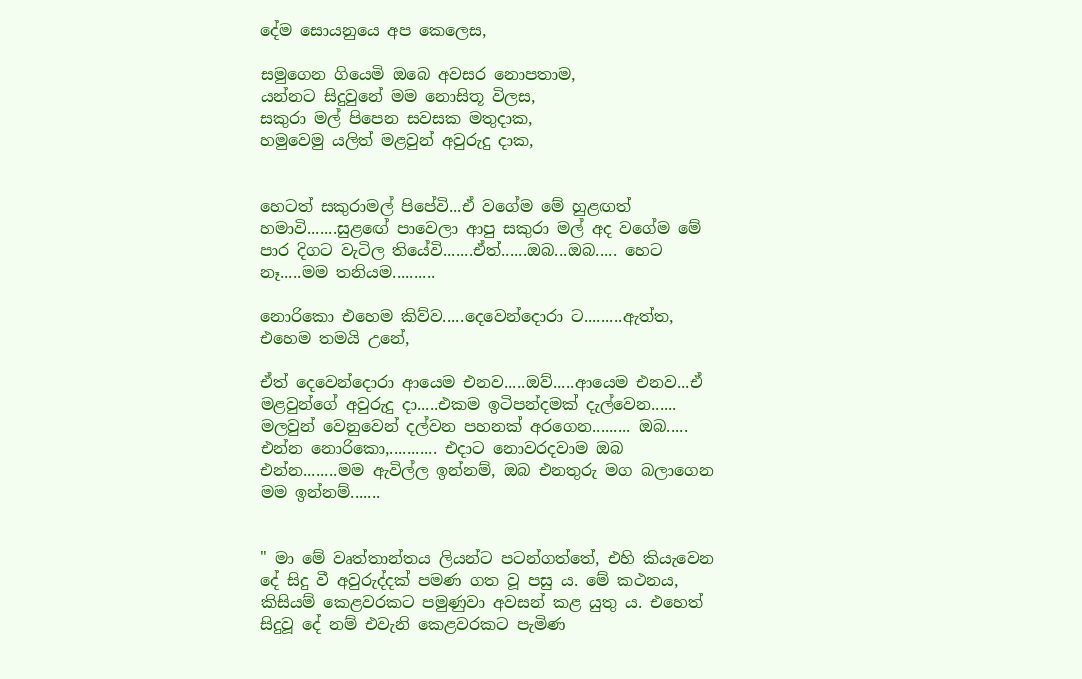දේම සොයනුයෙ අප කෙලෙස,

සමුගෙන ගියෙමි ඔබෙ අවසර නොපතාම,
යන්නට සිදුවුනේ මම නොසිතූ විලස,
සකුරා මල් පිපෙන සවසක මතුදාක,
හමුවෙමු යලිත් මළවුන් අවුරුදු දාක,


හෙටත් සකුරාමල් පිපේවි...ඒ වගේම මේ හුළඟත් හමාවි.......සුළඟේ පාවෙලා ආපු සකුරා මල් අද වගේම මේ පාර දිගට වැටිල තියේවි.......ඒත්......ඔබ...ඔබ..... හෙට නෑ.....මම තනියම..........

නොරිකො එහෙම කිව්ව.....දෙවෙන්දොරා ට.........ඇත්ත, එහෙම තමයි උනේ,

ඒත් දෙවෙන්දොරා ආයෙම එනව.....ඔව්.....ආයෙම එනව...ඒ මළවුන්ගේ අවුරුදු දා.....එකම ඉටිපන්දමක් දැල්වෙන...... මලවුන් වෙනුවෙන් දල්වන පහනක් අරගෙන......... ඔබ..... එන්න නොරිකො,........... එදාට නොවරදවාම ඔබ එන්න........මම ඇවිල්ල ඉන්නම්, ඔබ එනතුරු මග බලාගෙන මම ඉන්නම්.......


" මා මේ වෘත්තාන්තය ලියන්ට පටන්ගත්තේ, එහි කියැවෙන දේ සිදු වී අවුරුද්දක් පමණ ගත වූ පසු ය. මේ කථනය, කිසියම් කෙළවරකට පමුණුවා අවසන් කළ යුතු ය. එහෙත් සිදුවූ දේ නම් එවැනි කෙළවරකට පැමිණ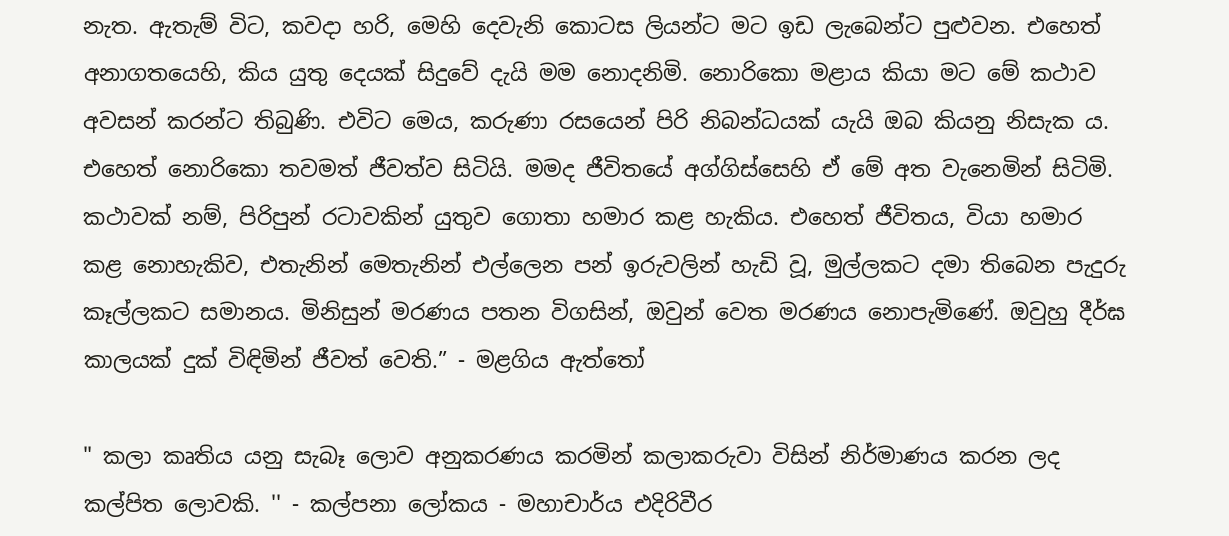නැත. ඇතැම් විට, කවදා හරි, මෙහි දෙවැනි කොටස ලියන්ට මට ඉඩ ලැබෙන්ට පුළුවන. එහෙත් අනාගතයෙහි, කිය යුතු දෙයක් සිදුවේ දැයි මම නොදනිමි. නොරිකො මළාය කියා මට මේ කථාව අවසන් කරන්ට තිබුණි. එවිට මෙය, කරුණා රසයෙන් පිරි නිබන්ධයක් යැයි ඔබ කියනු නිසැක ය. එහෙත් නොරිකො තවමත් ජීවත්ව සිටියි. මමද ජීවිතයේ අග්ගිස්සෙහි ඒ මේ අත වැනෙමින් සිටිමි. කථාවක් නම්, පිරිපුන් රටාවකින් යුතුව ගොතා හමාර කළ හැකිය. එහෙත් ජීවිතය, වියා හමාර කළ නොහැකිව, එතැනින් මෙතැනින් එල්ලෙන පන් ඉරුවලින් හැඩි වූ, මුල්ලකට දමා තිබෙන පැදුරු කෑල්ලකට සමානය. මිනිසුන් මරණය පතන විගසින්, ඔවුන් වෙත මරණය නොපැමිණේ. ඔවුහු දීර්ඝ කාලයක් දුක් විඳිමින් ජීවත් වෙති.” - මළගිය ඇත්තෝ

" කලා කෘතිය යනු සැබෑ ලොව අනුකරණය කරමින් කලාකරුවා විසින් නිර්මාණය කරන ලද කල්පිත ලොවකි. '' - කල්පනා ලෝකය - මහාචාර්ය එදිරිවීර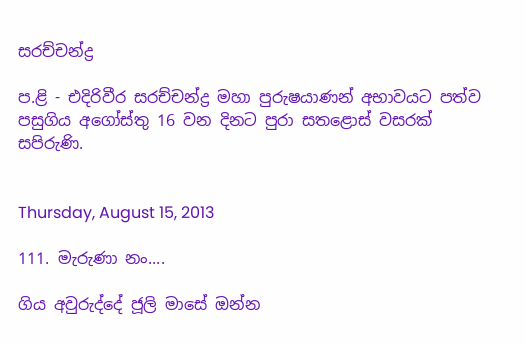සරච්චන්ද්‍ර

ප.ළි - එදිරිවීර සරච්චන්ද්‍ර මහා පුරුෂයාණන් අභාවයට පත්ව පසුගිය අගෝස්තු 16 වන දිනට පුරා සතළොස් වසරක් සපිරුණි.


Thursday, August 15, 2013

111. මැරුණා නං....

ගිය අවුරුද්දේ ජූලි මාසේ ඔන්න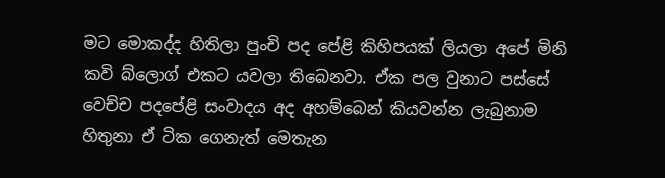මට මොකද්ද හිතිලා පුංචි පද පේළි කිහිපයක් ලියලා අපේ මිනි කවි බ්ලොග් එකට යවලා තිබෙනවා. ඒක පල වුනාට පස්සේ වෙච්ච පදපේළි සංවාදය අද අහම්බෙන් කියවන්න ලැබුනාම හිතුනා ඒ ටික ගෙනැත් මෙතැන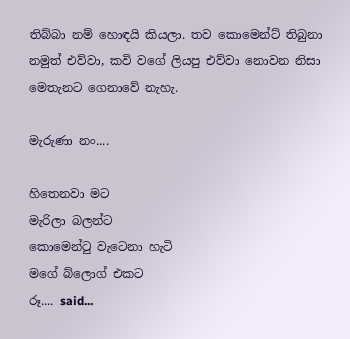තිබ්බා නම් හොඳයි කියලා. තව කොමෙන්ට් තිබුනා නමුත් එව්වා, කවි වගේ ලියපු එව්වා නොවන නිසා මෙතැනට ගෙනාවේ නැහැ.

මැරුණා නං....

හිතෙනවා මට
මැරිලා බලන්ට
කොමෙන්ටු වැටෙනා හැටි
මගේ බ්ලොග් එකට
රූ.... said...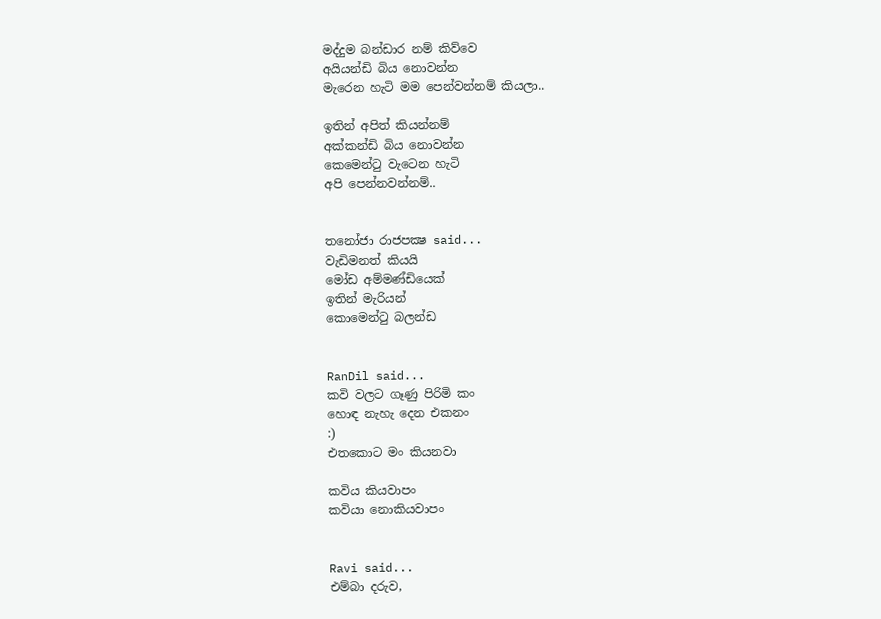මද්දුම බන්ඩාර නම් කිව්වෙ
අයියන්ඩි බිය නොවන්න
මැරෙන හැටි මම පෙන්වන්නම් කියලා..

ඉතින් අපිත් කියන්නම්
අක්කන්ඩි බිය නොවන්න
කෙමෙන්ටු වැටෙන හැටි
අපි පෙන්නවන්නම්..


තනෝජා රාජපක්‍ෂ said...
වැඩිමනත් කියයි
මෝඩ අම්මණ්ඩියෙක්
ඉතින් මැරියන්
කොමෙන්ටු බලන්ඩ


RanDil said...
කවි වලට ගෑණු පිරිමි කං
හොඳ නැහැ දෙන එකනං
:)
එතකොට මං කියනවා

කවිය කියවාපං
කවියා නොකියවාපං


Ravi said...
එම්බා දරුව,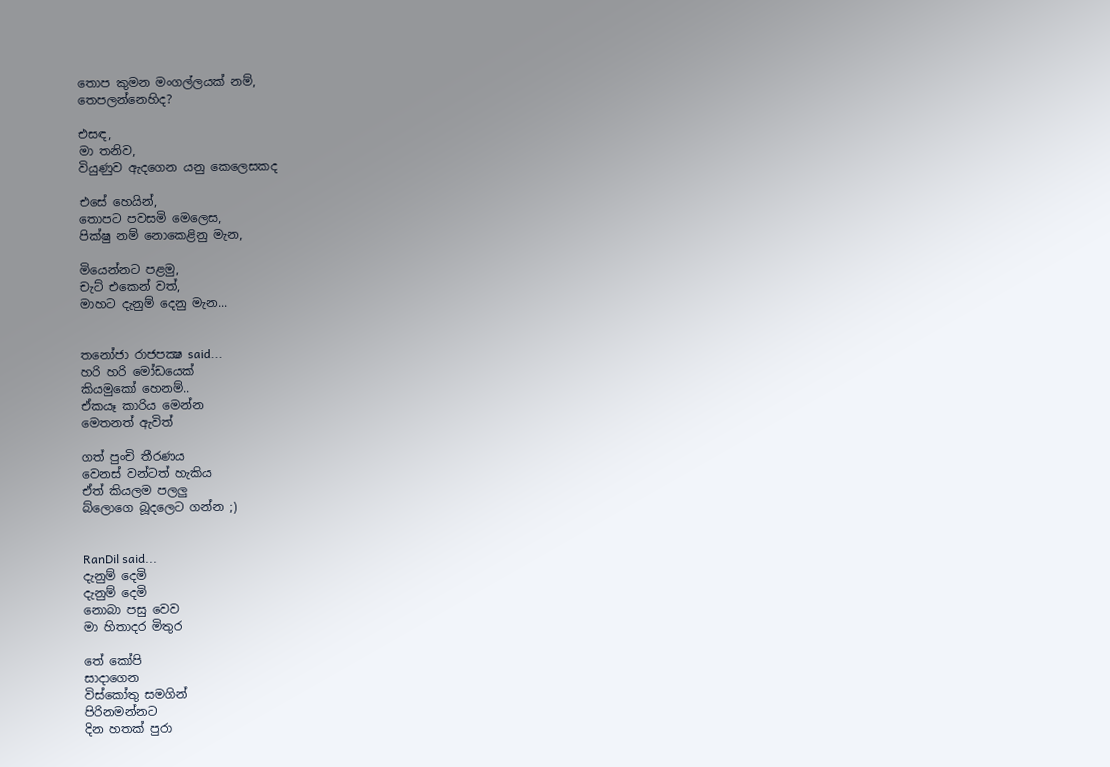තොප කුමන මංගල්ලයක් නම්,
තෙපලන්නෙහිද?

එසඳ,
මා තනිව,
වියුණුව ඇදගෙන යනු කෙලෙසකද

එසේ හෙයින්,
තොපට පවසමි මෙලෙස,
පික්ෂු නම් නොකෙළිනු මැන,

මියෙන්නට පළමු,
චැට් එකෙන් වත්,
මාහට දැනුම් දෙනු මැන...


තනෝජා රාජපක්‍ෂ said...
හරි හරි මෝඩයෙක්
කියමුකෝ හෙනම්..
ඒකයෑ කාරිය මෙන්න
මෙතනත් ඇවිත්

ගත් පුංචි තීරණය
වෙනස් වන්ටත් හැකිය
ඒත් කියලම පලලු
බ්ලොගෙ බූදලෙට ගන්න ;)


RanDil said...
දැනුම් දෙමි
දැනුම් දෙමි
නොබා පසු වෙව
මා හිතාදර මිතුර

තේ කෝපි
සාදාගෙන
විස්කෝතු සමගින්
පිරිනමන්නට
දින හතක් පුරා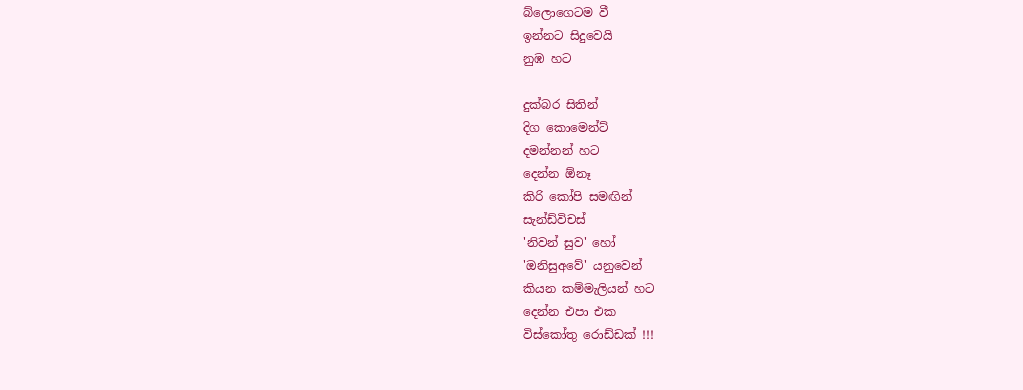බ්ලොගෙටම වී
ඉන්නට සිදුවෙයි
නුඹ හට

දුක්බර සිතින්
දිග කොමෙන්ට්
දමන්නන් හට
දෙන්න ඕනෑ
කිරි කෝපි සමඟින්
සැන්ඩ්විචස්
'නිවන් සුව' හෝ
'ඔනිසුඅවේ' යනුවෙන්
කියන කම්මැලියන් හට
දෙන්න එපා එක
විස්කෝතු රොඩ්ඩක් !!!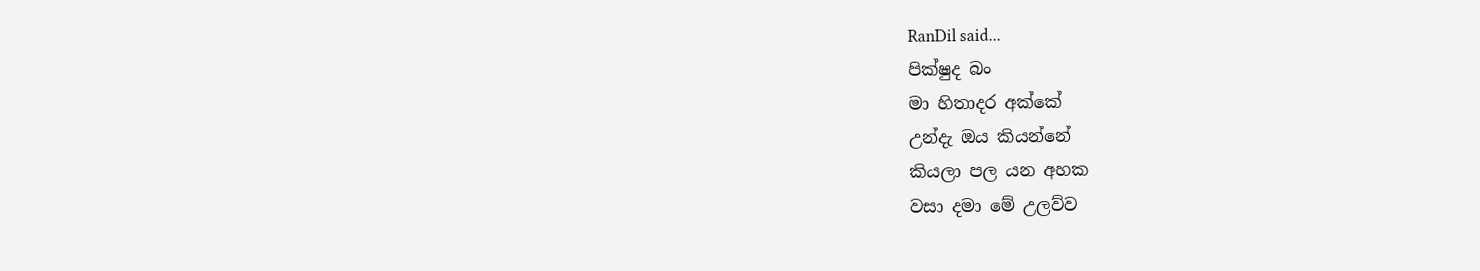RanDil said...
පික්ෂුද බං
මා හිතාදර අක්කේ
උන්දැ ඔය කියන්නේ
කියලා පල යන අහක
වසා දමා මේ උලව්ව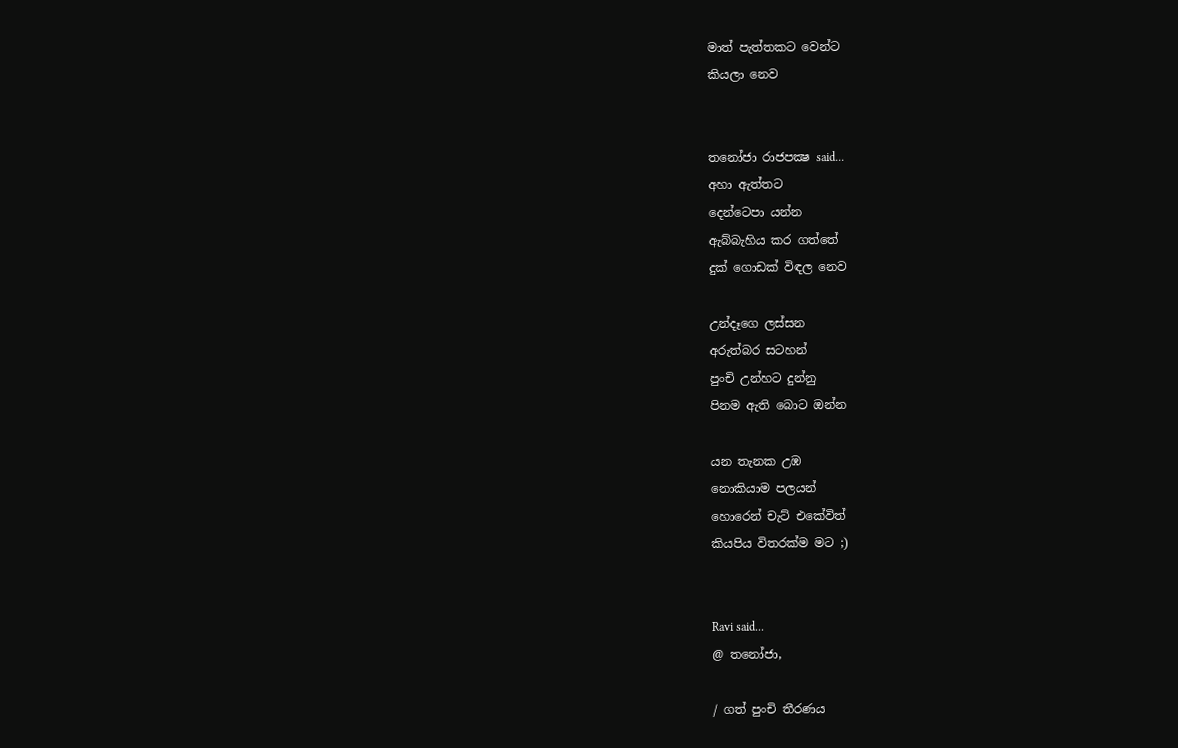මාත් පැත්තකට වෙන්ට
කියලා නෙව


තනෝජා රාජපක්‍ෂ said...
අහා ඇත්තට
දෙන්ටෙපා යන්න
ඇබ්බැහිය කර ගත්තේ
දුක් ගොඩක් විඳල නෙව

උන්දෑගෙ ලස්සන
අරුත්බර සටහන්
පුංචි උන්හට දුන්නු
පිනම ඇති බොට ඔන්න

යන තැනක උඹ
නොකියාම පලයන්
හොරෙන් චැට් එකේවිත්
කියපිය විතරක්ම මට ;)


Ravi said...
@ තනෝජා,

/ ගත් පුංචි තීරණය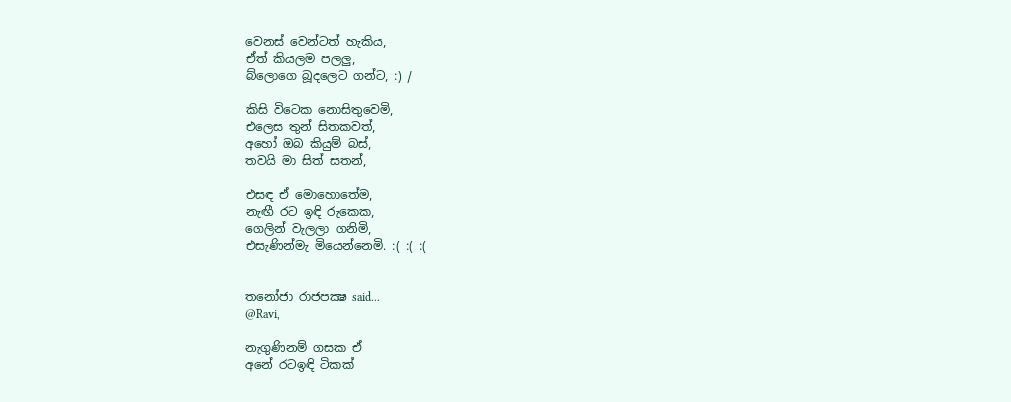වෙනස් වෙන්ටත් හැකිය,
ඒත් කියලම පලලු,
බ්ලොගෙ බූදලෙට ගන්ට, :) /

කිසි විටෙක නොසිතුවෙමි,
එලෙස තුන් සිතකවත්,
අහෝ ඔබ කියුම් බස්,
තවයි මා සිත් සතන්,

එසඳ ඒ මොහොතේම,
නැඟී රට ඉඳි රුකෙක,
ගෙලින් වැලලා ගනිමි,
එසැණින්මැ මියෙන්නෙමි. :( :( :(


තනෝජා රාජපක්‍ෂ said...
@Ravi,

නැගුණිනම් ගසක ඒ
අනේ රටඉඳි ටිකක්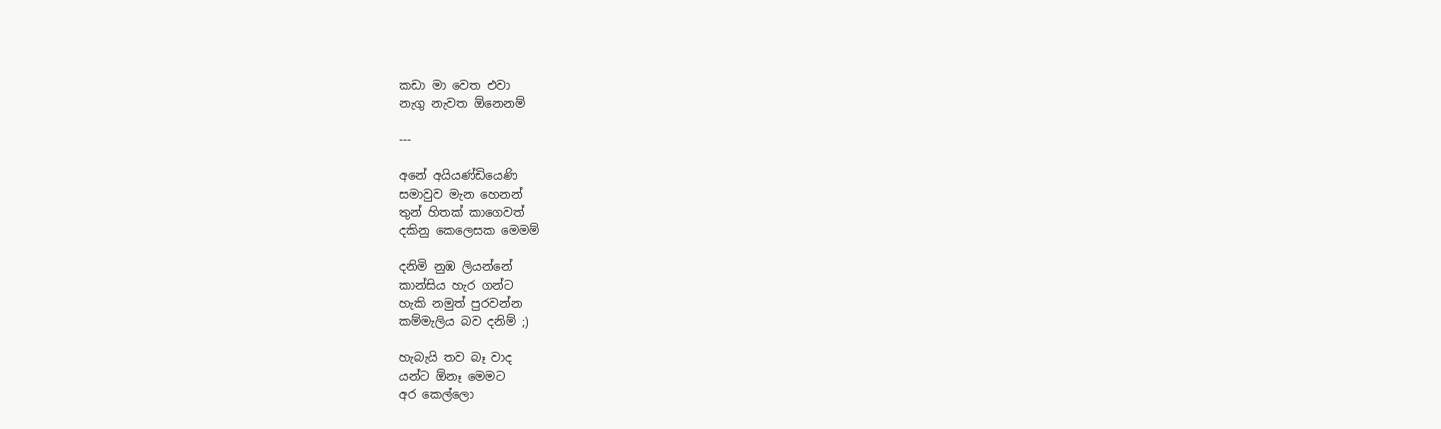කඩා මා වෙත එවා
නැගු නැවත ඕනෙනම්

---

අනේ අයියණ්ඩියෙණි
සමාවුව මැන හෙනන්
තුන් හිතක් කාගෙවත්
දකිනු කෙලෙසක මෙමම්

දනිමි නුඹ ලියන්නේ
කාන්සිය හැර ගන්ට
හැකි නමුත් පුරවන්න
කම්මැලිය බව දනිම් ;)

හැබැයි තව බෑ වාද
යන්ට ඕනෑ මෙමට
අර කෙල්ලො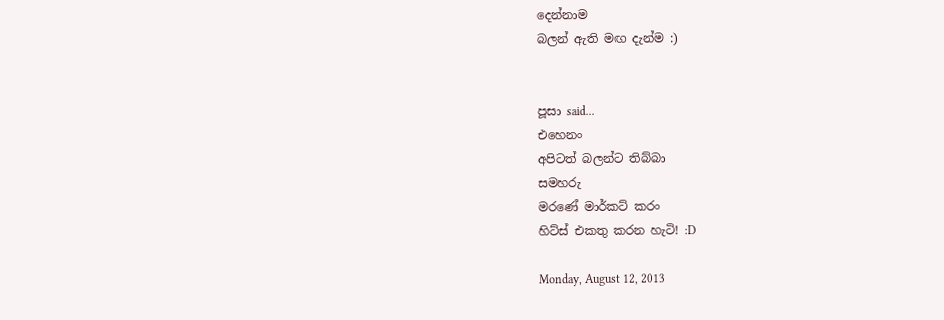දෙන්නාම
බලන් ඇති මඟ දැන්ම :)


පූසා said...
එහෙනං
අපිටත් බලන්ට තිබ්බා
සමහරු
මරණේ මාර්කට් කරං
හිට්ස් එකතු කරන හැටි! :D

Monday, August 12, 2013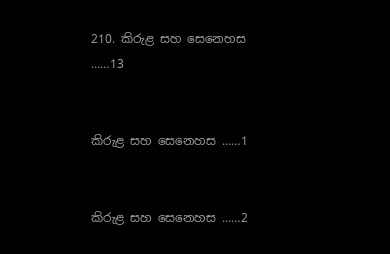210. කිරුළ සහ සෙනෙහස ……13


කිරුළ සහ සෙනෙහස ……1


කිරුළ සහ සෙනෙහස ……2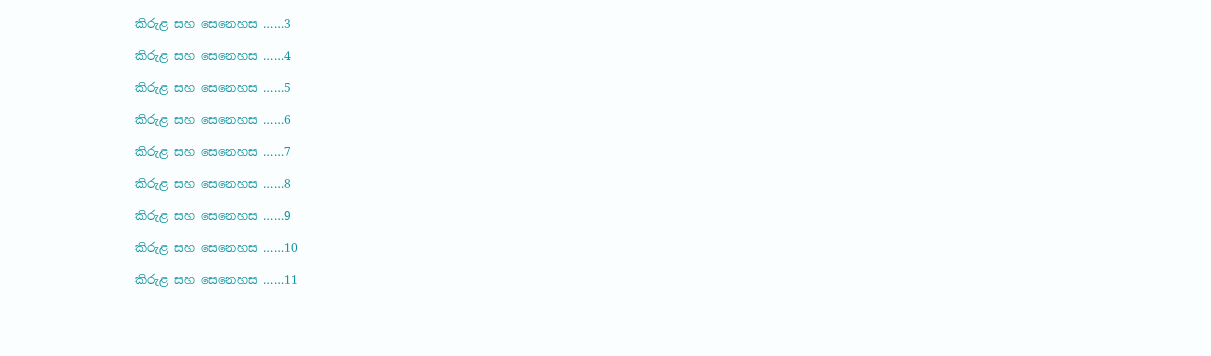කිරුළ සහ සෙනෙහස ……3

කිරුළ සහ සෙනෙහස ……4

කිරුළ සහ සෙනෙහස ……5

කිරුළ සහ සෙනෙහස ……6

කිරුළ සහ සෙනෙහස ……7

කිරුළ සහ සෙනෙහස ……8

කිරුළ සහ සෙනෙහස ……9

කිරුළ සහ සෙනෙහස ……10

කිරුළ සහ සෙනෙහස ……11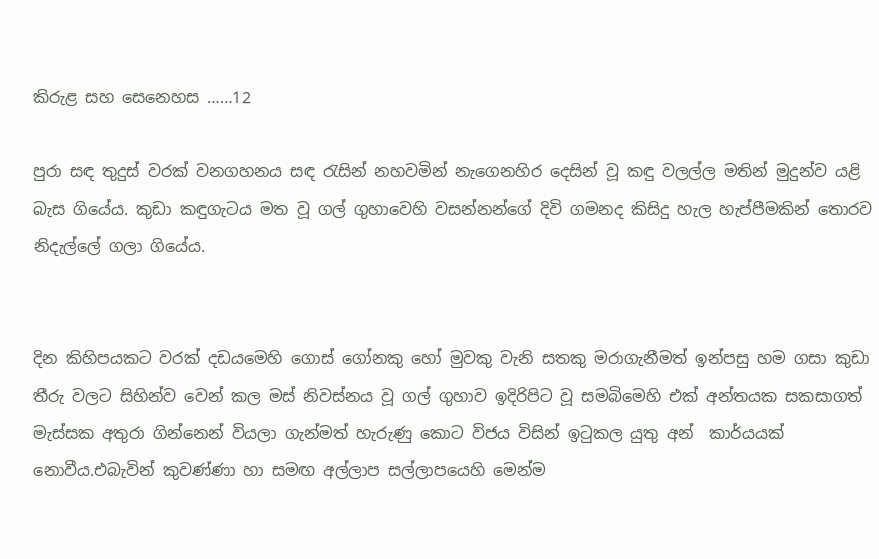කිරුළ සහ සෙනෙහස ……12

පුරා සඳ තුදුස් වරක් වනගහනය සඳ රැසින් නහවමින් නැගෙනහිර දෙසින් වූ කඳු වලල්ල මතින් මුදුන්ව යළි බැස ගියේය. කුඩා කඳුගැටය මත වූ ගල් ගුහාවෙහි වසන්නන්ගේ දිවි ගමනද කිසිදු හැල හැප්පීමකින් තොරව නිදැල්ලේ ගලා ගියේය.


දින කිහිපයකට වරක් දඩයමෙහි ගොස් ගෝනකු හෝ මුවකු වැනි සතකු මරාගැනීමත් ඉන්පසු හම ගසා කුඩා තීරු වලට සිහින්ව වෙන් කල මස් නිවස්නය වූ ගල් ගුහාව ඉදිරිපිට වූ සමබිමෙහි එක් අන්තයක සකසාගත් මැස්සක අතුරා ගින්නෙන් වියලා ගැන්මත් හැරුණු කොට විජය විසින් ඉටුකල යුතු අන්  කාර්යයක් නොවීය.එබැවින් කුවණ්ණා හා සමඟ අල්ලාප සල්ලාපයෙහි මෙන්ම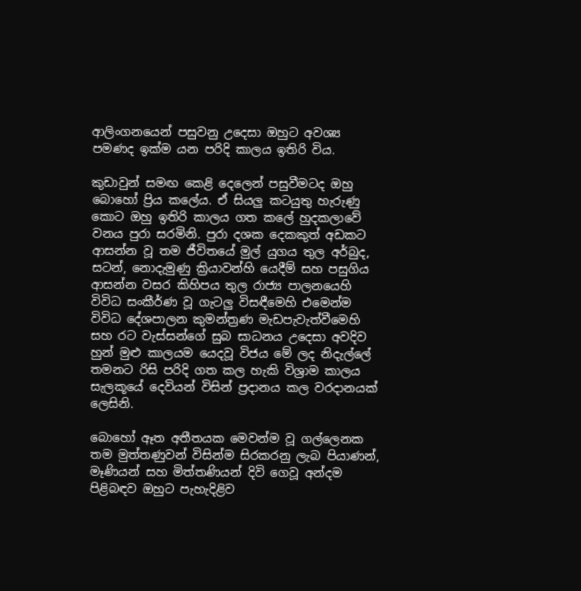ආලිංගනයෙන් පසුවනු උදෙසා ඔහුට අවශ්‍ය පමණද ඉක්ම යන පරිදි කාලය ඉතිරි විය.

කුඩාවුන් සමඟ කෙළි දෙලෙන් පසුවීමටද ඔහු බොහෝ ප්‍රිය කලේය. ඒ සියලු කටයුතු හැරුණු කොට ඔහු ඉතිරි කාලය ගත කලේ හුදකලාවේ වනය පුරා සරමිනි. පුරා දශක දෙකකුත් අඩකට ආසන්න වූ තම ජීවිතයේ මුල් යුගය තුල අර්බුද, සටන්, නොදැමුණු ක්‍රියාවන්හි යෙදීම් සහ පසුගිය ආසන්න වසර කිහිපය තුල රාජ්‍ය පාලනයෙහි විවිධ සංකීර්ණ වූ ගැටලු විසඳීමෙහි එමෙන්ම විවිධ දේශපාලන කුමන්ත්‍රණ මැඩපැවැත්වීමෙහි සහ රට වැස්සන්ගේ සුබ සාධනය උදෙසා අවදිව හුන් මුළු කාලයම යෙදවූ විජය මේ ලද නිදැල්ලේ තමනට රිසි පරිදි ගත කල හැකි විශ්‍රාම කාලය සැලකූයේ දෙවියන් විසින් ප්‍රදානය කල වරදානයක් ලෙසිනි.

බොහෝ ඈත අතීතයක මෙවන්ම වූ ගල්ලෙනක තම මුත්තණුවන් විසින්ම සිරකරනු ලැබ පියාණන්, මෑණියන් සහ මිත්තණියන් දිවි ගෙවූ අන්දම පිළිබඳව ඔහුට පැහැදිළිව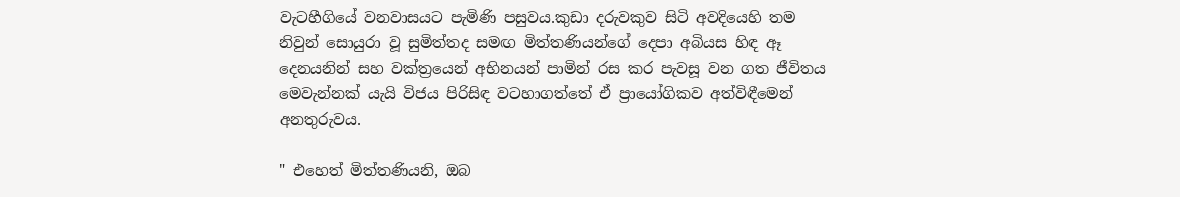වැටහීගියේ වනවාසයට පැමිණි පසුවය.කුඩා දරුවකුව සිටි අවදියෙහි තම නිවුන් සොයුරා වූ සුමිත්තද සමඟ මිත්තණියන්ගේ දෙපා අබියස හිඳ ඈ දෙනයනින් සහ වක්ත්‍රයෙන් අභිනයන් පාමින් රස කර පැවසූ වන ගත ජීවිතය මෙවැන්නක් යැයි විජය පිරිසිඳ වටහාගත්තේ ඒ ප්‍රායෝගිකව අත්විඳීමෙන් අනතුරුවය.

" එහෙත් මිත්තණියනි, ඔබ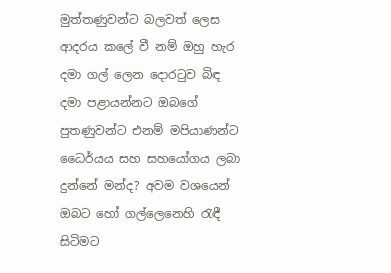මුත්තණුවන්ට බලවත් ලෙස ආදරය කලේ වී නම් ඔහු හැර දමා ගල් ලෙන දොරටුව බිඳ දමා පළායන්නට ඔබගේ පුතණුවන්ට එනම් මපියාණන්ට ධෛර්යය සහ සහයෝගය ලබා දුන්නේ මන්ද? අවම වශයෙන් ඔබට හෝ ගල්ලෙනෙහි රැඳී සිටිමට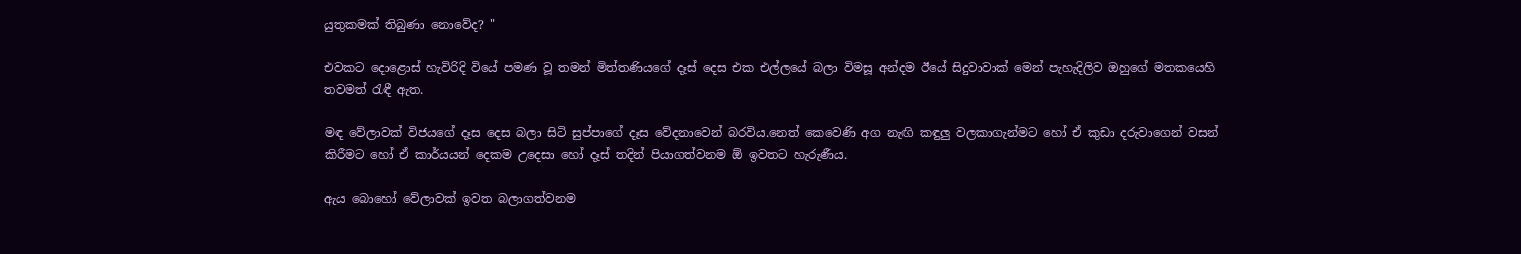යුතුකමක් තිබුණා නොවේද? "

එවකට දොළොස් හැවිරිදි වියේ පමණ වූ තමන් මිත්තණියගේ දෑස් දෙස එක එල්ලයේ බලා විමසූ අන්දම ඊයේ සිදුවාවාක් මෙන් පැහැදිලිව ඔහුගේ මතකයෙහි තවමත් රැඳී ඇත.

මඳ වේලාවක් විජයගේ දෑස දෙස බලා සිටි සුප්පාගේ දෑස වේදනාවෙන් බරවිය.නෙත් කෙවෙණි අග නැඟි කඳුලු වලකාගැන්මට හෝ ඒ කුඩා දරුවාගෙන් වසන් කිරීමට හෝ ඒ කාර්යයන් දෙකම උදෙසා හෝ දෑස් තදින් පියාගත්වනම ඕ ඉවතට හැරුණීය.

ඇය බොහෝ වේලාවක් ඉවත බලාගත්වනම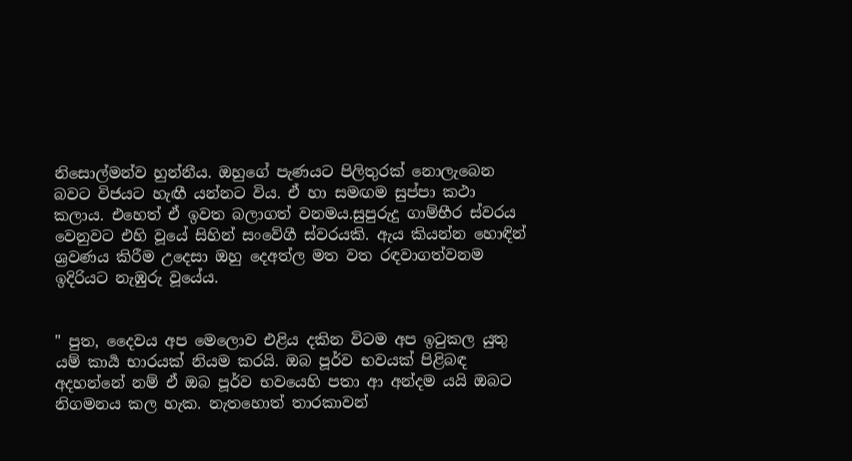නිසොල්මන්ව හුන්නීය. ඔහුගේ පැණයට පිලිතුරක් නොලැබෙන බවට විජයට හැඟී යන්නට විය. ඒ හා සමඟම සුප්පා කථා කලාය. එහෙත් ඒ ඉවත බලාගත් වනමය.සුපුරුදු ගාම්භීර ස්වරය වෙනුවට එහි වූයේ සිහින් සංවේගී ස්වරයකි. ඇය කියන්න හොඳින් ශ්‍රවණය කිරීම උදෙසා ඔහු දෙඅත්ල මත වත රඳවාගත්වනම ඉදිරියට නැඹුරු වූයේය.


" පුත, දෛවය අප මෙලොව එළිය දකින විටම අප ඉටුකල යුතු යම් කාර්‍ය භාරයක් නියම කරයි. ඔබ පූර්ව භවයක් පිළිබඳ අදහන්නේ නම් ඒ ඔබ පූර්ව භවයෙහි පතා ආ අන්දම යයි ඔබට නිගමනය කල හැක. නැතහොත් තාරකාවන්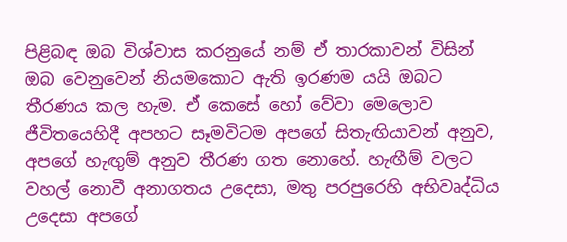පිළිබඳ ඔබ විශ්වාස කරනුයේ නම් ඒ තාරකාවන් විසින් ඔබ වෙනුවෙන් නියමකොට ඇති ඉරණම යයි ඔබට තීරණය කල හැම. ඒ කෙසේ හෝ වේවා මෙලොව ජීවිතයෙහිදී අපහට සෑමවිටම අපගේ සිතැඟියාවන් අනුව, අපගේ හැඟුම් අනුව තීරණ ගත නොහේ. හැඟීම් වලට වහල් නොවී අනාගතය උදෙසා, මතු පරපුරෙහි අභිවෘද්ධිය උදෙසා අපගේ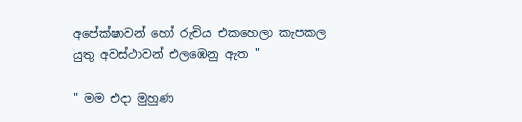අපේක්ෂාවන් හෝ රුචිය එකහෙලා කැපකල යුතු අවස්ථාවන් එලඹෙනු ඇත "

" මම එදා මුහුණ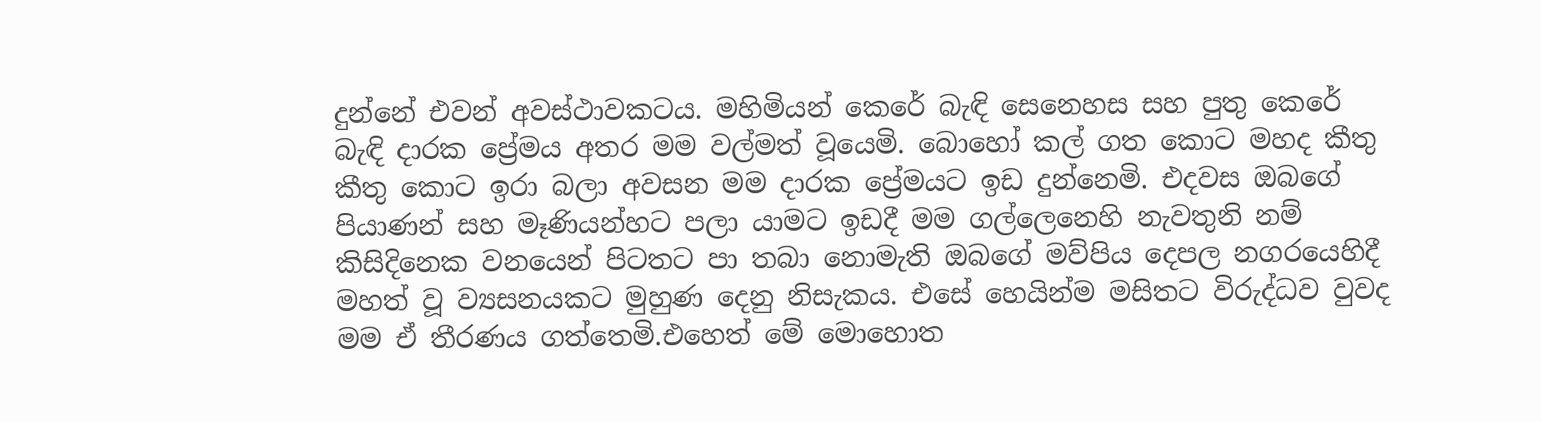දුන්නේ එවන් අවස්ථාවකටය. මහිමියන් කෙරේ බැඳි සෙනෙහස සහ පුතු කෙරේ බැඳි දාරක ප්‍රේමය අතර මම වල්මත් වූයෙමි. බොහෝ කල් ගත කොට මහද කීතු කීතු කොට ඉරා බලා අවසන මම දාරක ප්‍රේමයට ඉඩ දුන්නෙමි. එදවස ඔබගේ පියාණන් සහ මෑණියන්හට පලා යාමට ඉඩදී මම ගල්ලෙනෙහි නැවතුනි නම් කිසිදිනෙක වනයෙන් පිටතට පා තබා නොමැති ඔබගේ මව්පිය දෙපල නගරයෙහිදී මහත් වූ ව්‍යසනයකට මුහුණ දෙනු නිසැකය. එසේ හෙයින්ම මසිතට විරුද්ධව වුවද මම ඒ තීරණය ගත්තෙමි.එහෙත් මේ මොහොත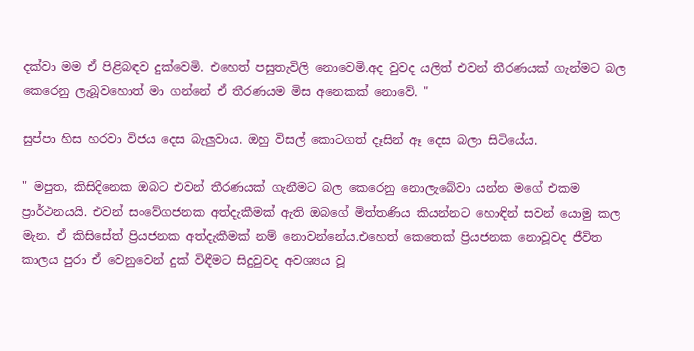දක්වා මම ඒ පිළිබඳව දුක්වෙමි. එහෙත් පසුතැවිලි නොවෙමි.අද වුවද යලිත් එවන් තීරණයක් ගැන්මට බල කෙරෙනු ලැබූවහොත් මා ගන්නේ ඒ තීරණයම මිස අනෙකක් නොවේ. "

සුප්පා හිස හරවා විජය දෙස බැලුවාය. ඔහු විසල් කොටගත් දෑසින් ඈ දෙස බලා සිටියේය.

" මපුත, කිසිදිනෙක ඔබට එවන් තීරණයක් ගැනීමට බල කෙරෙනු නොලැබේවා යන්න මගේ එකම ප්‍රාර්ථනයයි. එවන් සංවේගජනක අත්දැකීමක් ඇති ඔබගේ මිත්තණිය කියන්නට හොඳින් සවන් යොමු කල මැන. ඒ කිසිසේත් ප්‍රියජනක අත්දැකීමක් නම් නොවන්නේය.එහෙත් කෙතෙක් ප්‍රියජනක නොවූවද ජීවිත කාලය පුරා ඒ වෙනුවෙන් දුක් විඳීමට සිදුවුවද අවශ්‍යය වූ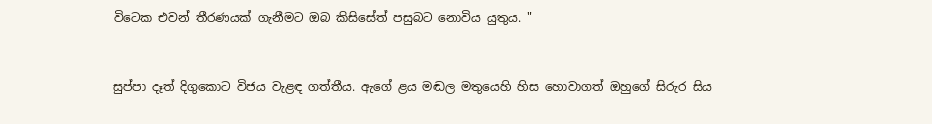විටෙක එවන් තීරණයක් ගැනීමට ඔබ කිසිසේත් පසුබට නොවිය යුතුය. "


සුප්පා දෑත් දිගුකොට විජය වැළඳ ගත්තීය. ඇගේ ළය මඬල මතුයෙහි හිස හොවාගත් ඔහුගේ සිරුර සිය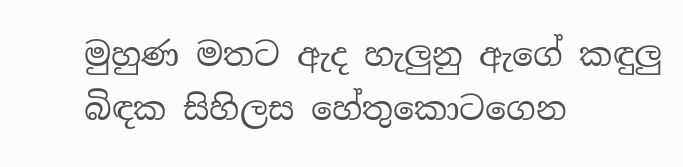මුහුණ මතට ඇද හැලුනු ඇගේ කඳුලු බිඳක සිහිලස හේතුකොටගෙන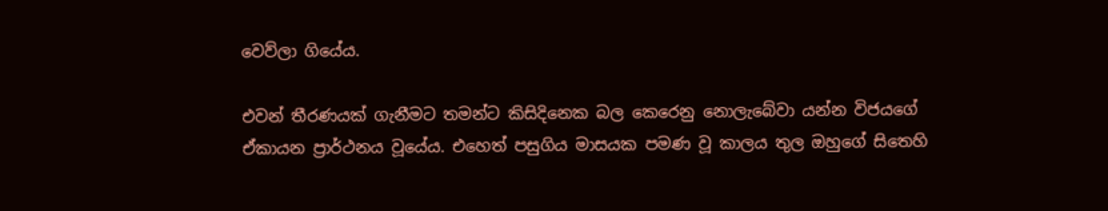වෙව්ලා ගියේය.

එවන් තීරණයක් ගැනීමට තමන්ට කිසිදිනෙක බල කෙරෙනු නොලැබේවා යන්න විජයගේ ඒකායන ප්‍රාර්ථනය වූයේය. එහෙත් පසුගිය මාසයක පමණ වූ කාලය තුල ඔහුගේ සිතෙහි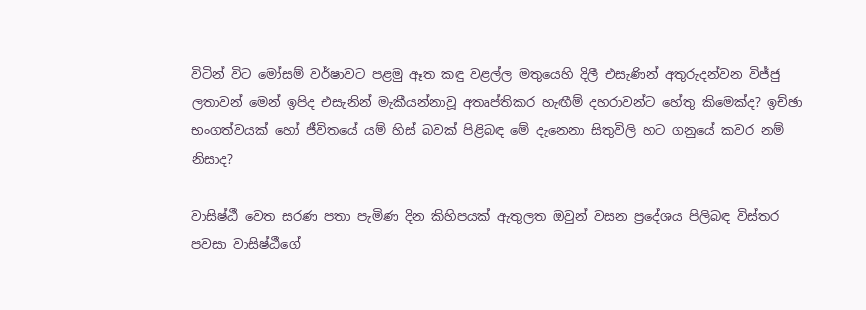විටින් විට මෝසම් වර්ෂාවට පළමු ඈත කඳු වළල්ල මතුයෙහි දිලී එසැණින් අතුරුදන්වන විජ්ජු ලතාවන් මෙන් ඉපිද එසැනින් මැකීයන්නාවූ අතෘප්තිකර හැඟීම් දහරාවන්ට හේතු කිමෙක්ද? ඉච්ඡා භංගත්වයක් හෝ ජීවිතයේ යම් හිස් බවක් පිළිබඳ මේ දැනෙනා සිතුවිලි හට ගනුයේ කවර නම් නිසාද?

වාසිෂ්ඨී වෙත සරණ පතා පැමිණ දින කිහිපයක් ඇතුලත ඔවුන් වසන ප්‍රදේශය පිලිබඳ විස්තර පවසා වාසිෂ්ඨීගේ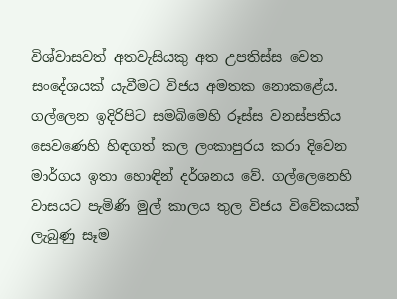විශ්වාසවත් අතවැසියකු අත උපතිස්ස වෙත සංදේශයක් යැවීමට විජය අමතක නොකළේය. ගල්ලෙන ඉදිරිපිට සමබිමෙහි රූස්ස වනස්පතිය සෙවණෙහි හිඳගත් කල ලංකාපුරය කරා දිවෙන මාර්ගය ඉතා හොඳින් දර්ශනය වේ. ගල්ලෙනෙහි වාසයට පැමිණි මුල් කාලය තුල විජය විවේකයක් ලැබුණු සෑම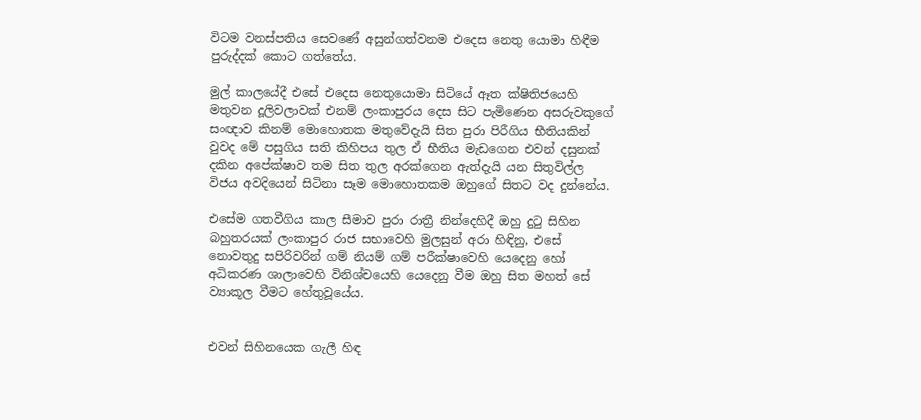විටම වනස්පතිය සෙවණේ අසුන්ගත්වනම එදෙස නෙතු යොමා හිඳීම පුරුද්දක් කොට ගත්තේය.

මුල් කාලයේදී එසේ එදෙස නෙතුයොමා සිටියේ ඈත ක්ෂිතිජයෙහි මතුවන දූලිවලාවක් එනම් ලංකාපුරය දෙස සිට පැමිණෙන අසරුවකුගේ සංඥාව කිනම් මොහොතක මතුවේදැයි සිත පුරා පිරීගිය භීතියකින් වුවද මේ පසුගිය සති කිහිපය තුල ඒ භීතිය මැඩගෙන එවන් දසුනක් දකින අපේක්ෂාව තම සිත තුල අරක්ගෙන ඇත්දැයි යන සිතුවිල්ල විජය අවදියෙන් සිටිනා සෑම මොහොතකම ඔහුගේ සිතට වද දුන්නේය.

එසේම ගතවීගිය කාල සීමාව පුරා රාත්‍රී නින්දෙහිදී ඔහු දුටු සිහින බහුතරයක් ලංකාපුර රාජ සභාවෙහි මුලසුන් අරා හිඳිනු, එසේ නොවතුදු සපිරිවරින් ගම් නියම් ගම් පරීක්ෂාවෙහි යෙදෙනු හෝ අධිකරණ ශාලාවෙහි විනිශ්චයෙහි යෙදෙනු වීම ඔහු සිත මහත් සේ ව්‍යාකූල වීමට හේතුවූයේය.


එවන් සිහිනයෙක ගැලී හිඳ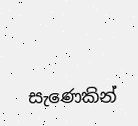සැණෙකින්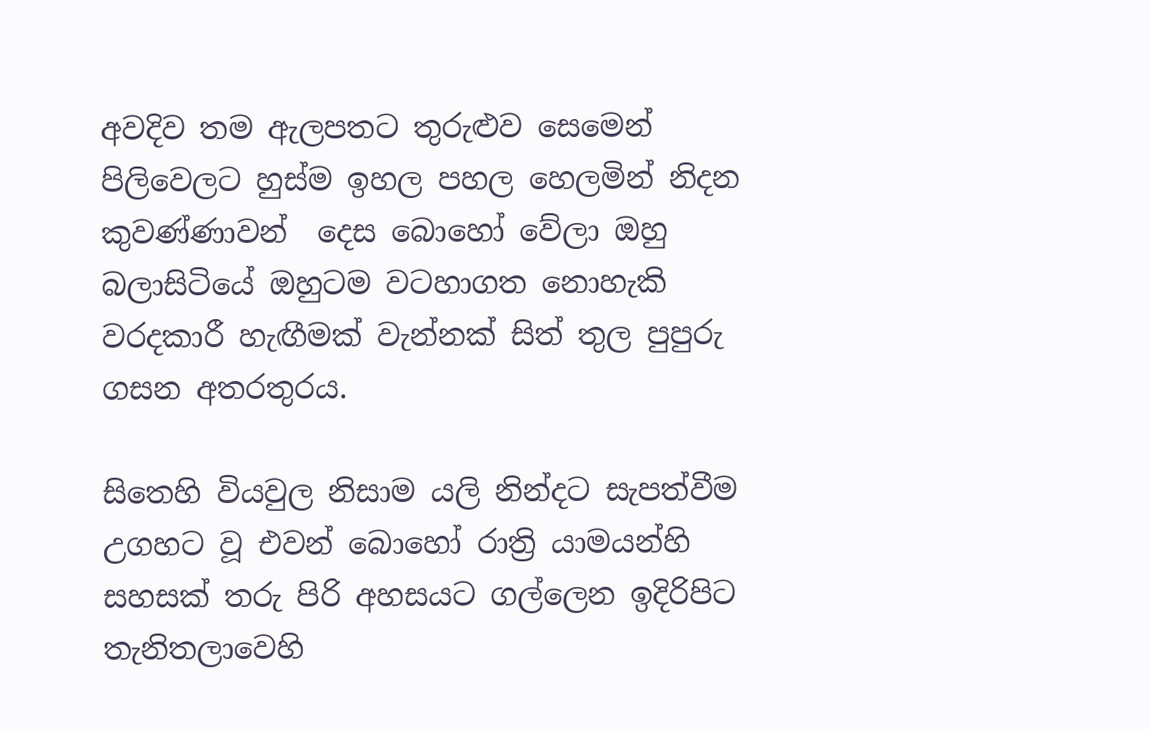අවදිව තම ඇලපතට තුරුළුව සෙමෙන් පිලිවෙලට හුස්ම ඉහල පහල හෙලමින් නිදන කුවණ්ණාවන්  දෙස බොහෝ වේලා ඔහු බලාසිටියේ ඔහුටම වටහාගත නොහැකි වරදකාරී හැඟීමක් වැන්නක් සිත් තුල පුපුරු ගසන අතරතුරය.

සිතෙහි වියවුල නිසාම යලි නින්දට සැපත්වීම උගහට වූ එවන් බොහෝ රාත්‍රි යාමයන්හි සහසක් තරු පිරි අහසයට ගල්ලෙන ඉදිරිපිට තැනිතලාවෙහි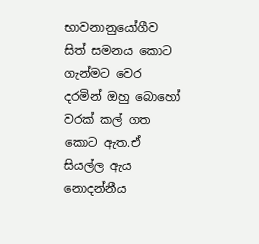භාවනානුයෝගීව සිත් සමනය කොට ගැන්මට වෙර දරමින් ඔහු බොහෝ වරක් කල් ගත කොට ඇත.ඒ සියල්ල ඇය නොදන්නීය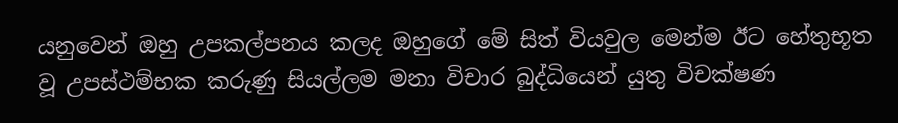යනුවෙන් ඔහු උපකල්පනය කලද ඔහුගේ මේ සිත් වියවුල මෙන්ම ඊට හේතුභූත වූ උපස්ථම්භක කරුණු සියල්ලම මනා විචාර බුද්ධියෙන් යුතු විචක්ෂණ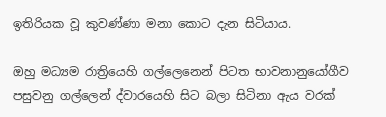ඉතිරියක වූ කුවණ්ණා මනා කොට දැන සිටියාය.

ඔහු මධ්‍යම රාත්‍රියෙහි ගල්ලෙනෙන් පිටත භාවනානුයෝගීව පසුවනු ගල්ලෙන් ද්වාරයෙහි සිට බලා සිටිනා ඇය වරක්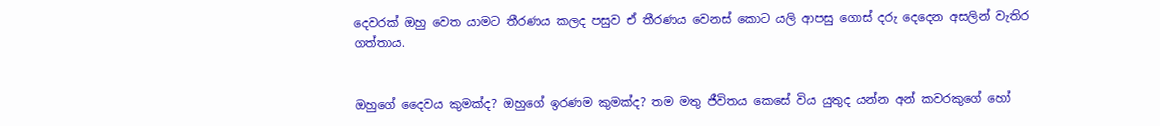දෙවරක් ඔහු වෙත යාමට තීරණය කලද පසුව ඒ තීරණය වෙනස් කොට යලි ආපසු ගොස් දරු දෙදෙන අසලින් වැතිර ගත්තාය.


ඔහුගේ දෛවය කුමක්ද? ඔහුගේ ඉරණම කුමක්ද? තම මතු ජීවිතය කෙසේ විය යුතුද යන්න අන් කවරකුගේ හෝ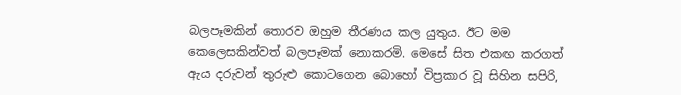බලපෑමකින් තොරව ඔහුම තීරණය කල යුතුය. ඊට මම කෙලෙසකින්වත් බලපෑමක් නොකරමි. මෙසේ සිත එකඟ කරගත් ඇය දරුවන් තුරුළු කොටගෙන බොහෝ විප්‍රකාර වූ සිහින සපිරි,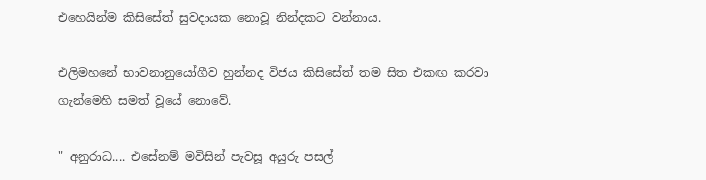එහෙයින්ම කිසිසේත් සුවදායක නොවූ නින්දකට වන්නාය.

එලිමහනේ භාවනානුයෝගීව හුන්නද විජය කිසිසේත් තම සිත එකඟ කරවා ගැන්මෙහි සමත් වූයේ නොවේ.

" අනුරාධ.... එසේනම් මවිසින් පැවසූ අයුරු පසල්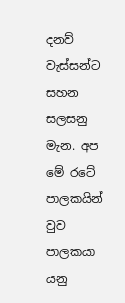දනව් වැස්සන්ට සහන සලසනු මැන. අප මේ රටේ පාලකයින් වුව පාලකයා යනු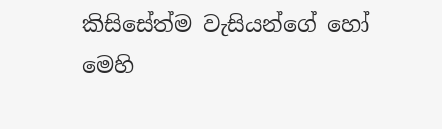කිසිසේත්ම වැසියන්ගේ හෝ මෙහි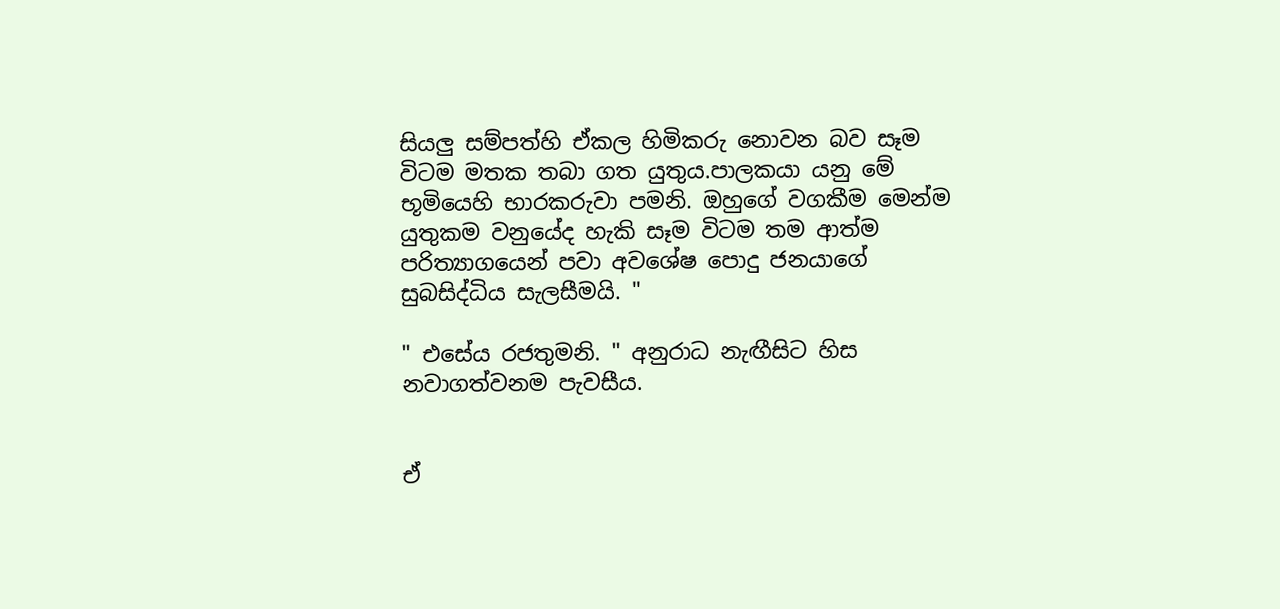සියලු සම්පත්හි ඒකල හිමිකරු නොවන බව සෑම විටම මතක තබා ගත යුතුය.පාලකයා යනු මේ භූමියෙහි භාරකරුවා පමනි. ඔහුගේ වගකීම මෙන්ම යුතුකම වනුයේද හැකි සෑම විටම තම ආත්ම පරිත්‍යාගයෙන් පවා අවශේෂ පොදු ජනයාගේ සුබසිද්ධිය සැලසීමයි. "

" එසේය රජතුමනි. " අනුරාධ නැඟීසිට හිස නවාගත්වනම පැවසීය.


ඒ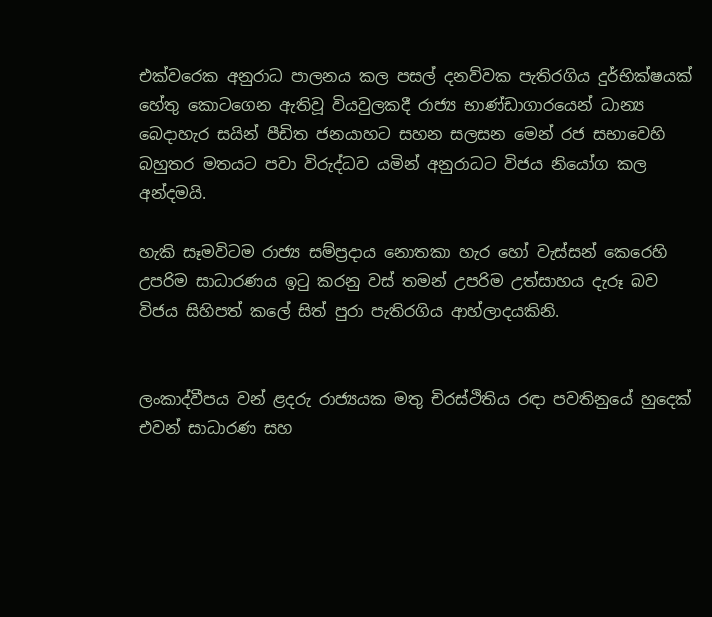එක්වරෙක අනුරාධ පාලනය කල පසල් දනව්වක පැතිරගිය දුර්භික්ෂයක් හේතු කොටගෙන ඇතිවූ වියවුලකදී රාජ්‍ය භාණ්ඩාගාරයෙන් ධාන්‍ය බෙදාහැර සයින් පීඩිත ජනයාහට සහන සලසන මෙන් රජ සභාවෙහි බහුතර මතයට පවා විරුද්ධව යමින් අනුරාධට විජය නියෝග කල අන්දමයි.

හැකි සෑමවිටම රාජ්‍ය සම්ප්‍රදාය නොතකා හැර හෝ වැස්සන් කෙරෙහි උපරිම සාධාරණය ඉටු කරනු වස් තමන් උපරිම උත්සාහය දැරූ බව විජය සිහිපත් කලේ සිත් පුරා පැතිරගිය ආහ්ලාදයකිනි.


ලංකාද්වීපය වන් ළදරු රාජ්‍යයක මතු චිරස්ථිතිය රඳා පවතිනුයේ හුදෙක් එවන් සාධාරණ සහ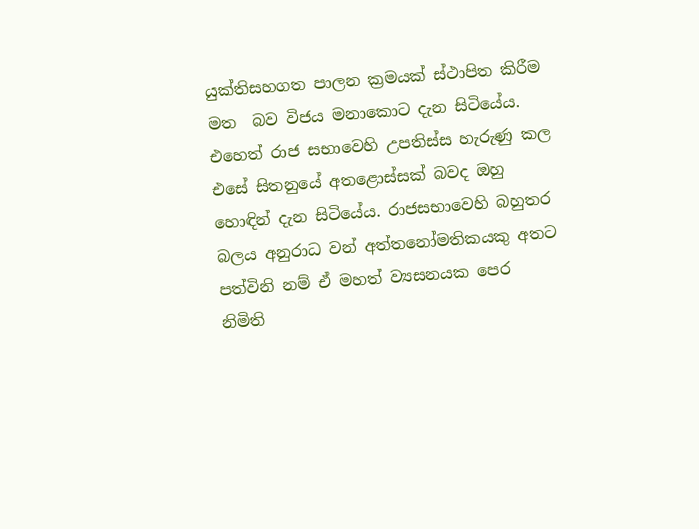යුක්තිසහගත පාලන ක්‍රමයක් ස්ථාපිත කිරීම මත  බව විජය මනාකොට දැන සිටියේය. එහෙත් රාජ සභාවෙහි උපතිස්ස හැරුණු කල එසේ සිතනුයේ අතළොස්සක් බවද ඔහු හොඳින් දැන සිටියේය. රාජසභාවෙහි බහුතර බලය අනුරාධ වන් අත්තනෝමතිකයකු අතට පත්විනි නම් ඒ මහත් ව්‍යසනයක පෙර නිමිති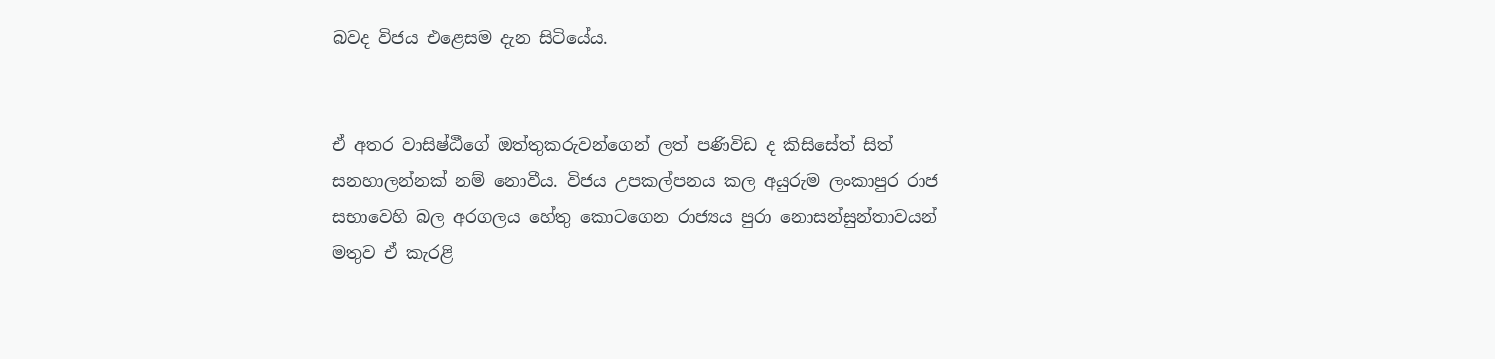බවද විජය එළෙසම දැන සිටියේය.


ඒ අතර වාසිෂ්ඨීගේ ඔත්තුකරුවන්ගෙන් ලත් පණිවිඩ ද කිසිසේත් සිත් සනහාලන්නක් නම් නොවීය. විජය උපකල්පනය කල අයුරුම ලංකාපුර රාජ සභාවෙහි බල අරගලය හේතු කොටගෙන රාජ්‍යය පුරා නොසන්සුන්තාවයන් මතුව ඒ කැරළි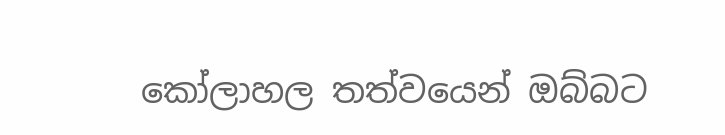කෝලාහල තත්වයෙන් ඔබ්බට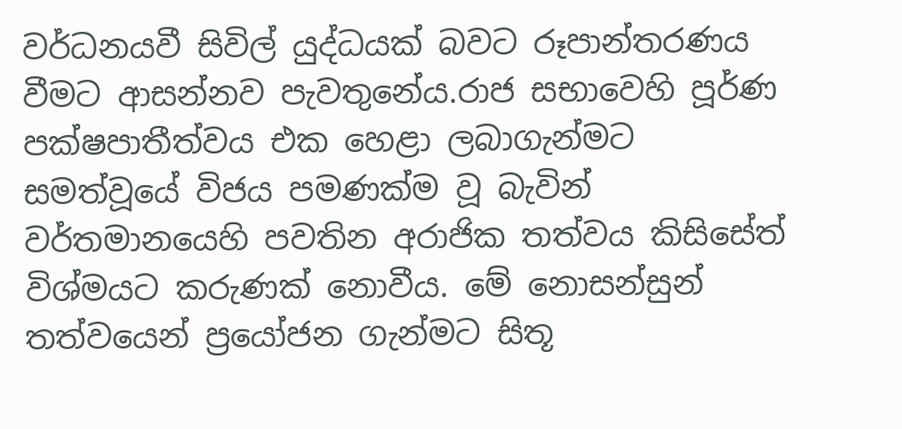වර්ධනයවී සිවිල් යුද්ධයක් බවට රූපාන්තරණය වීමට ආසන්නව පැවතුනේය.රාජ සභාවෙහි පූර්ණ පක්ෂපාතීත්වය එක හෙළා ලබාගැන්මට සමත්වූයේ විජය පමණක්ම වූ බැවින් වර්තමානයෙහි පවතින අරාජික තත්වය කිසිසේත් විශ්මයට කරුණක් නොවීය. මේ නොසන්සුන් තත්වයෙන් ප්‍රයෝජන ගැන්මට සිතූ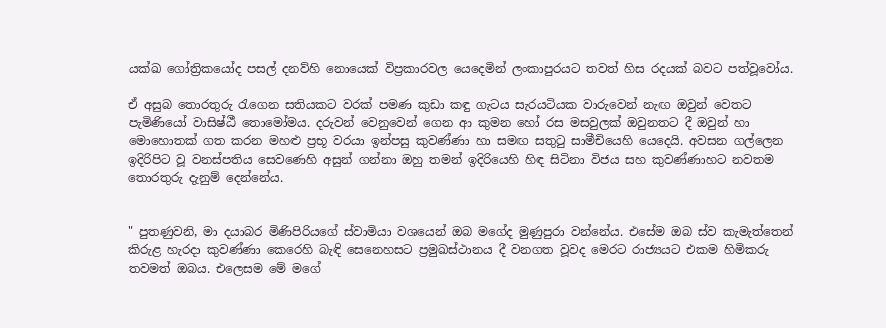යක්ඛ ගෝත්‍රිකයෝද පසල් දනව්හි නොයෙක් විප්‍රකාරවල යෙදෙමින් ලංකාපුරයට තවත් හිස රදයක් බවට පත්වූවෝය.

ඒ අසුබ තොරතුරු රැගෙන සතියකට වරක් පමණ කුඩා කඳු ගැටය සැරයටියක වාරුවෙන් නැඟ ඔවුන් වෙතට පැමිණියෝ වාසිෂ්ඨී තොමෝමය. දරුවන් වෙනුවෙන් ගෙන ආ කුමන හෝ රස මසවුලක් ඔවුනතට දී ඔවුන් හා මොහොතක් ගත කරන මහළු ප්‍රභූ වරයා ඉන්පසු කුවණ්ණා හා සමඟ සතුටු සාමීචියෙහි යෙදෙයි. අවසන ගල්ලෙන ඉදිරිපිට වූ වනස්පතිය සෙවණෙහි අසුන් ගන්නා ඔහු තමන් ඉදිරියෙහි හිඳ සිටිනා විජය සහ කුවණ්ණාහට නවතම තොරතුරු දැනුම් දෙන්නේය.


" පුතණුවනි, මා දයාබර මිණිපිරියගේ ස්වාමියා වශයෙන් ඔබ මගේද මුණුපුරා වන්නේය. එසේම ඔබ ස්ව කැමැත්තෙන් කිරුළ හැරදා කුවණ්ණා කෙරෙහි බැඳි සෙනෙහසට ප්‍රමුඛස්ථානය දී වනගත වූවද මෙරට රාජ්‍යයට එකම හිමිකරු තවමත් ඔබය. එලෙසම මේ මගේ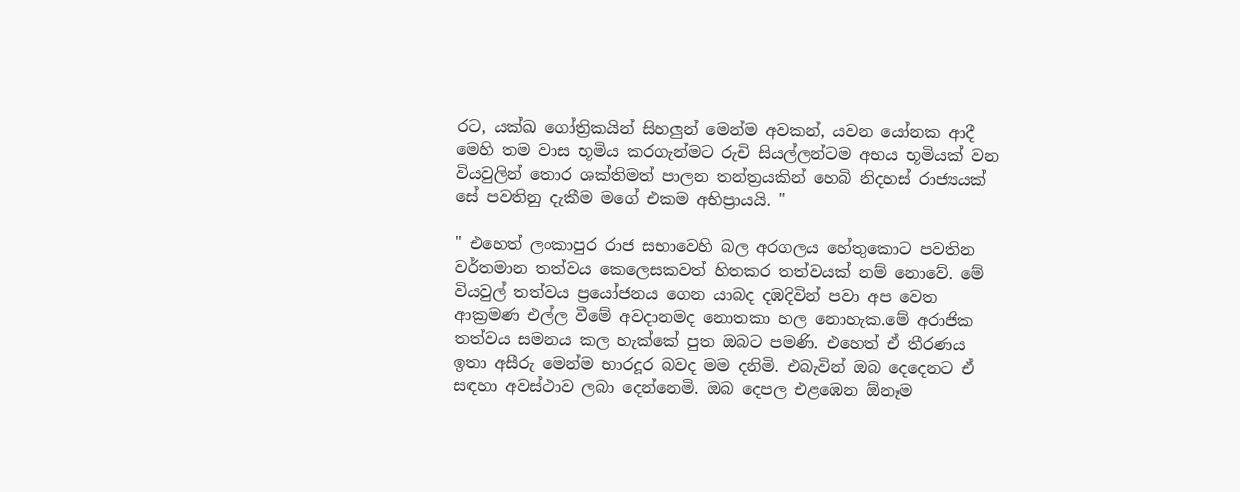රට, යක්ඛ ගෝත්‍රිකයින් සිහලුන් මෙන්ම අවකන්, යවන යෝනක ආදී මෙහි තම වාස භූමිය කරගැන්මට රුචි සියල්ලන්ටම අභය භූමියක් වන වියවුලින් තොර ශක්තිමත් පාලන තන්ත්‍රයකින් හෙබි නිදහස් රාජ්‍යයක් සේ පවතිනු දැකීම මගේ එකම අභිප්‍රායයි. "

" එහෙත් ලංකාපුර රාජ සභාවෙහි බල අරගලය හේතුකොට පවතින වර්තමාන තත්වය කෙලෙසකවත් හිතකර තත්වයක් නම් නොවේ. මේ වියවුල් තත්වය ප්‍රයෝජනය ගෙන යාබද දඹදිවින් පවා අප වෙත ආක්‍රමණ එල්ල වීමේ අවදානමද නොතකා හල නොහැක.මේ අරාජික තත්වය සමනය කල හැක්කේ පුත ඔබට පමණි. එහෙත් ඒ තීරණය ඉතා අසීරු මෙන්ම භාරදූර බවද මම දනිමි. එබැවින් ඔබ දෙදෙනට ඒ සඳහා අවස්ථාව ලබා දෙන්නෙමි. ඔබ දෙපල එළඹෙන ඕනෑම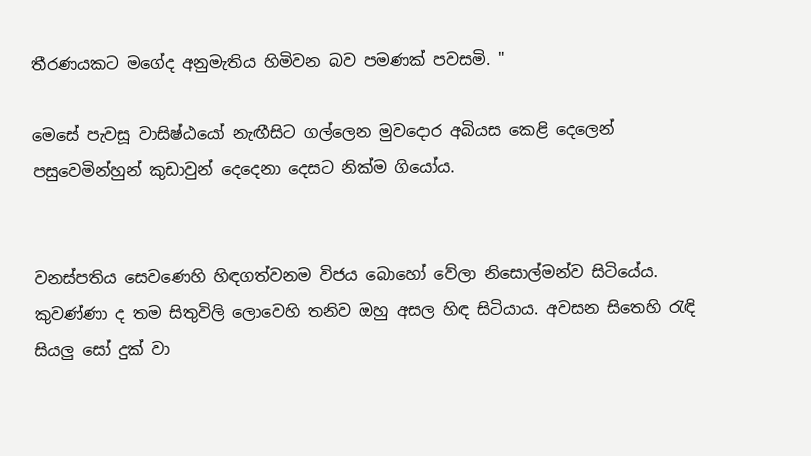තීරණයකට මගේද අනුමැතිය හිමිවන බව පමණක් පවසමි. "

මෙසේ පැවසූ වාසිෂ්ඨයෝ නැඟීසිට ගල්ලෙන මුවදොර අබියස කෙළි දෙලෙන් පසුවෙමින්හුන් කුඩාවුන් දෙදෙනා දෙසට නික්ම ගියෝය.


වනස්පතිය සෙවණෙහි හිඳගත්වනම විජය බොහෝ වේලා නිසොල්මන්ව සිටියේය. කුවණ්ණා ද තම සිතුවිලි ලොවෙහි තනිව ඔහු අසල හිඳ සිටියාය. අවසන සිතෙහි රැඳි සියලු සෝ දුක් වා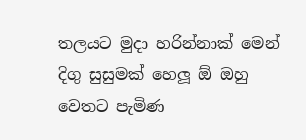තලයට මුදා හරින්නාක් මෙන් දිගු සුසුමක් හෙලූ ඕ ඔහු වෙතට පැමිණ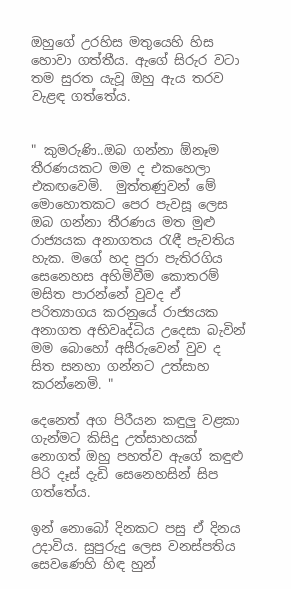ඔහුගේ උරහිස මතුයෙහි හිස හොවා ගත්තීය. ඇගේ සිරුර වටා තම සුරත යැවූ ඔහු ඇය තරව වැළඳ ගත්තේය.


" කුමරුණි..ඔබ ගන්නා ඕනෑම තීරණයකට මම ද එකහෙලා එකඟවෙමි.  මුත්තණුවන් මේ මොහොතකට පෙර පැවසූ ලෙස ඔබ ගන්නා තීරණය මත මුළු රාජ්‍යයක අනාගතය රැඳී පැවතිය හැක. මගේ හද පුරා පැතිරගිය සෙනෙහස අහිමිවීම කොතරම් මසිත පාරන්නේ වුවද ඒ පරිත්‍යාගය කරනුයේ රාජ්‍යයක අනාගත අභිවෘද්ධිය උදෙසා බැවින් මම බොහෝ අසීරුවෙන් වුව ද සිත සනහා ගන්නට උත්සාහ කරන්නෙමි. "

දෙනෙත් අග පිරීයන කඳුලු වළකා ගැන්මට කිසිදු උත්සාහයක් නොගත් ඔහු පහත්ව ඇගේ කඳුළු පිරි දෑස් දැඩි සෙනෙහසින් සිප ගත්තේය.

ඉන් නොබෝ දිනකට පසු ඒ දිනය උදාවිය. සුපුරුදු ලෙස වනස්පතිය සෙවණෙහි හිඳ හුන්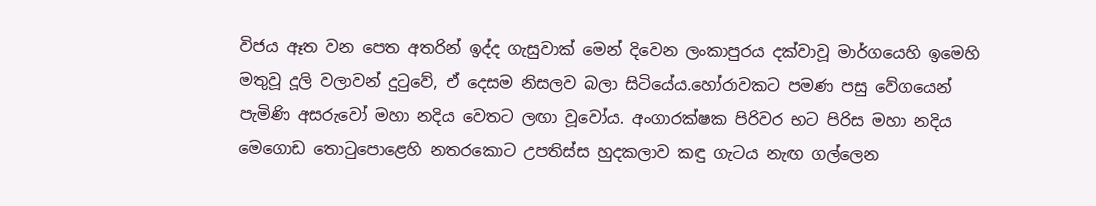විජය ඈත වන පෙත අතරින් ඉද්ද ගැසුවාක් මෙන් දිවෙන ලංකාපුරය දක්වාවූ මාර්ගයෙහි ඉමෙහි මතුවූ දූලි වලාවන් දුටුවේ, ඒ දෙසම නිසලව බලා සිටියේය.හෝරාවකට පමණ පසු වේගයෙන් පැමිණි අසරුවෝ මහා නදිය වෙතට ලඟා වූවෝය. අංගාරක්ෂක පිරිවර භට පිරිස මහා නදිය මෙගොඩ තොටුපොළෙහි නතරකොට උපතිස්ස හුදකලාව කඳු ගැටය නැඟ ගල්ලෙන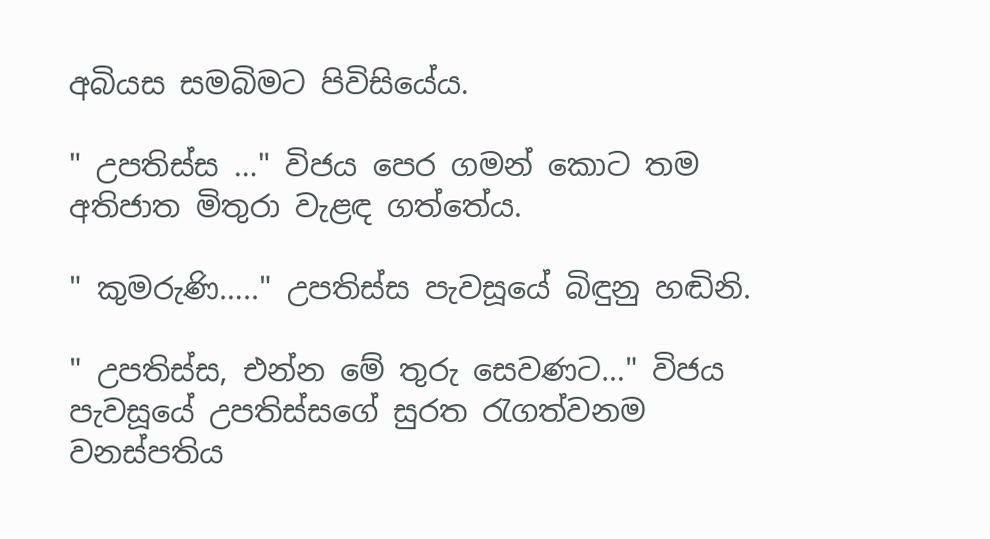අබියස සමබිමට පිවිසියේය.

" උපතිස්ස …" විජය පෙර ගමන් කොට තම අතිජාත මිතුරා වැළඳ ගත්තේය.

" කුමරුණි….." උපතිස්ස පැවසූයේ බිඳුනු හඬිනි.

" උපතිස්ස, එන්න මේ තුරු සෙවණට…" විජය පැවසූයේ උපතිස්සගේ සුරත රැගත්වනම වනස්පතිය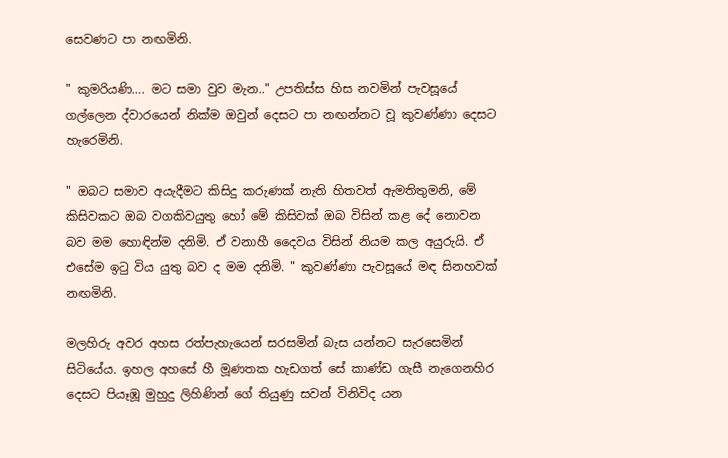සෙවණට පා නඟමිනි.

" කුමරියණි…. මට සමා වුව මැන.." උපතිස්ස හිස නවමින් පැවසූයේ ගල්ලෙන ද්වාරයෙන් නික්ම ඔවුන් දෙසට පා නඟන්නට වූ කුවණ්ණා දෙසට හැරෙමිනි.

" ඔබට සමාව අයැදීමට කිසිදු කරුණක් නැති හිතවත් ඇමතිතුමනි, මේ කිසිවකට ඔබ වගකිවයුතු හෝ මේ කිසිවක් ඔබ විසින් කළ දේ නොවන බව මම හොඳින්ම දනිමි. ඒ වනාහී දෛවය විසින් නියම කල අයුරුයි. ඒ එසේම ඉටු විය යුතු බව ද මම දනිමි. " කුවණ්ණා පැවසූයේ මඳ සිනහවක් නඟමිනි.

මලහිරු අවර අහස රත්පැහැයෙන් සරසමින් බැස යන්නට සැරසෙමින් සිටියේය. ඉහල අහසේ හී මූණතක හැඩගත් සේ කාණ්ඩ ගැසී නැගෙනහිර දෙසට පියෑඹූ මුහුදු ලිහිණින් ගේ තියුණු සවන් විනිවිද යන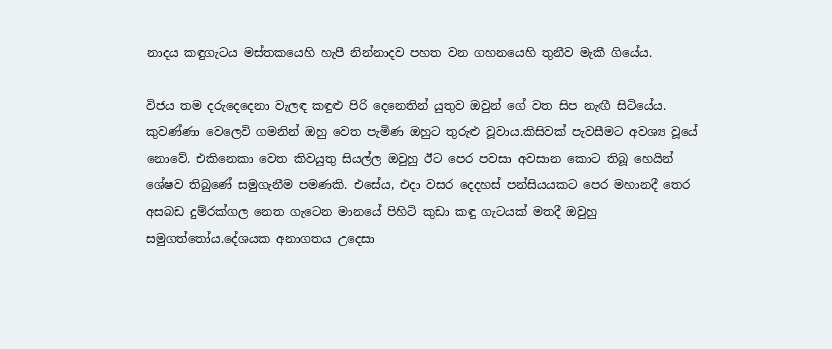නාදය කඳුගැටය මස්තකයෙහි හැපී නින්නාදව පහත වන ගහනයෙහි තුනීව මැකී ගියේය.

විජය තම දරුදෙදෙනා වැලඳ කඳුළු පිරි දෙනෙතින් යුතුව ඔවුන් ගේ වත සිප නැඟී සිටියේය. කුවණ්ණා වෙලෙවි ගමනින් ඔහු වෙත පැමිණ ඔහුට තුරුළු වූවාය.කිසිවක් පැවසීමට අවශ්‍ය වූයේ නොවේ. එකිනෙකා වෙත කිවයුතු සියල්ල ඔවුහු ඊට පෙර පවසා අවසාන කොට තිබූ හෙයින් ශේෂව තිබුණේ සමුගැනීම පමණකි. එසේය, එදා වසර දෙදහස් පන්සියයකට පෙර මහානදී තෙර අසබඩ දුම්රක්ගල නෙත ගැටෙන මානයේ පිහිටි කුඩා කඳු ගැටයක් මතදී ඔවුහු සමුගත්තෝය.දේශයක අනාගතය උදෙසා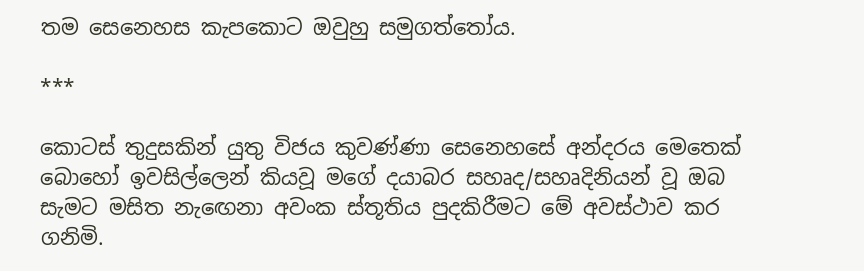තම සෙනෙහස කැපකොට ඔවුහු සමුගත්තෝය.

***

කොටස් තුදුසකින් යුතු විජය කුවණ්ණා සෙනෙහසේ අන්දරය මෙතෙක් බොහෝ ඉවසිල්ලෙන් කියවූ මගේ දයාබර සහෘද/සහෘදිනියන් වූ ඔබ සැමට මසිත නැඟෙනා අවංක ස්තූතිය පුදකිරීමට මේ අවස්ථාව කර ගනිමි.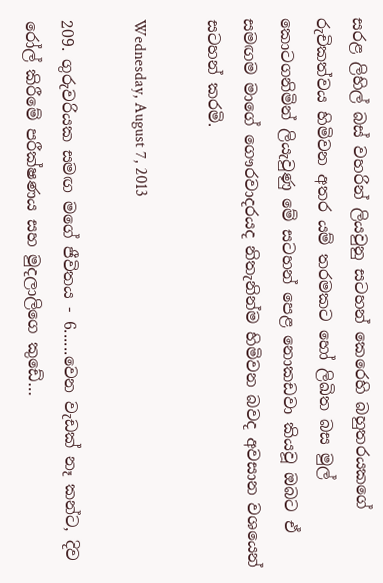සරළ ලිහිල් බස් වහරින් ලියවුනු සටහන් කෙරෙහි බහුතරයකගේ රුචිකත්වය හිමිවන අතර යම් තරමකට හෝ ලිඛිත බස මුල් කොටගනිමින් ලියැවුණු මේ සටහන් පෙළ නොකඩවා කියවූ ඔබට ඒ සමඟම මාගේ ගෞරවාදරයද නිතැනින්ම හිමිවන බවද අවසාන වශයෙන් සටහන් කරමි.

Wednesday, August 7, 2013

209. ගුරුවරියක සමඟ මගේ ජීවිතය - 6......වෙන වැඩක් නෑ කන්ට, දිව රෝල් කිරීමේ පරීක්ෂණය සහ මුදලාලිගෙ කුඩේ…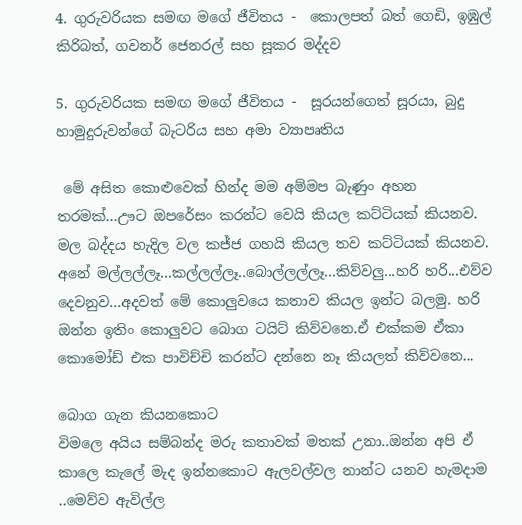4. ගුරුවරියක සමඟ මගේ ජීවිතය -  කොලපත් බත් ගෙඩි, ඉඹුල් කිරිබත්, ගවනර් ජෙනරල් සහ සූකර මද්දව

5. ගුරුවරියක සමඟ මගේ ජීවිතය -  සූරයන්ගෙත් සූරයා, බුදු හාමුදුරුවන්ගේ බැටරිය සහ අමා ව්‍යාපෘතිය

 මේ අසිත කොළුවෙක් හින්ද මම අම්මප බැණුං අහන තරමක්...ඌට ඔපරේසං කරන්ට වෙයි කියල කට්ටියක් කියනව. මල බද්දය හැදිල වල කජ්ජ ගහයි කියල තව කට්ටියක් කියනව. අනේ මල්ලල්ලෑ...කල්ලල්ලෑ..බොල්ලල්ලෑ...කිව්වලු...හරි හරි...එව්ව දෙවනුව...අදවත් මේ කොලුවයෙ කතාව කියල ඉන්ට බලමු. හරි ඔන්න ඉතිං කොලුවට බොග ටයිට් කිව්වනෙ.ඒ එක්කම ඒකා කොමෝඩ් එක පාවිච්චි කරන්ට දන්නෙ නෑ කියලත් කිව්වනෙ...

බොග ගැන කියනකොට
විමලෙ අයිය සම්බන්ද මරු කතාවක් මතක් උනා..ඔන්න අපි ඒ කාලෙ කැලේ මැද ඉන්නකොට ඇලවල්වල නාන්ට යනව හැමදාම ..මෙව්ව ඇවිල්ල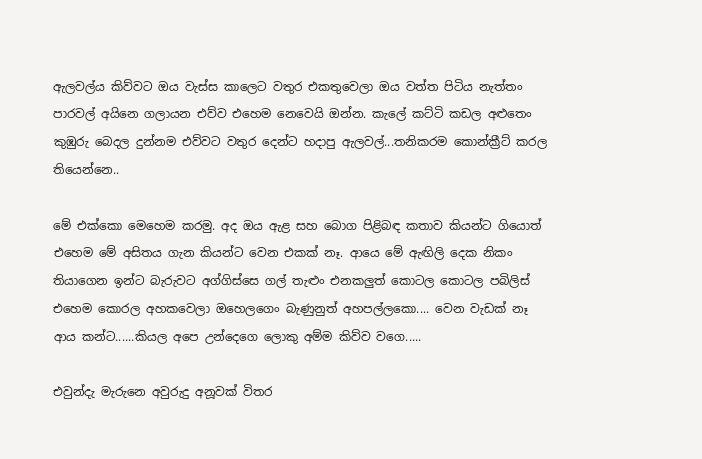ඇලවල්ය කිව්වට ඔය වැස්ස කාලෙට වතුර එකතුවෙලා ඔය වත්ත පිටිය නැත්තං පාරවල් අයිනෙ ගලායන එව්ව එහෙම නෙවෙයි ඔන්න. කැලේ කට්ටි කඩල අළුතෙං කුඹුරු බෙදල දුන්නම එව්වට වතුර දෙන්ට හදාපු ඇලවල්...තනිකරම කොන්ක්‍රීට් කරල තියෙන්නෙ..

මේ එක්කො මෙහෙම කරමු. අද ඔය ඇළ සහ බොග පිළිබඳ කතාව කියන්ට ගියොත් එහෙම මේ අසිතය ගැන කියන්ට වෙන එකක් නෑ. ආයෙ මේ ඇඟිලි දෙක නිකං තියාගෙන ඉන්ට බැරුවට අග්ගිස්සෙ ගල් තැළුං එනකලුත් කොටල කොටල පබිලිස් එහෙම කොරල අහකවෙලා ඔහෙලගෙං බැණුනුත් අහපල්ලකො.... වෙන වැඩක් නෑ ආය කන්ට......කියල අපෙ උන්දෙගෙ ලොකු අම්ම කිව්ව වගෙ.....

එවුන්දැ මැරුනෙ අවුරුදු අනූවක් විතර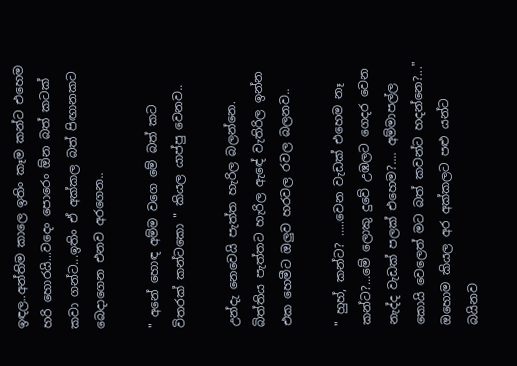ඉඳල..අන්තිම කාලෙ ඉතිං කෑම කන්ට එහෙම හරි හොරයි...වදෙං පොරෙං ඕන බත් කටක් කවා ගන්ට...ඉතිං ඒ අක්කල බත් පිඟානකට බෙදාගෙන එනව අරගෙන..

" අනේ හොඳ අම්ම වගෙ මේ බත් කට විතරක් කන්ටකො " කියල යාප්පු වෙනව..

උන්දැ නෙවෙයි පැත්ත හැරිල බලන්නෙ. බිත්තිය පැත්තට හැරිල ඇඳේ වැතිරිල ඉන්න එක හෙමීට ඔලුව හරවල රවල බලනව..

" හුහ්, කන්ට? …..වෙන වැඩක් එහෙම නෑ කන්ට?...මේ ලොකු දුවේ උඹලට ගෙදර වෙන නැද්ද වැඩක් පලක් එහෙම?.... අම්මාපල්ල කොයි වෙලෙත් මට බත් කවන්ට හදන්නෙ?..." ඔහොම කියල අර අක්කලට පළු යන්ට බයිනව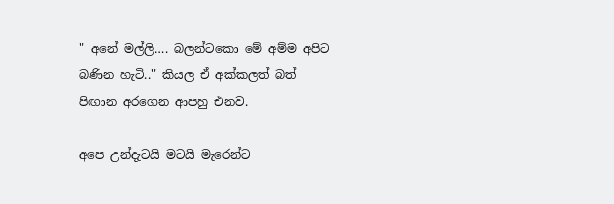" අනේ මල්ලි…. බලන්ටකො මේ අම්ම අපිට බණින හැටි.." කියල ඒ අක්කලත් බත් පිඟාන අරගෙන ආපහු එනව.

අපෙ උන්දැටයි මටයි මැරෙන්ට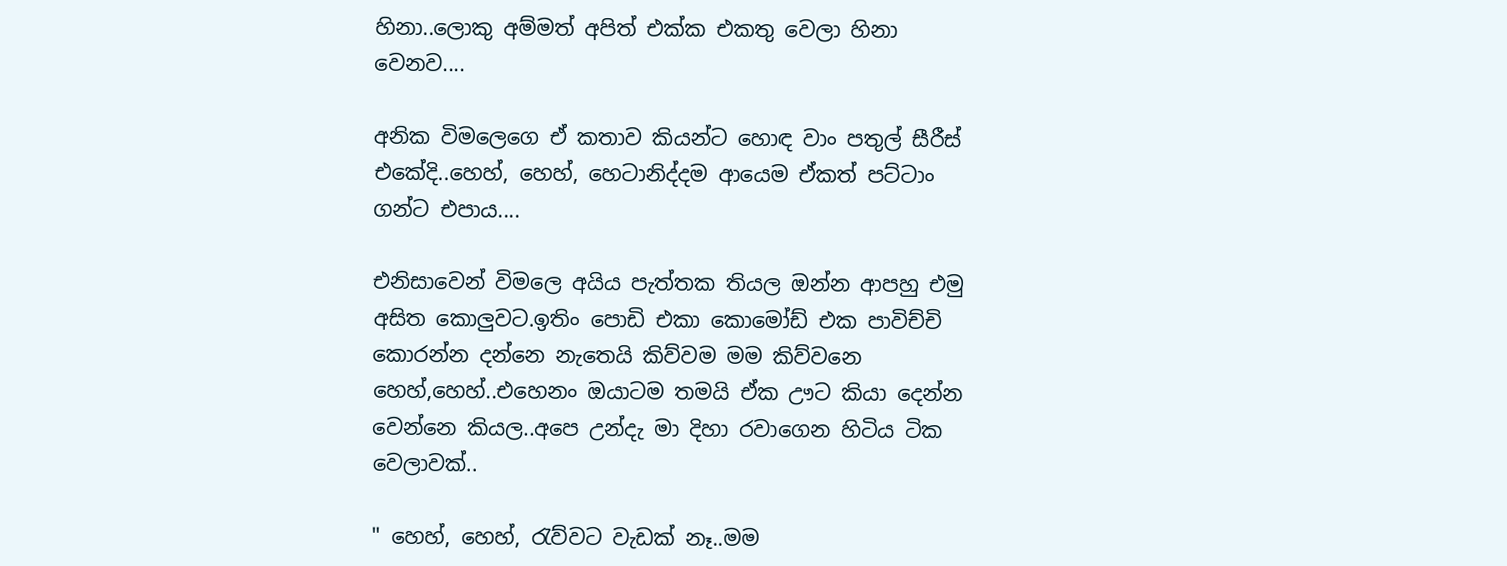හිනා..ලොකු අම්මත් අපිත් එක්ක එකතු වෙලා හිනා වෙනව....

අනික විමලෙගෙ ඒ කතාව කියන්ට හොඳ වාං පතුල් සීරීස් එකේදි..හෙහ්, හෙහ්, හෙටානිද්දම ආයෙම ඒකත් පට්ටාං ගන්ට එපාය....

එනිසාවෙන් විමලෙ අයිය පැත්තක තියල ඔන්න ආපහු එමු අසිත කොලුවට.ඉතිං පොඩි එකා කොමෝඩ් එක පාවිච්චි කොරන්න දන්නෙ නැතෙයි කිව්වම මම කිව්වනෙ හෙහ්,හෙහ්..එහෙනං ඔයාටම තමයි ඒක ඌට කියා දෙන්න වෙන්නෙ කියල..අපෙ උන්දැ මා දිහා රවාගෙන හිටිය ටික වෙලාවක්..

" හෙහ්, හෙහ්, රැව්වට වැඩක් නෑ..මම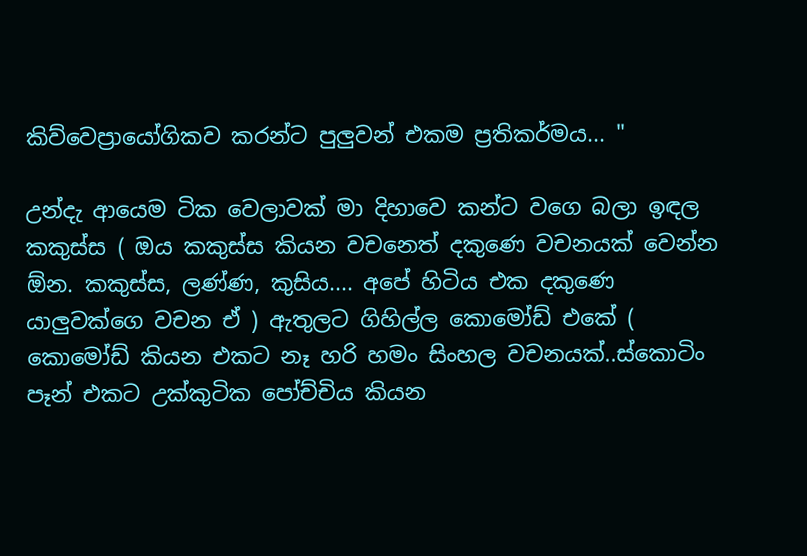කිව්වෙප්‍රායෝගිකව කරන්ට පුලුවන් එකම ප්‍රතිකර්මය... "

උන්දැ ආයෙම ටික වෙලාවක් මා දිහාවෙ කන්ට වගෙ බලා ඉඳල කකුස්ස ( ඔය කකුස්ස කියන වචනෙත් දකුණෙ වචනයක් වෙන්න ඕන. කකුස්ස, ලණ්ණ, කුසිය.... අපේ හිටිය එක දකුණෙ යාලුවක්ගෙ වචන ඒ ) ඇතුලට ගිහිල්ල කොමෝඩ් එකේ ( කොමෝඩ් කියන එකට නෑ හරි හමං සිංහල වචනයක්..ස්කොටිං පෑන් එකට උක්කුටික පෝච්චිය කියන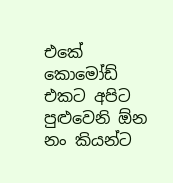එකේ කොමෝඩ් එකට අපිට පුළුවෙනි ඕන නං කියන්ට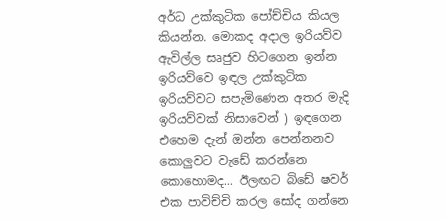අර්ධ උක්කුටික පෝච්චිය කියල කියන්න. මොකද අදාල ඉරියව්ව ඇවිල්ල සෘජුව හිටගෙන ඉන්න ඉරියව්වෙ ඉඳල උක්කුටික ඉරියව්වට සපැමිණෙන අතර මැදි ඉරියව්වක් නිසාවෙන් ) ඉඳගෙන එහෙම දැන් ඔන්න පෙන්නනව කොලුවට වැඩේ කරන්නෙ කොහොමද... ඊලඟට බිඩේ ෂවර් එක පාවිච්චි කරල සෝද ගන්නෙ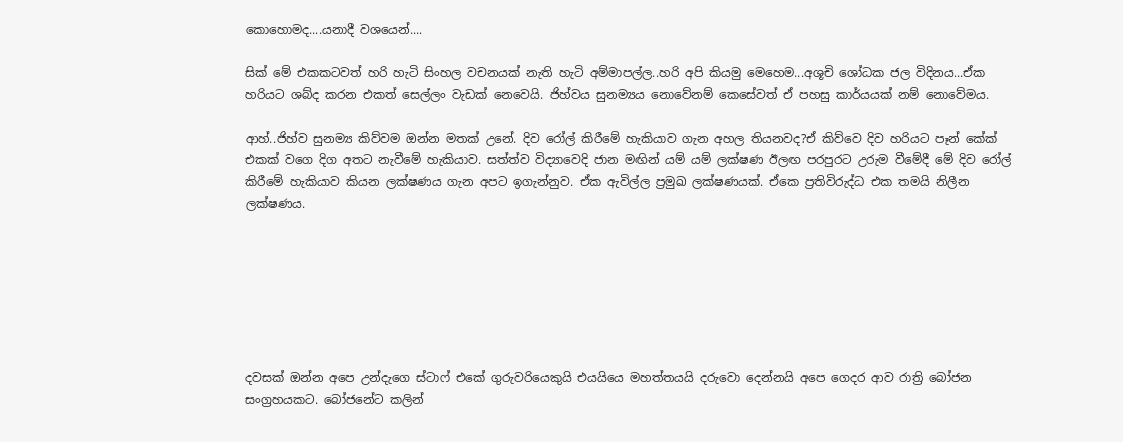කොහොමද....යනාදී වශයෙන්....

සික් මේ එකකටවත් හරි හැටි සිංහල වචනයක් නැති හැටි අම්මාපල්ල..හරි අපි කියමු මෙහෙම...අශූචි ශෝධක ජල විදිනය...ඒක හරියට ශබ්ද කරන එකත් සෙල්ලං වැඩක් නෙවෙයි. ජිහ්වය සුනම්‍යය නොවේනම් කෙසේවත් ඒ පහසු කාර්යයක් නම් නොවේමය.

ආහ්..ජිහ්ව සුනම්‍ය කිව්වම ඔන්න මතක් උනේ. දිව රෝල් කිරීමේ හැකියාව ගැන අහල තියනවද?ඒ කිව්වෙ දිව හරියට පෑන් කේක් එකක් වගෙ දිග අතට නැවීමේ හැකියාව. සත්ත්ව විද්‍යාවෙදි ජාන මඟින් යම් යම් ලක්ෂණ ඊලඟ පරපුරට උරුම වීමේදී මේ දිව රෝල් කිරීමේ හැකියාව කියන ලක්ෂණය ගැන අපට ඉගැන්නුව. ඒක ඇවිල්ල ප්‍රමුඛ ලක්ෂණයක්. ඒකෙ ප්‍රතිවිරුද්ධ එක තමයි නිලීන ලක්ෂණය.







දවසක් ඔන්න අපෙ උන්දැගෙ ස්ටාෆ් එකේ ගුරුවරියෙකුයි එයයියෙ මහත්තයයි දරුවො දෙන්නයි අපෙ ගෙදර ආව රාත්‍රි බෝජන සංග්‍රහයකට. බෝජනේට කලින්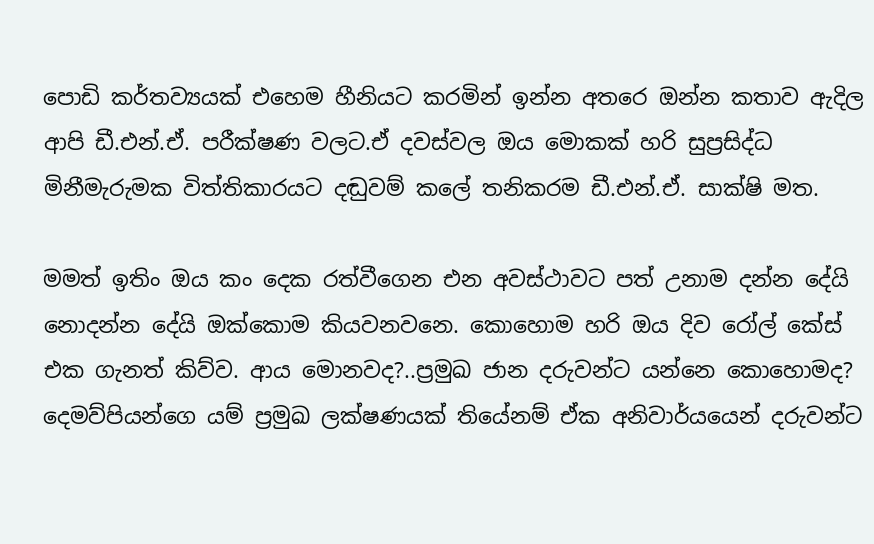පොඩි කර්තව්‍යයක් එහෙම හීනියට කරමින් ඉන්න අතරෙ ඔන්න කතාව ඇදිල ආපි ඩී.එන්.ඒ. පරීක්ෂණ වලට.ඒ දවස්වල ඔය මොකක් හරි සුප්‍රසිද්ධ මිනීමැරුමක විත්තිකාරයට දඬුවම් කලේ තනිකරම ඩී.එන්.ඒ. සාක්ෂි මත.

මමත් ඉතිං ඔය කං දෙක රත්වීගෙන එන අවස්ථාවට පත් උනාම දන්න දේයි නොදන්න දේයි ඔක්කොම කියවනවනෙ. කොහොම හරි ඔය දිව රෝල් කේස් එක ගැනත් කිව්ව. ආය මොනවද?..ප්‍රමුඛ ජාන දරුවන්ට යන්නෙ කොහොමද? දෙමව්පියන්ගෙ යම් ප්‍රමුඛ ලක්ෂණයක් තියේනම් ඒක අනිවාර්යයෙන් දරුවන්ට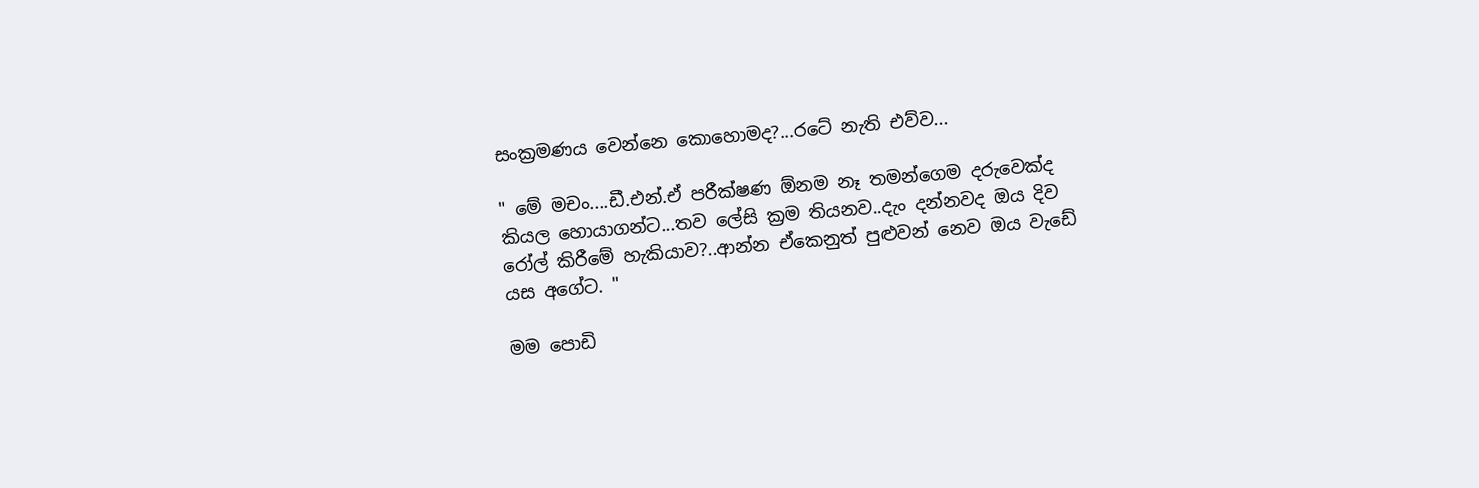සංක්‍රමණය වෙන්නෙ කොහොමද?...රටේ නැති එව්ව...

" මේ මචං....ඩී.එන්.ඒ පරීක්ෂණ ඕනම නෑ තමන්ගෙම දරුවෙක්ද කියල හොයාගන්ට...තව ලේසි ක්‍රම තියනව..දැං දන්නවද ඔය දිව රෝල් කිරීමේ හැකියාව?..ආන්න ඒකෙනුත් පුළුවන් නෙව ඔය වැඩේ යස අගේට. "

මම පොඩි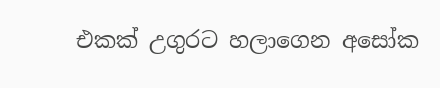එකක් උගුරට හලාගෙන අසෝක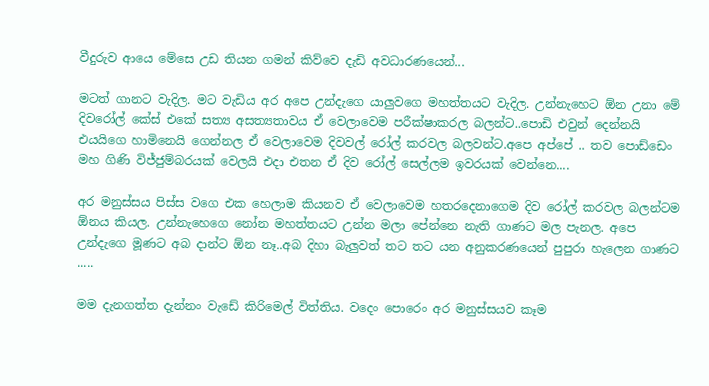වීදුරුව ආයෙ මේසෙ උඩ තියන ගමන් කිව්වෙ දැඩි අවධාරණයෙන්...

මටත් ගානට වැදිල. මට වැඩිය අර අපෙ උන්දැගෙ යාලුවගෙ මහත්තයට වැදිල. උන්නැහෙට ඕන උනා මේ දිවරෝල් කේස් එකේ සත්‍ය අසත්‍යතාවය ඒ වෙලාවෙම පරීක්ෂාකරල බලන්ට..පොඩි එවුන් දෙන්නයි එයයිගෙ හාමිනෙයි ගෙන්නල ඒ වෙලාවෙම දිවවල් රෝල් කරවල බලවන්ට.අපෙ අප්පේ .. තව පොඩ්ඩෙං මහ ගිණි විජ්ජුම්බරයක් වෙලයි එදා එතන ඒ දිව රෝල් සෙල්ලම ඉවරයක් වෙන්නෙ....

අර මනුස්සය පිස්ස වගෙ එක හෙලාම කියනව ඒ වෙලාවෙම හතරදෙනාගෙම දිව රෝල් කරවල බලන්ටම ඕනය කියල. උන්නැහෙගෙ නෝන මහත්තයට උන්න මලා පේන්නෙ නැති ගාණට මල පැනල. අපෙ උන්දැගෙ මූණට අබ දාන්ට ඕන නෑ..අබ දිහා බැලුවත් තට තට යන අනුකරණයෙන් පුපුරා හැලෙන ගාණට .....

මම දැනගත්ත දැන්නං වැඩේ කිරිමෙල් විත්තිය. වදෙං පොරෙං අර මනුස්සයව කෑම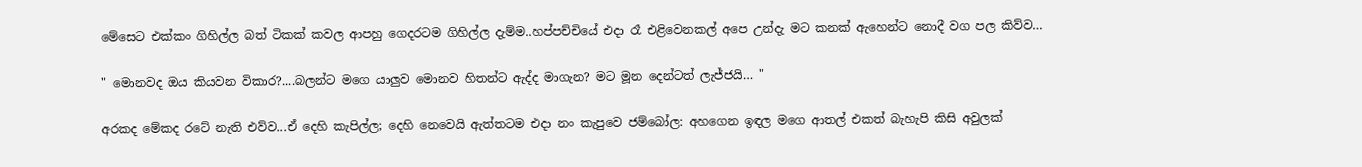මේසෙට එක්කං ගිහිල්ල බත් ටිකක් කවල ආපහු ගෙදරටම ගිහිල්ල දැම්ම..හප්පච්චියේ එදා රෑ එළිවෙනකල් අපෙ උන්දැ මට කනක් ඇහෙන්ට නොදී වග පල කිව්ව…

" මොනවද ඔය කියවන විකාර?....බලන්ට මගෙ යාලුව මොනව හිතන්ට ඇද්ද මාගැන? මට මූන දෙන්ටත් ලැජ්ජයි… "

අරකද මේකද රටේ නැති එව්ව...ඒ දෙහි කැපිල්ල; දෙහි නෙවෙයි ඇත්තටම එදා නං කැපුවෙ ජම්බෝල: අහගෙන ඉඳල මගෙ ආතල් එකත් බැහැපි කිසි අවුලක්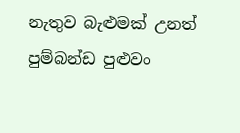නැතුව බැළුමක් උනත් පුම්බන්ඩ පුළුවං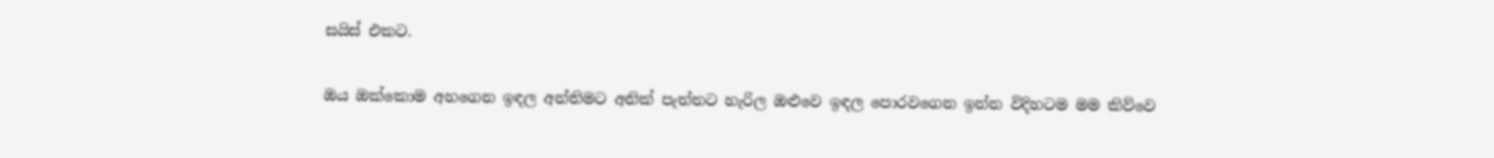සයිස් එකට.

ඔය ඔක්කොම අහගෙන ඉඳල අන්තිමට අනික් පැත්තට හැරිල ඔළුවෙ ඉඳල පොරවගෙන ඉන්න විදිහටම මම කිව්වෙ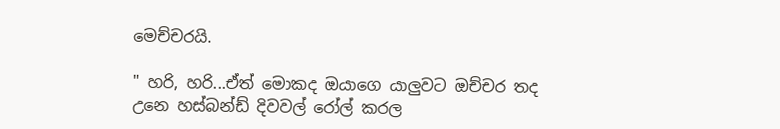මෙච්චරයි.

" හරි, හරි...ඒත් මොකද ඔයාගෙ යාලුවට ඔච්චර තද උනෙ හස්බන්ඩ් දිවවල් රෝල් කරල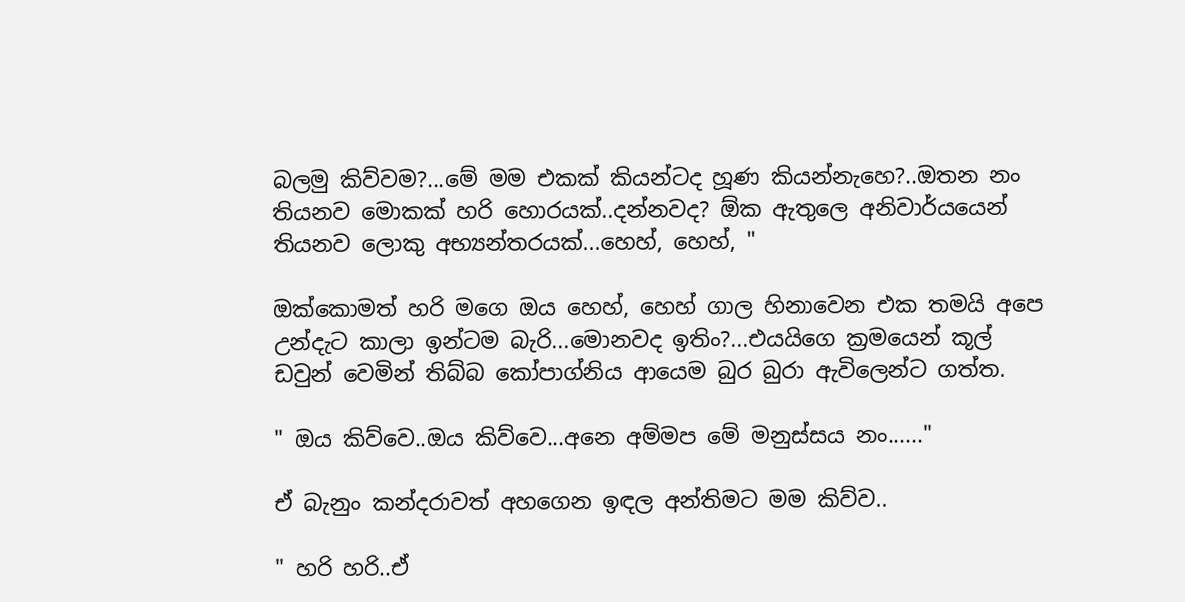බලමු කිව්වම?...මේ මම එකක් කියන්ටද හූණ කියන්නැහෙ?..ඔතන නං තියනව මොකක් හරි හොරයක්..දන්නවද? ඕක ඇතුලෙ අනිවාර්යයෙන් තියනව ලොකු අභ්‍යන්තරයක්...හෙහ්, හෙහ්, "

ඔක්කොමත් හරි මගෙ ඔය හෙහ්, හෙහ් ගාල හිනාවෙන එක තමයි අපෙ උන්දැට කාලා ඉන්ටම බැරි...මොනවද ඉතිං?...එයයිගෙ ක්‍රමයෙන් කූල් ඩවුන් වෙමින් තිබ්බ කෝපාග්නිය ආයෙම බුර බුරා ඇවිලෙන්ට ගත්ත.

" ඔය කිව්වෙ..ඔය කිව්වෙ...අනෙ අම්මප මේ මනුස්සය නං......"

ඒ බැනුං කන්දරාවත් අහගෙන ඉඳල අන්තිමට මම කිව්ව..

" හරි හරි..ඒ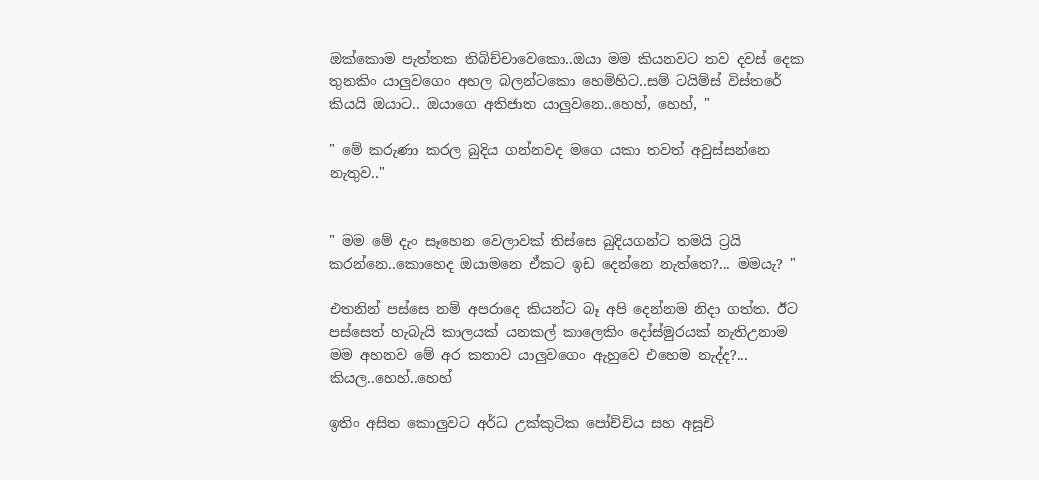ඔක්කොම පැත්තක තිබිච්චාවෙකො..ඔයා මම කියනවට තව දවස් දෙක තුනකිං යාලුවගෙං අහල බලන්ටකො හෙමිහිට..සම් ටයිම්ස් විස්තරේ කියයි ඔයාට.. ඔයාගෙ අතිජාත යාලුවනෙ..හෙහ්, හෙහ්, "

" මේ කරුණා කරල බුදිය ගන්නවද මගෙ යකා තවත් අවුස්සන්නෙ නැතුව.."


" මම මේ දැං සෑහෙන වෙලාවක් තිස්සෙ බුදියගන්ට තමයි ට්‍රයි කරන්නෙ..කොහෙද ඔයාමනෙ ඒකට ඉඩ දෙන්නෙ නැත්තෙ?... මමයැ? "

එතනින් පස්සෙ නම් අපරාදෙ කියන්ට බෑ අපි දෙන්නම නිදා ගත්ත. ඊට පස්සෙත් හැබැයි කාලයක් යනකල් කාලෙකිං දෝස්මුරයක් නැතිඋනාම මම අහනව මේ අර කතාව යාලුවගෙං ඇහුවෙ එහෙම නැද්ද?... කියල..හෙහ්..හෙහ්

ඉතිං අසිත කොලුවට අර්ධ උක්කුටික පෝච්චිය සහ අසූචි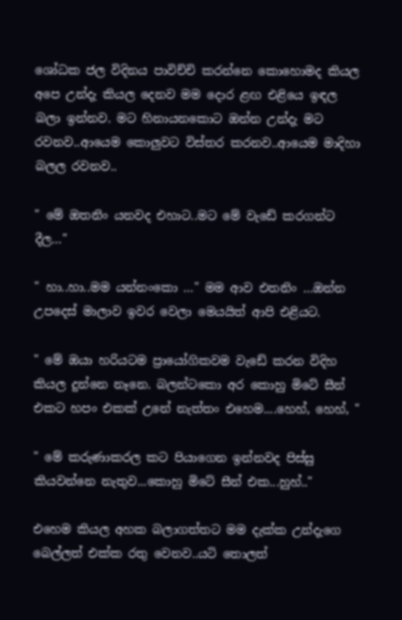ශෝධක ජල විදිනය පාවිච්චි කරන්නෙ කොහොමද කියල අපෙ උන්දැ කියල දෙනව මම දොර ළඟ එළියෙ ඉඳල බලා ඉන්නව. මට හිනායනකොට ඔන්න උන්දැ මට රවනව..ආයෙම කොලුවට විස්තර කරනව..ආයෙම මාදිහා බලල රවනව..

" මේ ඔතනිං යනවද එහාට..මට මේ වැඩේ කරගන්ට දීල…"

" හා..හා..මම යන්නංකො …" මම ආව එතනිං …ඔන්න උපදෙස් මාලාව ඉවර වෙලා මෙයයිත් ආපි එළියට.

" මේ ඔයා හරියටම ප්‍රායෝගිකවම වැඩේ කරන විදිහ කියල දුන්නෙ නෑනෙ. බලන්ටකො අර කොහු මිටේ සීන් එකට හපං එකක් උනේ නැත්තං එහෙම....හෙහ්, හෙහ්, "

" මේ කරුණාකරල කට පියාගෙන ඉන්නවද පිස්සු කියවන්නෙ නැතුව...කොහු මිටේ සීන් එක...හුහ්.."

එහෙම කියල අහක බලාගත්තට මම දැක්ක උන්දැගෙ බෙල්ලත් එක්ක රතු වෙනව..යටි තොලත්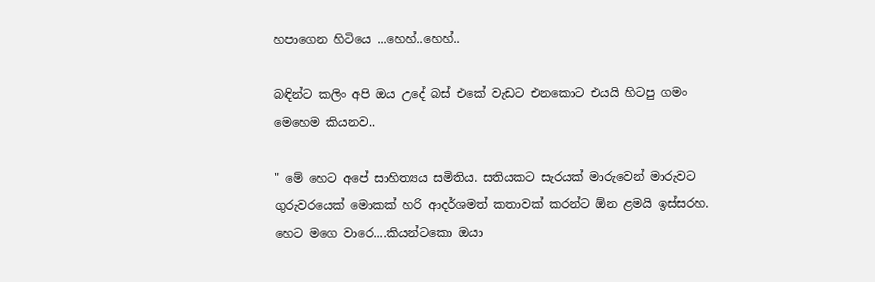හපාගෙන හිටියෙ ...හෙහ්..හෙහ්..

බඳින්ට කලිං අපි ඔය උදේ බස් එකේ වැඩට එනකොට එයයි හිටපු ගමං මෙහෙම කියනව..

" මේ හෙට අපේ සාහිත්‍යය සමිතිය. සතියකට සැරයක් මාරුවෙන් මාරුවට ගුරුවරයෙක් මොකක් හරි ආදර්ශමත් කතාවක් කරන්ට ඕන ළමයි ඉස්සරහ. හෙට මගෙ වාරෙ....කියන්ටකො ඔයා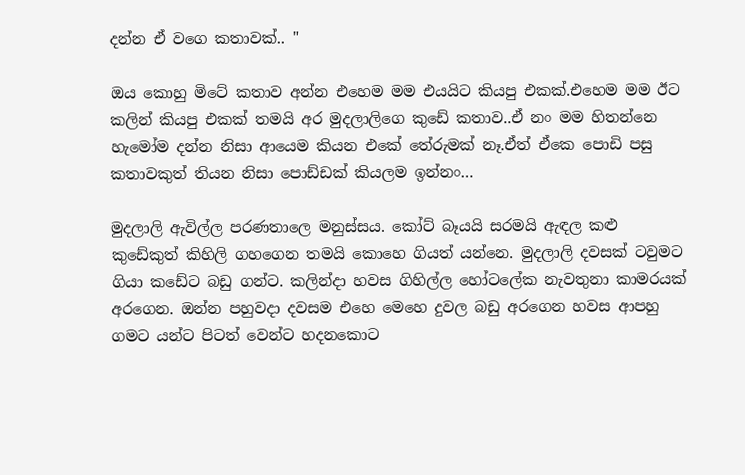දන්න ඒ වගෙ කතාවක්.. "

ඔය කොහු මිටේ කතාව අන්න එහෙම මම එයයිට කියපු එකක්.එහෙම මම ඊට කලින් කියපු එකක් තමයි අර මුදලාලිගෙ කුඩේ කතාව..ඒ නං මම හිතන්නෙ හැමෝම දන්න නිසා ආයෙම කියන එකේ තේරුමක් නෑ.ඒත් ඒකෙ පොඩි පසු කතාවකුත් තියන නිසා පොඩ්ඩක් කියලම ඉන්නං…

මුදලාලි ඇවිල්ල පරණතාලෙ මනුස්සය. කෝට් බෑයයි සරමයි ඇඳල කළු කුඩේකුත් කිහිලි ගහගෙන තමයි කොහෙ ගියත් යන්නෙ. මුදලාලි දවසක් ටවුමට ගියා කඩේට බඩු ගන්ට. කලින්දා හවස ගිහිල්ල හෝටලේක නැවතුනා කාමරයක් අරගෙන. ඔන්න පහුවදා දවසම එහෙ මෙහෙ දුවල බඩු අරගෙන හවස ආපහු ගමට යන්ට පිටත් වෙන්ට හදනකොට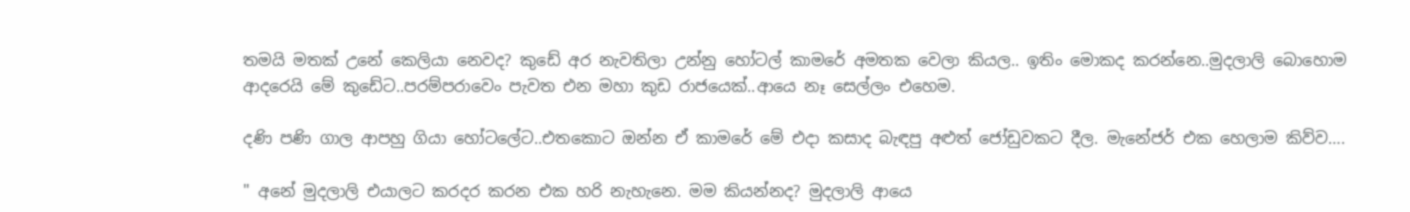තමයි මතක් උනේ කෙලියා නෙවද? කුඩේ අර නැවතිලා උන්නු හෝටල් කාමරේ අමතක වෙලා කියල.. ඉතිං මොකද කරන්නෙ..මුදලාලි බොහොම ආදරෙයි මේ කුඩේට..පරම්පරාවෙං පැවත එන මහා කුඩ රාජයෙක්..ආයෙ නෑ සෙල්ලං එහෙම.

දණි පණි ගාල ආපහු ගියා හෝටලේට..එතකොට ඔන්න ඒ කාමරේ මේ එදා කසාද බැඳපු අළුත් ජෝඩුවකට දීල. මැනේජර් එක හෙලාම කිව්ව….

" අනේ මුදලාලි එයාලට කරදර කරන එක හරි නැහැනෙ. මම කියන්නද? මුදලාලි ආයෙ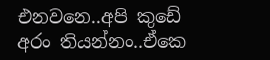එනවනෙ..අපි කුඩේ අරං තියන්නං..ඒකෙ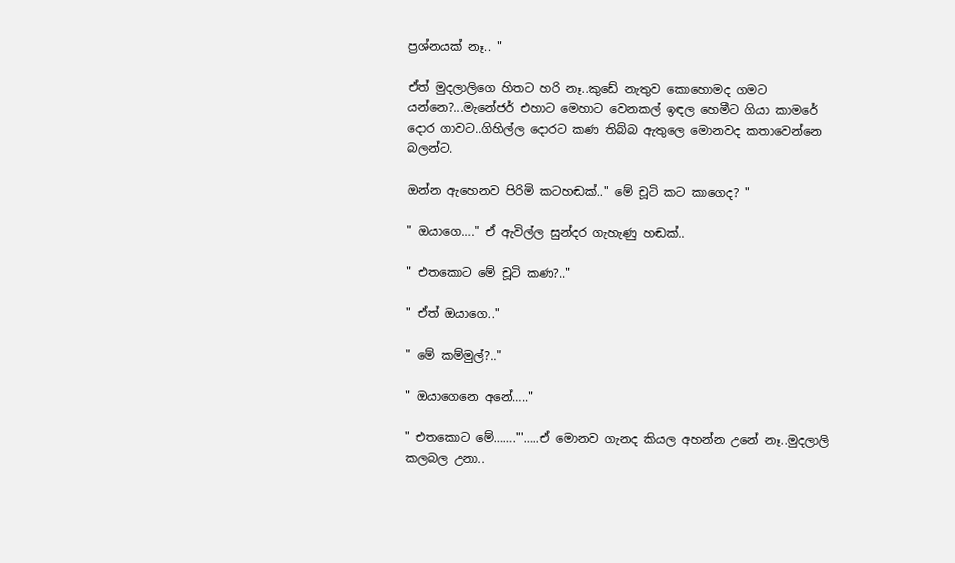ප්‍රශ්නයක් නෑ.. "

ඒත් මුදලාලිගෙ හිතට හරි නෑ..කුඩේ නැතුව කොහොමද ගමට යන්නෙ?...මැනේජර් එහාට මෙහාට වෙනකල් ඉඳල හෙමීට ගියා කාමරේ දොර ගාවට..ගිහිල්ල දොරට කණ තිබ්බ ඇතුලෙ මොනවද කතාවෙන්නෙ බලන්ට.

ඔන්න ඇහෙනව පිරිමි කටහඬක්.." මේ චූටි කට කාගෙද? "

" ඔයාගෙ…." ඒ ඇවිල්ල සුන්දර ගැහැණු හඬක්..

" එතකොට මේ චූටි කණ?.."

" ඒත් ඔයාගෙ.."

" මේ කම්මුල්?.."

" ඔයාගෙනෙ අනේ….."

" එතකොට මේ……."'…..ඒ මොනව ගැනද කියල අහන්න උනේ නෑ..මුදලාලි කලබල උනා..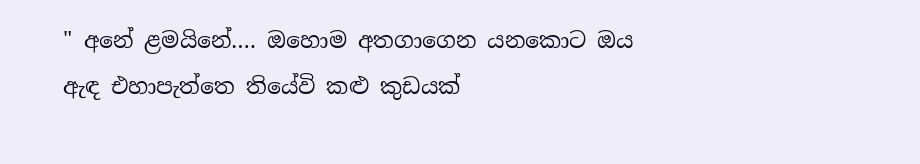" අනේ ළමයිනේ…. ඔහොම අතගාගෙන යනකොට ඔය ඇඳ එහාපැත්තෙ තියේවි කළු කුඩයක්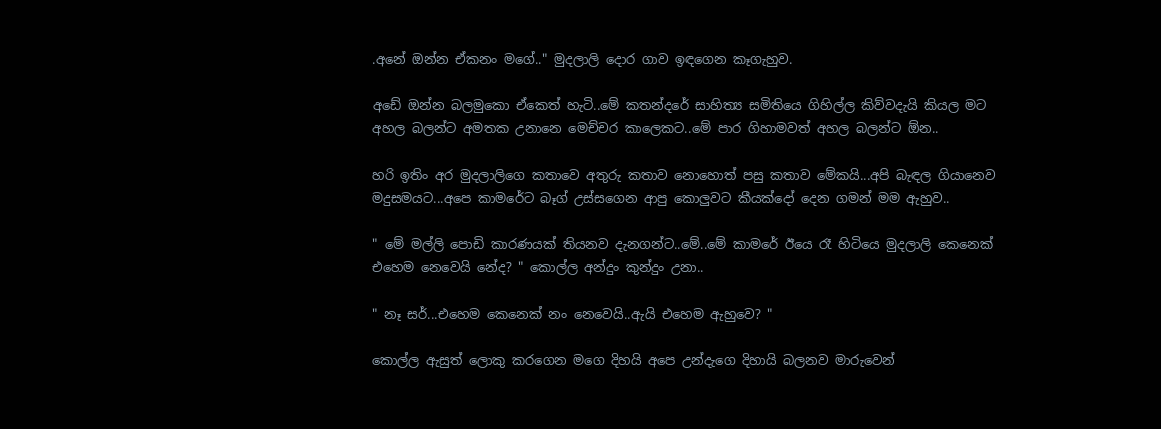.අනේ ඔන්න ඒකනං මගේ.." මුදලාලි දොර ගාව ඉඳගෙන කෑගැහුව.

අඩේ ඔන්න බලමුකො ඒකෙත් හැටි..මේ කතන්දරේ සාහිත්‍ය සමිතියෙ ගිහිල්ල කිව්වදැයි කියල මට අහල බලන්ට අමතක උනානෙ මෙච්චර කාලෙකට..මේ පාර ගිහාමවත් අහල බලන්ට ඕන..

හරි ඉතිං අර මුදලාලිගෙ කතාවෙ අතුරු කතාව නොහොත් පසු කතාව මේකයි...අපි බැඳල ගියානෙව මදුසමයට...අපෙ කාමරේට බෑග් උස්සගෙන ආපු කොලුවට කීයක්දෝ දෙන ගමන් මම ඇහුව..

" මේ මල්ලි පොඩි කාරණයක් තියනව දැනගන්ට..මේ..මේ කාමරේ ඊයෙ රෑ හිටියෙ මුදලාලි කෙනෙක් එහෙම නෙවෙයි නේද? " කොල්ල අන්දුං කුන්දුං උනා..

" නෑ සර්...එහෙම කෙනෙක් නං නෙවෙයි..ඇයි එහෙම ඇහුවෙ? "

කොල්ල ඇසුත් ලොකු කරගෙන මගෙ දිහයි අපෙ උන්දැගෙ දිහායි බලනව මාරුවෙන්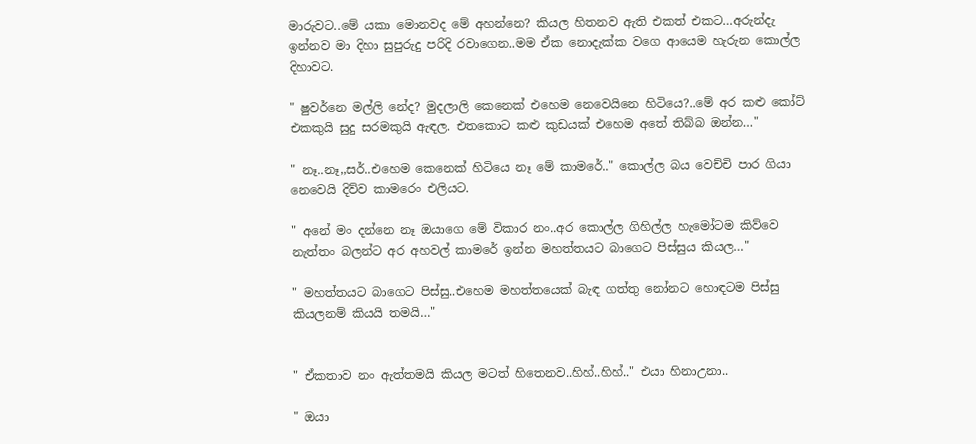මාරුවට..මේ යකා මොනවද මේ අහන්නෙ? කියල හිතනව ඇති එකත් එකට…අරුන්දැ ඉන්නව මා දිහා සුපුරුදු පරිදි රවාගෙන..මම ඒක නොදැක්ක වගෙ ආයෙම හැරුන කොල්ල දිහාවට.

" ෂුවර්නෙ මල්ලි නේද? මුදලාලි කෙනෙක් එහෙම නෙවෙයිනෙ හිටියෙ?..මේ අර කළු කෝට් එකකුයි සුදු සරමකුයි ඇඳල. එතකොට කළු කුඩයක් එහෙම අතේ තිබ්බ ඔන්න…"

" නෑ..නෑ,,සර්..එහෙම කෙනෙක් හිටියෙ නෑ මේ කාමරේ.." කොල්ල බය වෙච්චි පාර ගියා නෙවෙයි දිව්ව කාමරෙං එලියට.

" අනේ මං දන්නෙ නෑ ඔයාගෙ මේ විකාර නං..අර කොල්ල ගිහිල්ල හැමෝටම කිව්වෙ නැත්තං බලන්ට අර අහවල් කාමරේ ඉන්න මහත්තයට බාගෙට පිස්සුය කියල…"

" මහත්තයට බාගෙට පිස්සු..එහෙම මහත්තයෙක් බැඳ ගත්තු නෝනට හොඳටම පිස්සු කියලනම් කියයි තමයි…"


" ඒකතාව නං ඇත්තමයි කියල මටත් හිතෙනව..හිහ්..හිහ්.." එයා හිනාඋනා..

" ඔයා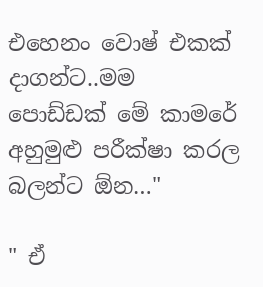එහෙනං වොෂ් එකක් දාගන්ට..මම පොඩ්ඩක් මේ කාමරේ අහුමුළු පරීක්ෂා කරල බලන්ට ඕන…"

" ඒ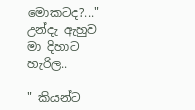මොකටද?..." උන්දැ ඇහුව මා දිහාට හැරිල..

" කියන්ට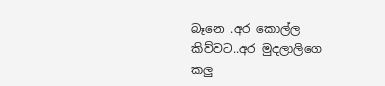බෑනෙ .අර කොල්ල කිව්වට..අර මුදලාලිගෙ කලු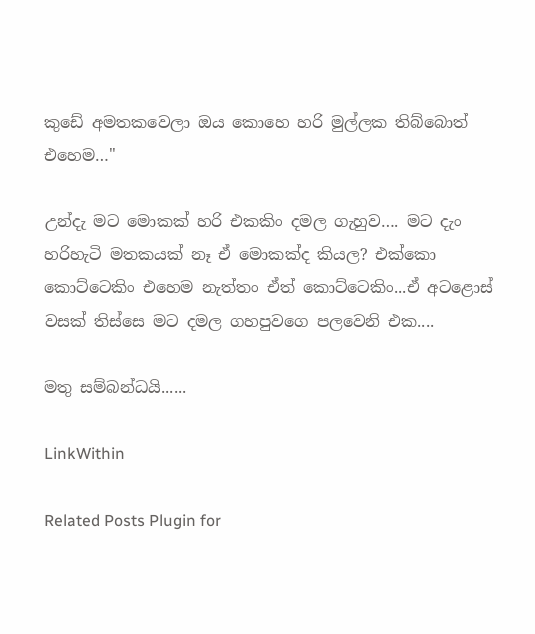කුඩේ අමතකවෙලා ඔය කොහෙ හරි මුල්ලක තිබ්බොත් එහෙම…"

උන්දැ මට මොකක් හරි එකකිං දමල ගැහුව…. මට දැං හරිහැටි මතකයක් නෑ ඒ මොකක්ද කියල? එක්කො කොට්ටෙකිං එහෙම නැත්තං ඒත් කොට්ටෙකිං...ඒ අටළොස් වසක් තිස්සෙ මට දමල ගහපුවගෙ පලවෙනි එක....

මතු සම්බන්ධයි......

LinkWithin

Related Posts Plugin for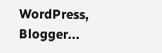WordPress, Blogger...